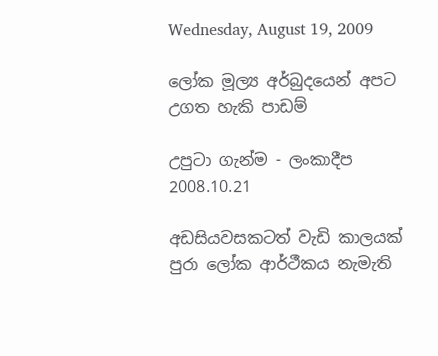Wednesday, August 19, 2009

ලෝක මූල්‍ය අර්බුදයෙන් අපට උගත හැකි පාඩම්

උපුටා ගැන්ම - ලංකාදීප 2008.10.21

අඩසියවසකටත් වැඩි කාලයක් පුරා ලෝක ආර්ථීකය නැමැති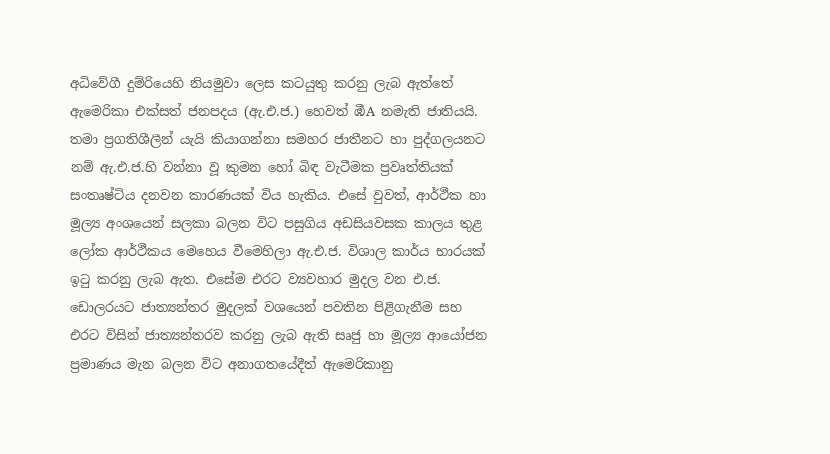අධිවේගී දුම්රියෙහි නියමුවා ලෙස කටයුතු කරනු ලැබ ඇත්තේ ඇමෙරිකා එක්සත් ජනපදය (ඇ.එ.ජ.) හෙවත් ඹීA නමැති ජාතියයි. තමා ප්‍රගතිශීලීන් යැයි කියාගන්නා සමහර ජාතීනට හා පුද්ගලයනට නම් ඇ.එ.ජ.හි වන්නා වූ කුමන හෝ බිඳ වැටීමක ප්‍රවෘත්තියක් සංතෘෂ්ටිය දනවන කාරණයක් විය හැකිය. එසේ වුවත්, ආර්ථීක හා මූල්‍ය අංශයෙන් සලකා බලන විට පසුගිය අඩසියවසක කාලය තුළ ලෝක ආර්ථීකය මෙහෙය වීමෙහිලා ඇ.එ.ජ. විශාල කාර්ය භාරයක් ඉටු කරනු ලැබ ඇත. එසේම එරට ව්‍යවහාර මුදල වන එ.ජ. ඩොලරයට ජාත්‍යන්තර මුදලක් වශයෙන් පවතින පිළිගැනීම සහ එරට විසින් ජාත්‍යන්තරව කරනු ලැබ ඇති සෘජු හා මූල්‍ය ආයෝජන ප්‍රමාණය මැන බලන විට අනාගතයේදීත් ඇමෙරිකානු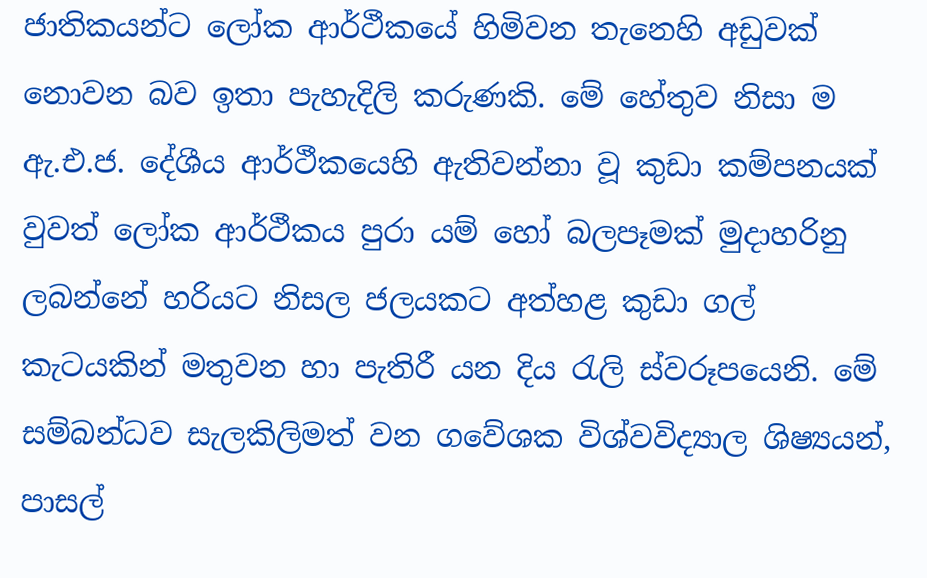ජාතිකයන්ට ලෝක ආර්ථීකයේ හිමිවන තැනෙහි අඩුවක් නොවන බව ඉතා පැහැදිලි කරුණකි. මේ හේතුව නිසා ම ඇ.එ.ජ. දේශීය ආර්ථීකයෙහි ඇතිවන්නා වූ කුඩා කම්පනයක් වුවත් ලෝක ආර්ථීකය පුරා යම් හෝ බලපෑමක් මුදාහරිනු ලබන්නේ හරියට නිසල ජලයකට අත්හළ කුඩා ගල් කැටයකින් මතුවන හා පැතිරී යන දිය රැලි ස්වරූපයෙනි. මේ සම්බන්ධව සැලකිලිමත් වන ගවේශක විශ්වවිද්‍යාල ශිෂ්‍යයන්, පාසල්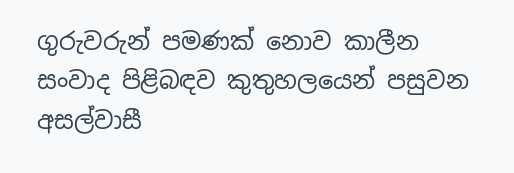ගුරුවරුන් පමණක් නොව කාලීන සංවාද පිළිබඳව කුතුහලයෙන් පසුවන අසල්වාසී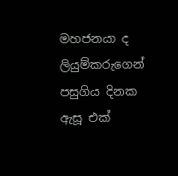මහජනයා ද ලියුම්කරුගෙන් පසුගිය දිනක ඇසූ එක්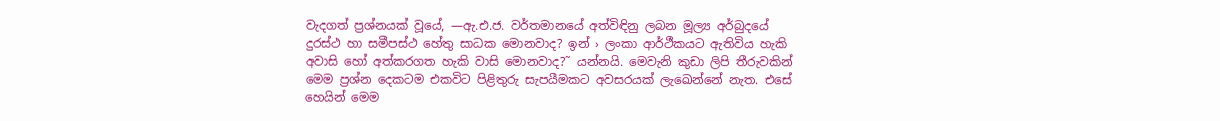වැදගත් ප්‍රශ්නයක් වූයේ, —ඇ.එ.ජ. වර්තමානයේ අත්විඳිනු ලබන මූල්‍ය අර්බුදයේ දුරස්ථ හා සමීපස්ථ හේතු සාධක මොනවාද? ඉන් › ලංකා ආර්ථීකයට ඇතිවිය හැකි අවාසි හෝ අත්කරගත හැකි වාසි මොනවාද?˜ යන්නයි. මෙවැනි කුඩා ලිපි තීරුවකින් මෙම ප්‍රශ්න දෙකටම එකවිට පිළිතුරු සැපයීමකට අවසරයක් ලැඛෙන්නේ නැත. එසේ හෙයින් මෙම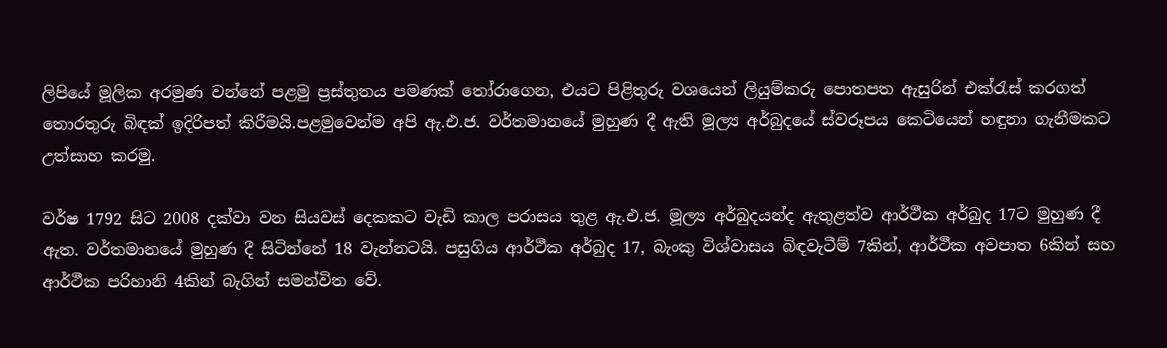ලිපියේ මූලික අරමුණ වන්නේ පළමු ප්‍රස්තුතය පමණක් තෝරාගෙන, එයට පිළිතුරු වශයෙන් ලියුම්කරු පොතපත ඇසුරින් එක්රැස් කරගත් තොරතුරු බිඳක් ඉදිරිපත් කිරීමයි.පළමුවෙන්ම අපි ඇ.එ.ජ. වර්තමානයේ මුහුණ දී ඇති මූල්‍ය අර්බුදයේ ස්වරූපය කෙටියෙන් හඳුනා ගැනීමකට උත්සාහ කරමු.

වර්ෂ 1792 සිට 2008 දක්වා වන සියවස් දෙකකට වැඩි කාල පරාසය තුළ ඇ.එ.ජ. මූල්‍ය අර්බුදයන්ද ඇතුළත්ව ආර්ථීක අර්බුද 17ට මුහුණ දී ඇත. වර්තමානයේ මුහුණ දී සිටින්නේ 18 වැන්නටයි. පසුගිය ආර්ථීක අර්බුද 17, බැංකු විශ්වාසය බිඳවැටීම් 7කින්, ආර්ථීක අවපාත 6කින් සහ ආර්ථීක පරිහානි 4කින් බැගින් සමන්විත වේ.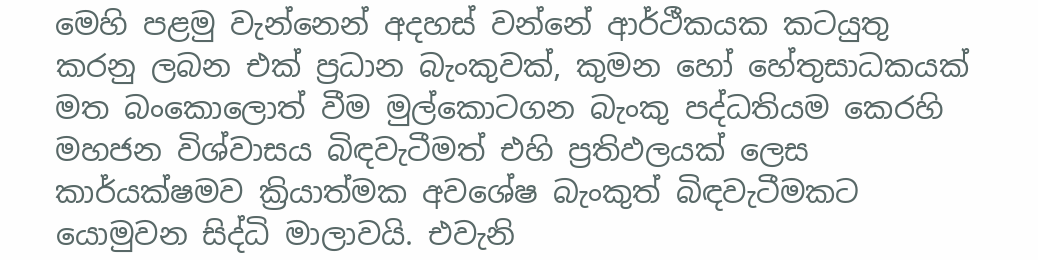මෙහි පළමු වැන්නෙන් අදහස් වන්නේ ආර්ථීකයක කටයුතු කරනු ලබන එක් ප්‍රධාන බැංකුවක්, කුමන හෝ හේතුසාධකයක් මත බංකොලොත් වීම මුල්කොටගන බැංකු පද්ධතියම කෙරහි මහජන විශ්වාසය බිඳවැටීමත් එහි ප්‍රතිඵලයක් ලෙස කාර්යක්ෂමව ක්‍රියාත්මක අවශේෂ බැංකුත් බිඳවැටීමකට යොමුවන සිද්ධි මාලාවයි. එවැනි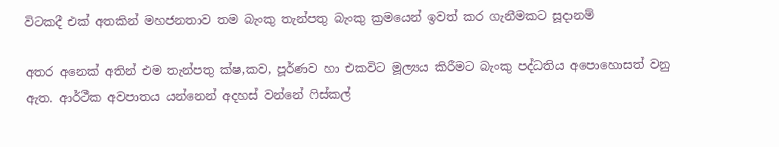විටකදී එක් අතකින් මහජනතාව තම බැංකු තැන්පතු බැංකු ක්‍රමයෙන් ඉවත් කර ගැනීමකට සූදානම්

අතර අනෙක් අතින් එම තැන්පතු ක්ෂ‚කව, පූර්ණව හා එකවිට මූල්‍යය කිරීමට බැංකු පද්ධතිය අපොහොසත් වනු ඇත. ආර්ථීක අවපාතය යන්නෙන් අදහස් වන්නේ ෆිස්කල්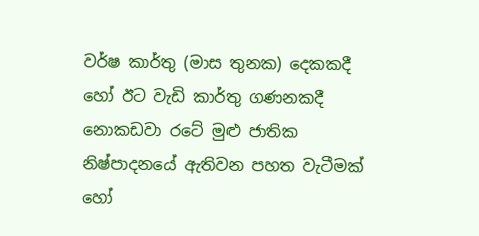වර්ෂ කාර්තු (මාස තුනක) දෙකකදී හෝ ඊට වැඩි කාර්තු ගණනකදී නොකඩවා රටේ මුළු ජාතික නිෂ්පාදනයේ ඇතිවන පහත වැටීමක් හෝ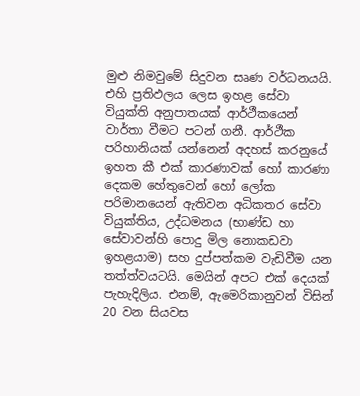මුළු නිමවුමේ සිදුවන සෘණ වර්ධනයයි. එහි ප්‍රතිඵලය ලෙස ඉහළ සේවා වියුක්ති අනුපාතයක් ආර්ථීකයෙන් වාර්තා වීමට පටන් ගනී. ආර්ථීක පරිහානියක් යන්නෙන් අදහස් කරනුයේ ඉහත කී එක් කාරණාවක් හෝ කාරණා දෙකම හේතුවෙන් හෝ ලෝක පරිමානයෙන් ඇතිවන අධිකතර සේවා වියුක්තිය, උද්ධමනය (භාණ්ඩ හා සේවාවන්හි පොදු මිල නොකඩවා ඉහළයාම) සහ දුප්පත්කම වැඩිවීම යන තත්ත්වයටයි. මෙයින් අපට එක් දෙයක් පැහැදිලිය. එනම්, ඇමෙරිකානුවන් විසින් 20 වන සියවස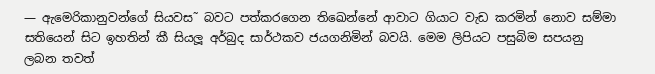— ඇමෙරිකානුවන්ගේ සියවස˜ බවට පත්කරගෙන තිඛෙන්නේ ආවාට ගියාට වැඩ කරමින් නොව සම්මා සතියෙන් සිට ඉහතින් කී සියලූ අර්බුද සාර්ථකව ජයගනිමින් බවයි. මෙම ලිපියට පසුබිම සපයනු ලබන තවත්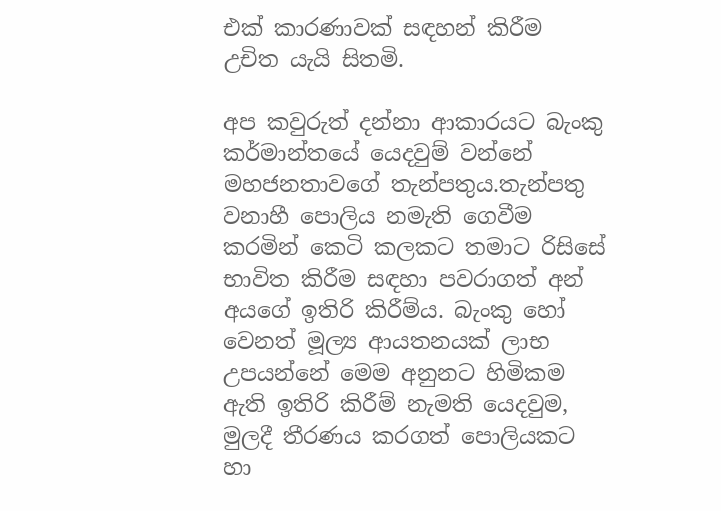එක් කාරණාවක් සඳහන් කිරීම උචිත යැයි සිතමි.

අප කවුරුත් දන්නා ආකාරයට බැංකු කර්මාන්තයේ යෙදවුම් වන්නේ මහජනතාවගේ තැන්පතුය.තැන්පතු වනාහී පොලිය නමැති ගෙවීම කරමින් කෙටි කලකට තමාට රිසිසේ භාවිත කිරීම සඳහා පවරාගත් අන් අයගේ ඉතිරි කිරීම්ය. බැංකු හෝ වෙනත් මූල්‍ය ආයතනයක් ලාභ උපයන්නේ මෙම අනුනට හිමිකම ඇති ඉතිරි කිරීම් නැමති යෙදවුම, මුලදී තීරණය කරගත් පොලියකට හා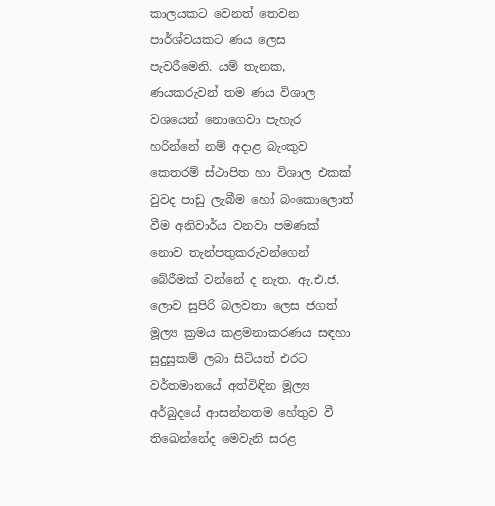කාලයකට වෙනත් තෙවන පාර්ශ්වයකට ණය ලෙස පැවරීමෙනි. යම් තැනක, ණයකරුවන් තම ණය විශාල වශයෙන් නොගෙවා පැහැර හරින්නේ නම් අදාළ බැංකුව කෙතරම් ස්ථාපිත හා විශාල එකක් වුවද පාඩු ලැබීම හෝ බංකොලොත් වීම අනිවාර්ය වනවා පමණක් නොව තැන්පතුකරුවන්ගෙන් බේරීමක් වන්නේ ද නැත. ඇ.එ.ජ. ලොව සුපිරි බලවතා ලෙස ජගත් මූල්‍ය ක්‍රමය කළමනාකරණය සඳහා සුදුසුකම් ලබා සිටියත් එරට වර්තමානයේ අත්විඳින මූල්‍ය අර්බුදයේ ආසන්නතම හේතුව වී තිඛෙන්නේද මෙවැනි සරළ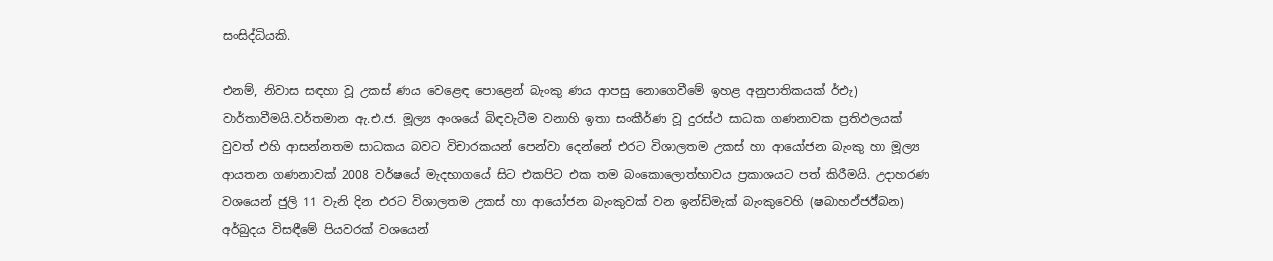සංසිද්ධියකි.

එනම්, නිවාස සඳහා වූ උකස් ණය වෙළෙඳ පොළෙන් බැංකු ණය ආපසු නොගෙවීමේ ඉහළ අනුපාතිකයක් ර්එැ) වාර්තාවීමයි.වර්තමාන ඇ.එ.ජ. මූල්‍ය අංශයේ බිඳවැටීම වනාහි ඉතා සංකීර්ණ වූ දුරස්ථ සාධක ගණනාවක ප්‍රතිඵලයක් වුවත් එහි ආසන්නතම සාධකය බවට විචාරකයන් පෙන්වා දෙන්නේ එරට විශාලතම උකස් හා ආයෝජන බැංකු හා මූල්‍ය ආයතන ගණනාවක් 2008 වර්ෂයේ මැදභාගයේ සිට එකපිට එක තම බංකොලොත්භාවය ප්‍රකාශයට පත් කිරීමයි. උදාහරණ වශයෙන් ජුලි 11 වැනි දින එරට විශාලතම උකස් හා ආයෝජන බැංකුවක් වන ඉන්ඩිමැක් බැංකුවෙහි (ෂබාහඵ්ජඊ්බන) අර්බුදය විසඳීමේ පියවරක් වශයෙන්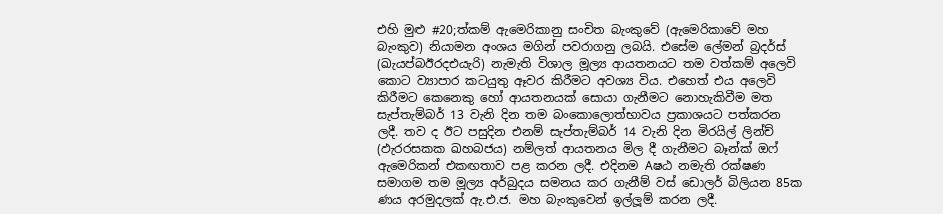එහි මුළු #20;ත්කම් ඇමෙරිකානු සංචිත බැංකුවේ (ඇමෙරිකාවේ මහ බැංකුව) නියාමන අංශය මගින් පවරාගනු ලබයි. එසේම ලේමන් බ්‍රදර්ස් (ඛැයප්බඊරදඑයැරි) නැමැති විශාල මූල්‍ය ආයතනයට තම වත්කම් අලෙවි කොට ව්‍යාපාර කටයුතු ඈවර කිරීමට අවශ්‍ය විය. එහෙත් එය අලෙවි කිරීමට කෙනෙකු හෝ ආයතනයක් සොයා ගැනීමට නොහැකිවීම මත සැප්තැම්බර් 13 වැනි දින තම බංකොලොත්භාවය ප්‍රකාශයට පත්කරන ලදී. තව ද ඊට පසුදින එනම් සැප්තැම්බර් 14 වැනි දින මිරයිල් ලින්ච් (ඵැරරසකක ඛහබජය) නම්ලත් ආයතනය මිල දී ගැනීමට බෑන්ක් ඔෆ් ඇමෙරිකන් එකඟතාව පළ කරන ලදී. එදිනම Aෂඨ නමැති රක්ෂණ සමාගම තම මූල්‍ය අර්බුදය සමනය කර ගැනීම් වස් ඩොලර් බිලියන 85ක ණය අරමුදලක් ඇ.එ.ජ. මහ බැංකුවෙන් ඉල්ලූම් කරන ලදී.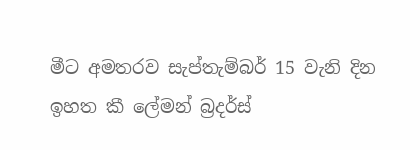මීට අමතරව සැප්තැම්බර් 15 වැනි දින ඉහත කී ලේමන් බ්‍රදර්ස්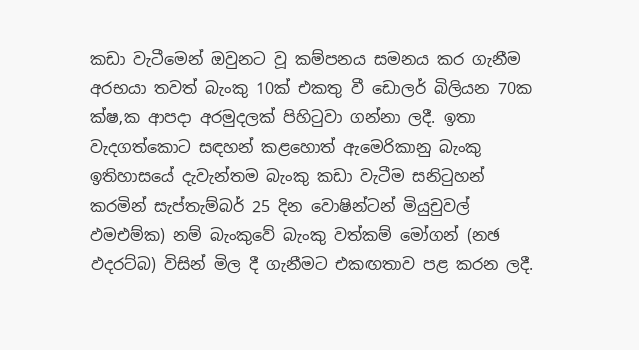කඩා වැටීමෙන් ඔවුනට වූ කම්පනය සමනය කර ගැනීම අරභයා තවත් බැංකු 10ක් එකතු වී ඩොලර් බිලියන 70ක ක්ෂ‚ක ආපදා අරමුදලක් පිහිටුවා ගන්නා ලදී. ඉතා වැදගත්කොට සඳහන් කළහොත් ඇමෙරිකානු බැංකු ඉතිහාසයේ දැවැන්තම බැංකු කඩා වැටීම සනිටුහන් කරමින් සැප්තැම්බර් 25 දින වොෂින්ටන් මියුචුවල් ඵමඑම්ක) නම් බැංකුවේ බැංකු වත්කම් මෝගන් (න‍ඡ ඵදරට්බ) විසින් මිල දී ගැනීමට එකඟතාව පළ කරන ලදී.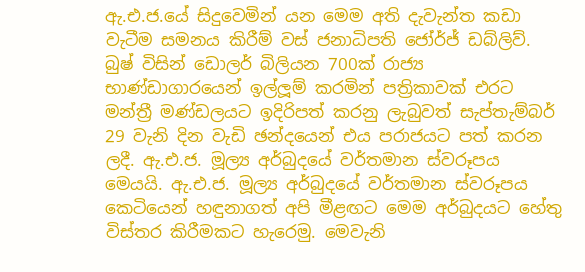ඇ.එ.ජ.යේ සිදුවෙමින් යන මෙම අති දැවැන්ත කඩා වැටීම සමනය කිරීම් වස් ජනාධිපති ජෝර්ජ් ඩබ්ලිව්. බුෂ් විසින් ඩොලර් බිලියන 700ක් රාජ්‍ය භාණ්ඩාගාරයෙන් ඉල්ලූම් කරමින් පත්‍රිකාවක් එරට මන්ත්‍රී මණ්ඩලයට ඉදිරිපත් කරනු ලැබුවත් සැප්තැම්බර් 29 වැනි දින වැඩි ඡන්දයෙන් එය පරාජයට පත් කරන ලදී. ඇ.එ.ජ. මූල්‍ය අර්බුදයේ වර්තමාන ස්වරූපය මෙයයි. ඇ.එ.ජ. මූල්‍ය අර්බුදයේ වර්තමාන ස්වරූපය කෙටියෙන් හඳුනාගත් අපි මීළඟට මෙම අර්බුදයට හේතු විස්තර කිරීමකට හැරෙමු. මෙවැනි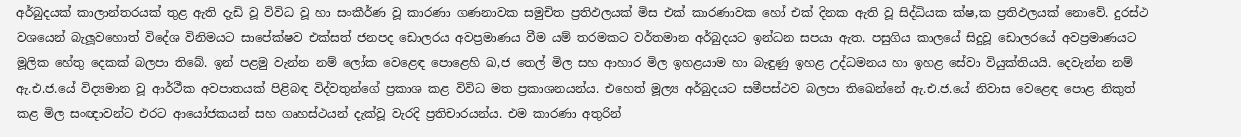අර්බුදයක් කාලාන්තරයක් තුළ ඇති දැඩි වූ විවිධ වූ හා සංකීර්ණ වූ කාරණා ගණනාවක සමුචිත ප්‍රතිඵලයක් මිස එක් කාරණාවක හෝ එක් දිනක ඇති වූ සිද්ධියක ක්ෂ‚ක ප්‍රතිඵලයක් නොවේ. දුරස්ථ වශයෙන් බැලූවහොත් විදේශ විනිමයට සාපේක්ෂව එක්සත් ජනපද ඩොලරය අවප්‍රමාණය වීම යම් තරමකට වර්තමාන අර්බුදයට ඉන්ධන සපයා ඇත. පසුගිය කාලයේ සිදුවූ ඩොලරයේ අවප්‍රමාණයට මූලික හේතු දෙකක් බලපා තිබේ. ඉන් පළමු වැන්න නම් ලෝක වෙළෙඳ පොළෙහි ඛ‚ජ තෙල් මිල සහ ආහාර මිල ඉහළයාම හා බැඳුණු ඉහළ උද්ධමනය හා ඉහළ සේවා වියුක්තියයි. දෙවැන්න නම් ඇ.එ.ජ.යේ විද්‍යමාන වූ ආර්ථීක අවපාතයක් පිළිබඳ විද්වතුන්ගේ ප්‍රකාශ කළ විවිධ මත ප්‍රකාශනයන්ය. එහෙත් මූල්‍ය අර්බුදයට සමීපස්ථව බලපා තිඛෙන්නේ ඇ.එ.ජ.යේ නිවාස වෙළෙඳ පොළ නිකුත් කළ මිල සංඥාවන්ට එරට ආයෝජකයන් සහ ගෘහස්ථයන් දැක්වූ වැරදි ප්‍රතිචාරයන්ය. එම කාරණා අතුරින්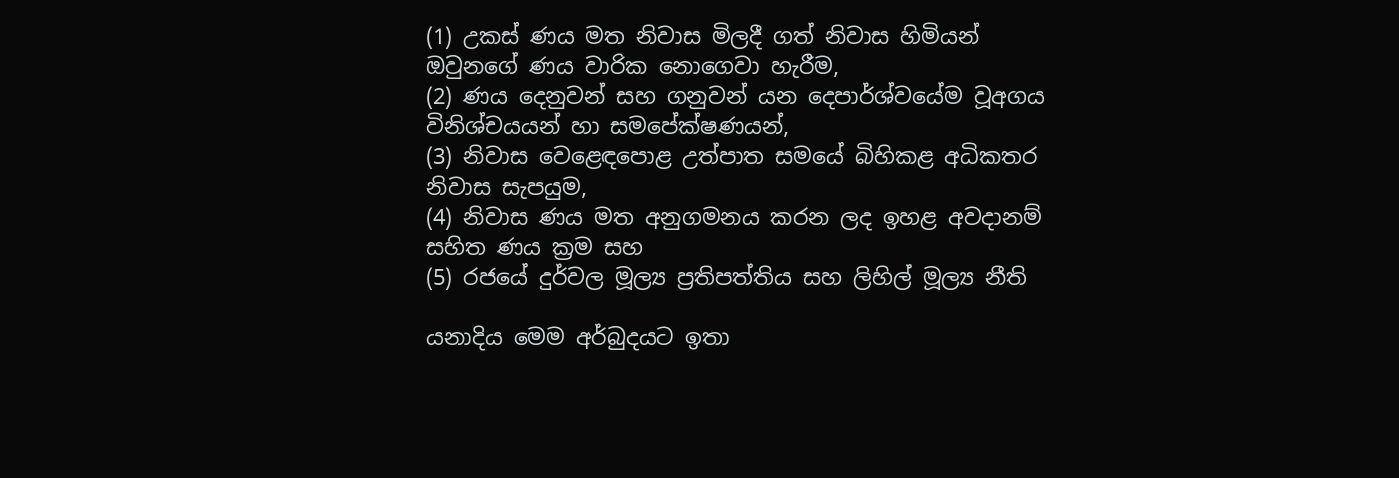(1) උකස් ණය මත නිවාස මිලදී ගත් නිවාස හිමියන් ඔවුනගේ ණය වාරික නොගෙවා හැරීම,
(2) ණය දෙනුවන් සහ ගනුවන් යන දෙපාර්ශ්වයේම වූඅගය විනිශ්චයයන් හා සමපේක්ෂණයන්,
(3) නිවාස වෙළෙඳපොළ උත්පාත සමයේ බිහිකළ අධිකතර නිවාස සැපයුම,
(4) නිවාස ණය මත අනුගමනය කරන ලද ඉහළ අවදානම් සහිත ණය ක්‍රම සහ
(5) රජයේ දුර්වල මූල්‍ය ප්‍රතිපත්තිය සහ ලිහිල් මූල්‍ය නීති

යනාදිය මෙම අර්බුදයට ඉතා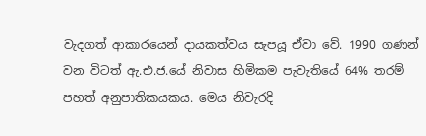වැදගත් ආකාරයෙන් දායකත්වය සැපයූ ඒවා වේ. 1990 ගණන් වන විටත් ඇ.එ.ජ.යේ නිවාස හිමිකම පැවැතියේ 64% තරම් පහත් අනුපාතිකයකය. මෙය නිවැරදි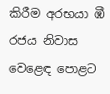කිරීම අරභයා ඹී රජය නිවාස වෙළෙඳ පොළට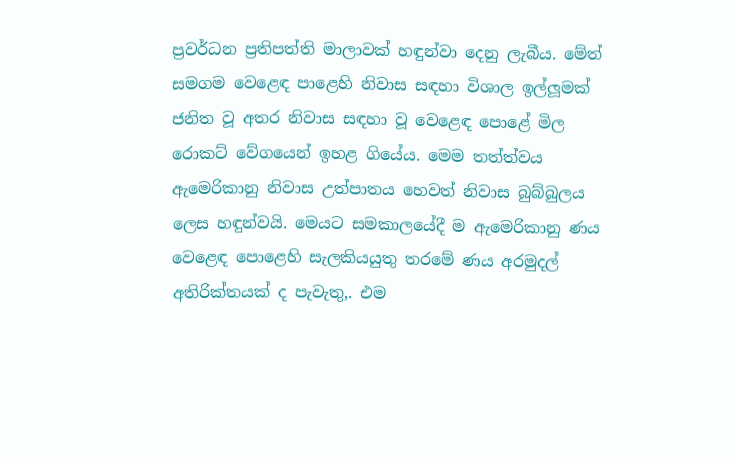ප්‍රවර්ධන ප්‍රතිපත්ති මාලාවක් හඳුන්වා දෙනු ලැබීය. මේත් සමගම වෙළෙඳ පාළෙහි නිවාස සඳහා විශාල ඉල්ලූමක් ජනිත වූ අතර නිවාස සඳහා වූ වෙළෙඳ පොළේ මිල රොකට් වේගයෙන් ඉහළ ගියේය. මෙම තත්ත්වය ඇමෙරිකානු නිවාස උත්පාතය හෙවත් නිවාස බුබ්බුලය ලෙස හඳුන්වයි. මෙයට සමකාලයේදී ම ඇමෙරිකානු ණය වෙළෙඳ පොළෙහි සැලකියයුතු තරමේ ණය අරමුදල් අතිරික්තයක් ද පැවැතු‚. එම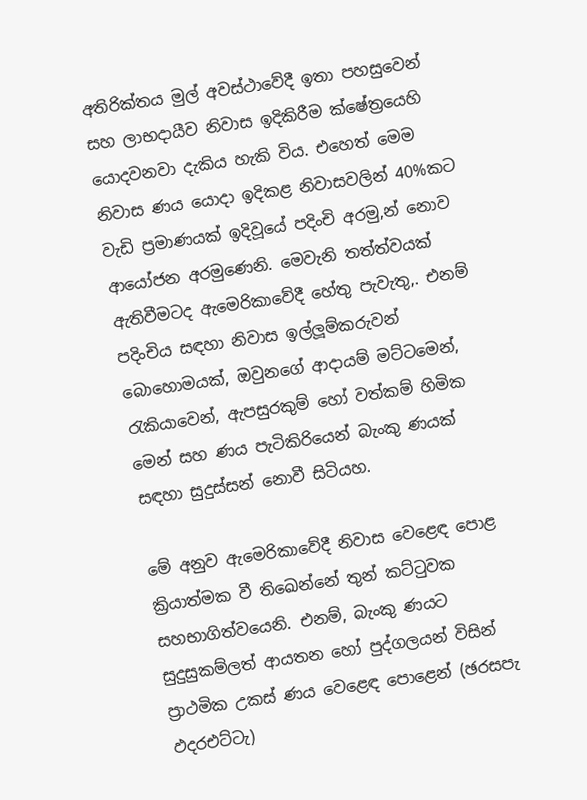අතිරික්තය මුල් අවස්ථාවේදී ඉතා පහසුවෙන් සහ ලාභදායීව නිවාස ඉදිකිරීම ක්ෂේත්‍රයෙහි යොදවනවා දැකිය හැකි විය. එහෙත් මෙම නිවාස ණය යොදා ඉදිකළ නිවාසවලින් 40%කට වැඩි ප්‍රමාණයක් ඉදිවූයේ පදිංචි අරමු‚න් නොව ආයෝජන අරමුණෙනි. මෙවැනි තත්ත්වයක් ඇතිවීමටද ඇමෙරිකාවේදී හේතු පැවැතු‚. එනම් පදිංචිය සඳහා නිවාස ඉල්ලූම්කරුවන් බොහොමයක්, ඔවුනගේ ආදායම් මට්ටමෙන්, රැකියාවෙන්, ඇපසුරකුම් හෝ වත්කම් හිමික මෙන් සහ ණය පැටිකිරියෙන් බැංකු ණයක් සඳහා සුදුස්සන් නොවී සිටියහ.

මේ අනුව ඇමෙරිකාවේදී නිවාස වෙළෙඳ පොළ ක්‍රියාත්මක වී තිඛෙන්නේ තුන් කට්ටුවක සහභාගිත්වයෙනි. එනම්, බැංකු ණයට සුදුසුකම්ලත් ආයතන හෝ පුද්ගලයන් විසින් ප්‍රාථමික උකස් ණය වෙළෙඳ පොළෙන් (ඡරසපැ ඵදරඑට්ටැ)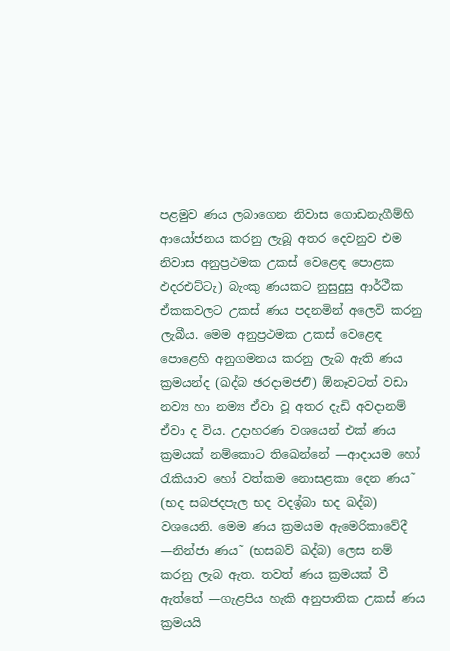පළමුව ණය ලබාගෙන නිවාස ගොඩනැගීම්හි ආයෝජනය කරනු ලැබූ අතර දෙවනුව එම නිවාස අනුප්‍රථමක උකස් වෙළෙඳ පොළක ඵදරඑට්ටැ) බැංකු ණයකට නුසුදුසු ආර්ථීක ඒකකවලට උකස් ණය පදනමින් අලෙවි කරනු ලැබීය. මෙම අනුප්‍රථමක උකස් වෙළෙඳ පොළෙහි අනුගමනය කරනු ලැබ ඇති ණය ක්‍රමයන්ද (ඛද්බ ඡරදාමජඑි) ඕනෑවටත් වඩා නව්‍ය හා නම්‍ය ඒවා වූ අතර දැඩි අවදානම් ඒවා ද විය. උදාහරණ වශයෙන් එක් ණය ක්‍රමයක් නම්කොට තිඛෙන්නේ —ආදායම හෝ රැකියාව හෝ වත්කම නොසළකා දෙන ණය˜ (භද සබජදපැල භද වදඉ්බා භද ඛද්බ) වශයෙනි. මෙම ණය ක්‍රමයම ඇමෙරිකාවේදී —නින්ජා ණය˜ (භසබව් ඛද්බ) ලෙස නම් කරනු ලැබ ඇත. තවත් ණය ක්‍රමයක් වී ඇත්තේ —ගැළපිය හැකි අනුපාතික උකස් ණය ක්‍රමයයි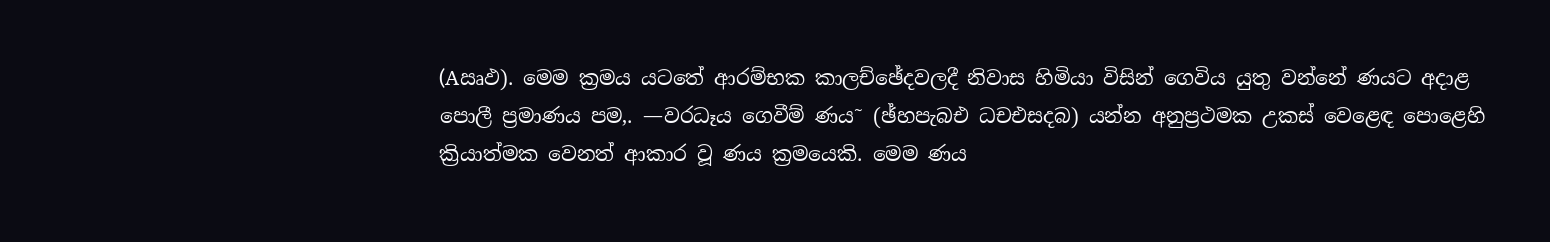(Aඍඵ). මෙම ක්‍රමය යටතේ ආරම්භක කාලච්ඡේදවලදී නිවාස හිමියා විසින් ගෙවිය යුතු වන්නේ ණයට අදාළ පොලී ප්‍රමාණය පම‚. —වරධෑය ගෙවීම් ණය˜ (ඡ්හපැබඑ ධචඑසදබ) යන්න අනුප්‍රථමක උකස් වෙළෙඳ පොළෙහි ක්‍රියාත්මක වෙනත් ආකාර වූ ණය ක්‍රමයෙකි. මෙම ණය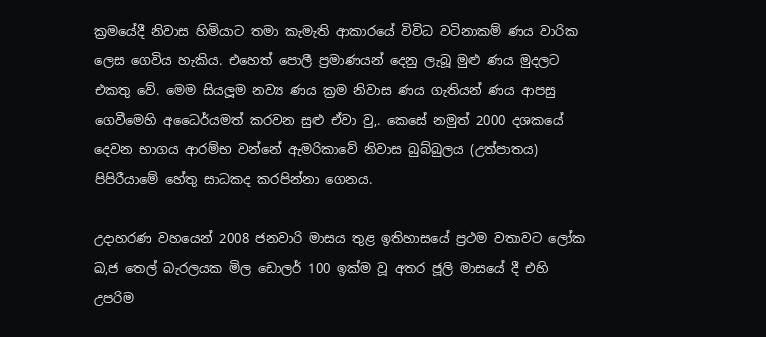ක්‍රමයේදී නිවාස හිමියාට තමා කැමැති ආකාරයේ විවිධ වටිනාකම් ණය වාරික ලෙස ගෙවිය හැකිය. එහෙත් පොලී ප්‍රමාණයන් දෙනු ලැබූ මුළු ණය මුදලට එකතු වේ. මෙම සියලූම නව්‍ය ණය ක්‍රම නිවාස ණය ගැතියන් ණය ආපසු ගෙවීමෙහි අධෛර්යමත් කරවන සුළු ඒවා වු‚. කෙසේ නමුත් 2000 දශකයේ දෙවන භාගය ආරම්භ වන්නේ ඇමරිකාවේ නිවාස බුබ්බුලය (උත්පාතය) පිපිරීයාමේ හේතු සාධකද කරපින්නා ගෙනය.

උදාහරණ වහයෙන් 2008 ජනවාරි මාසය තුළ ඉතිහාසයේ ප්‍රථම වතාවට ලෝක ඛ‚ජ තෙල් බැරලයක මිල ඩොලර් 100 ඉක්ම වූ අතර ජූලි මාසයේ දී එහි උපරිම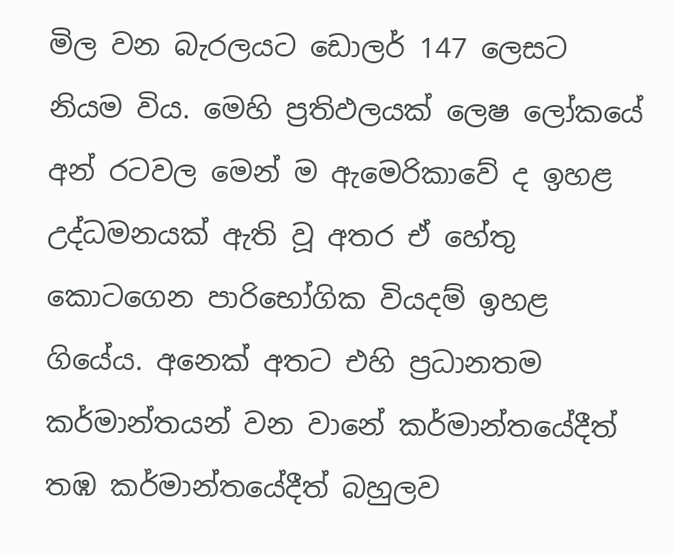මිල වන බැරලයට ඩොලර් 147 ලෙසට නියම විය. මෙහි ප්‍රතිඵලයක් ලෙෂ ලෝකයේ අන් රටවල මෙන් ම ඇමෙරිකාවේ ද ඉහළ උද්ධමනයක් ඇති වූ අතර ඒ හේතු කොටගෙන පාරිභෝගික වියදම් ඉහළ ගියේය. අනෙක් අතට එහි ප්‍රධානතම කර්මාන්තයන් වන වානේ කර්මාන්තයේදීත් තඹ කර්මාන්තයේදීත් බහුලව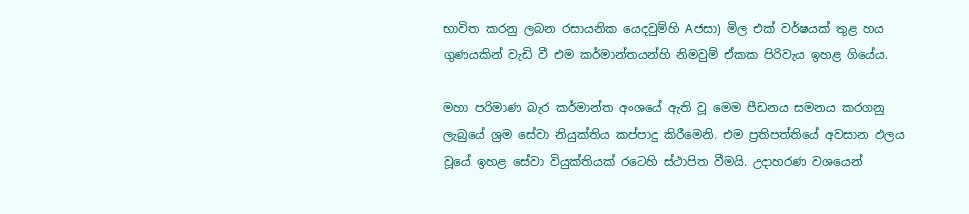භාවිත කරනු ලබන රසායනික යෙදවුම්හි Aජසා) මිල එක් වර්ෂයක් තුළ හය ගුණයකින් වැඩි වී එම කර්මාන්තයන්හි නිමවුම් ඒකක පිරිවැය ඉහළ ගියේය.

මහා පරිමාණ බැර කර්මාන්ත අංශයේ ඇති වූ මෙම පීඩනය සමනය කරගනු ලැබුයේ ශ්‍රම සේවා නියුක්තිය කප්පාදු කිරීමෙනි. එම ප්‍රතිපත්තියේ අවසාන ඵලය වූයේ ඉහළ සේවා වියුක්තියක් රටෙහි ස්ථාපිත වීමයි. උදාහරණ වශයෙන්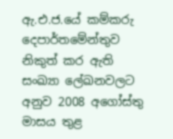ඇ.එ.ජ.යේ කම්කරු දෙපාර්තමේන්තුව නිකුත් කර ඇති සංඛ්‍යා ලේඛනවලට අනුව 2008 අගෝස්තු මාසය තුළ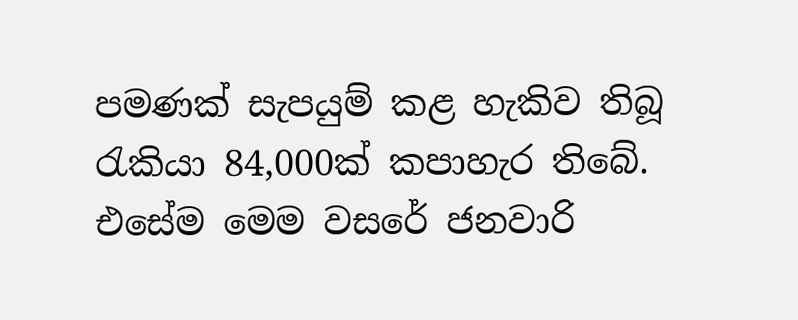පමණක් සැපයුම් කළ හැකිව තිබූ රැකියා 84,000ක් කපාහැර තිබේ. එසේම මෙම වසරේ ජනවාරි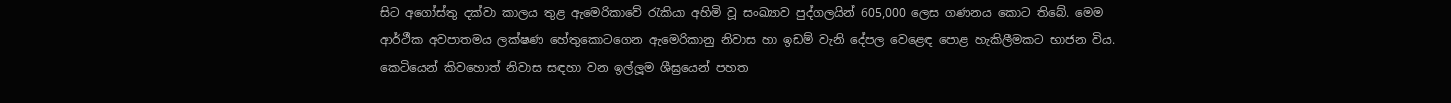සිට අගෝස්තු දක්වා කාලය තුළ ඇමෙරිකාවේ රැකියා අහිමි වූ සංඛ්‍යාව පුද්ගලයින් 605,000 ලෙස ගණනය කොට තිබේ. මෙම ආර්ථීක අවපාතමය ලක්ෂණ හේතුකොටගෙන ඇමෙරිකානු නිවාස හා ඉඩම් වැනි දේපල වෙළෙඳ පොළ හැකිලීමකට භාජන විය. කෙටියෙන් කිවහොත් නිවාස සඳහා වන ඉල්ලූම ශීඝ්‍රයෙන් පහත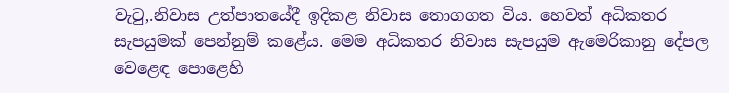වැටු‚.නිවාස උත්පාතයේදී ඉදිකළ නිවාස තොගගත විය. හෙවත් අධිකතර සැපයුමක් පෙන්නුම් කළේය. මෙම අධිකතර නිවාස සැපයුම ඇමෙරිකානු දේපල වෙළෙඳ පොළෙහි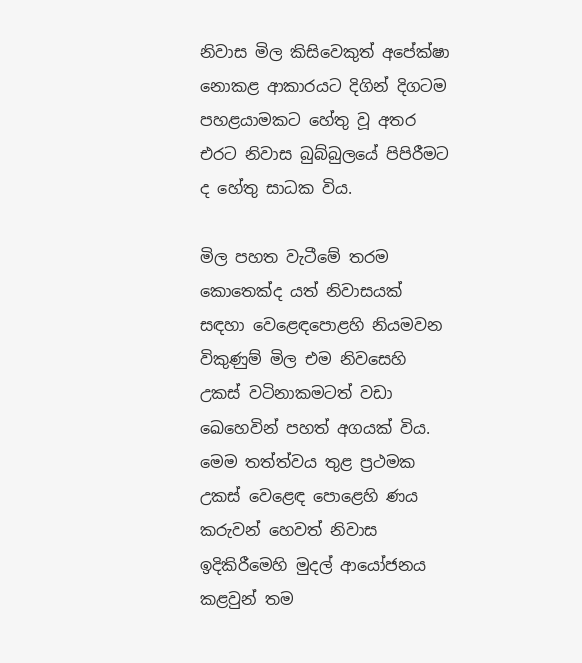නිවාස මිල කිසිවෙකුත් අපේක්ෂා නොකළ ආකාරයට දිගින් දිගටම පහළයාමකට හේතු වූ අතර එරට නිවාස බුබ්බුලයේ පිපිරීමට ද හේතු සාධක විය.

මිල පහත වැටීමේ තරම කොතෙක්ද යත් නිවාසයක් සඳහා වෙළෙඳපොළහි නියමවන විකුණුම් මිල එම නිවසෙහි උකස් වටිනාකමටත් වඩා ඛෙහෙවින් පහත් අගයක් විය. මෙම තත්ත්වය තුළ ප්‍රථමක උකස් වෙළෙඳ පොළෙහි ණය කරුවන් හෙවත් නිවාස ඉදිකිරීමෙහි මුදල් ආයෝජනය කළවුන් තම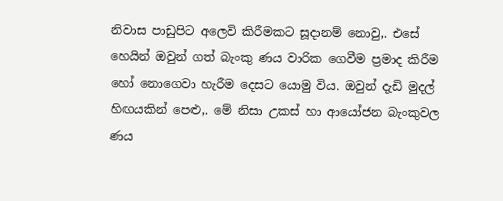නිවාස පාඩුපිට අලෙවි කිරීමකට සූදානම් නොවු‚. එසේ හෙයින් ඔවුන් ගත් බැංකු ණය වාරික ගෙවීම ප්‍රමාද කිරීම හෝ නොගෙවා හැරීම දෙසට යොමු විය. ඔවුන් දැඩි මුදල් හිඟයකින් පෙළු‚. මේ නිසා උකස් හා ආයෝජන බැංකුවල ණය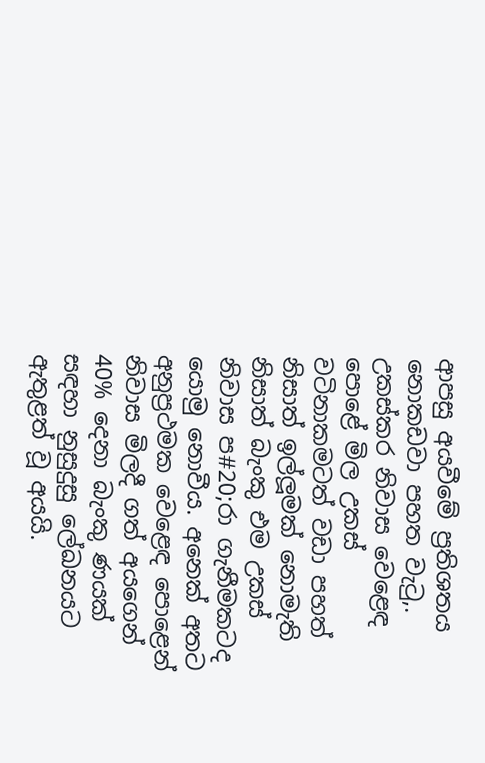ආපසු අයවීමේ ප්‍රතිශතය නොකඩවා පහත වැටු‚. උකස්කර නිවාස වෙළෙඳ පොළේ මිල උකස් වටිනාකමටත් වඩා පහත් නිසාත් ඉල්ලූමක් නොමැති නිසාත් බැංකු එම උකස් නිවාස ප#20;රා ගැනීමකටද යොමු නොවීය. අනෙක් අතට අනුප්‍රථමක වෙළෙඳ පොළෙන් නිවාස මිලදී ගත් අයගෙන් 40% දෙනා බැංකු ණයක් සඳහා නුසුදුසු ලේඛනයට ඇතුළත් වූ අයයි.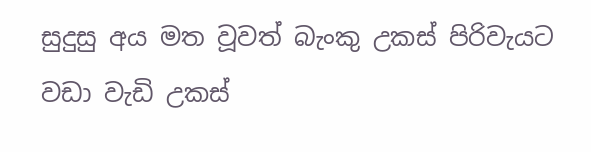සුදුසු අය මත වූවත් බැංකු උකස් පිරිවැයට වඩා වැඩි උකස්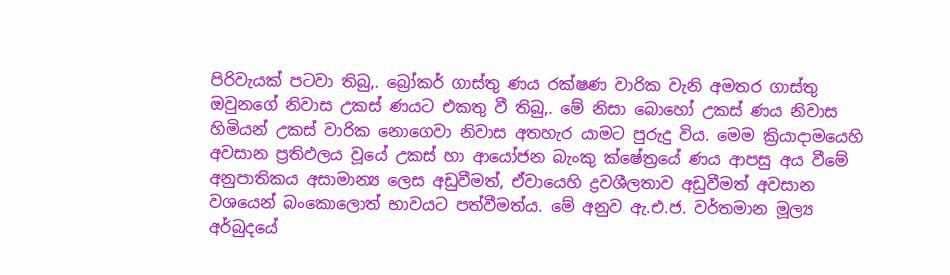පිරිවැයක් පටවා තිබු‚. බ්‍රෝකර් ගාස්තු ණය රක්ෂණ වාරික වැනි අමතර ගාස්තු ඔවුනගේ නිවාස උකස් ණයට එකතු වී තිබු‚. මේ නිසා බොහෝ උකස් ණය නිවාස හිමියන් උකස් වාරික නොගෙවා නිවාස අතහැර යාමට පුරුදු විය. මෙම ක්‍රියාදාමයෙහි අවසාන ප්‍රතිඵලය වූයේ උකස් හා ආයෝජන බැංකු ක්ෂේත්‍රයේ ණය ආපසු අය වීමේ අනුපාතිකය අසාමාන්‍ය ලෙස අඩුවීමත්, ඒවායෙහි ද්‍රවශීලතාව අඩුවීමත් අවසාන වශයෙන් බංකොලොත් භාවයට පත්වීමත්ය. මේ අනුව ඇ.එ.ජ. වර්තමාන මූල්‍ය අර්බුදයේ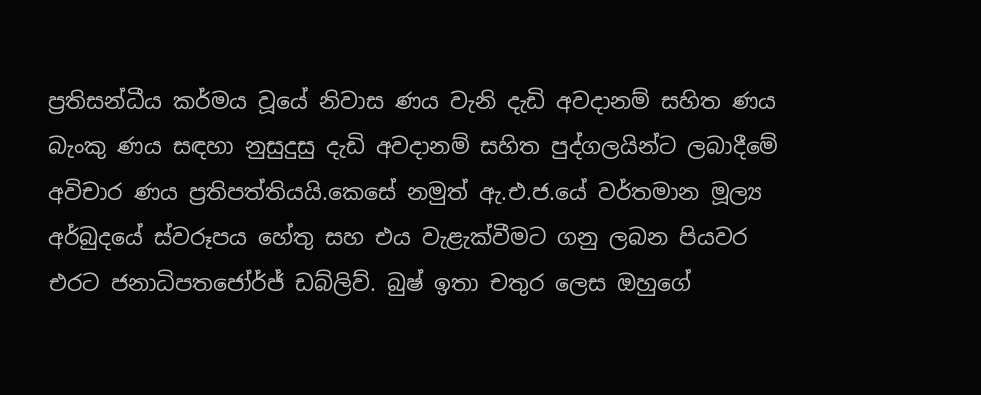ප්‍රතිසන්ධීය කර්මය වූයේ නිවාස ණය වැනි දැඩි අවදානම් සහිත ණය බැංකු ණය සඳහා නුසුදුසු දැඩි අවදානම් සහිත පුද්ගලයින්ට ලබාදීමේ අවිචාර ණය ප්‍රතිපත්තියයි.කෙසේ නමුත් ඇ.එ.ජ.යේ වර්තමාන මූල්‍ය අර්බුදයේ ස්වරූපය හේතු සහ එය වැළැක්වීමට ගනු ලබන පියවර එරට ජනාධිපතජෝර්ජ් ඩබ්ලිව්. බුෂ් ඉතා චතුර ලෙස ඔහුගේ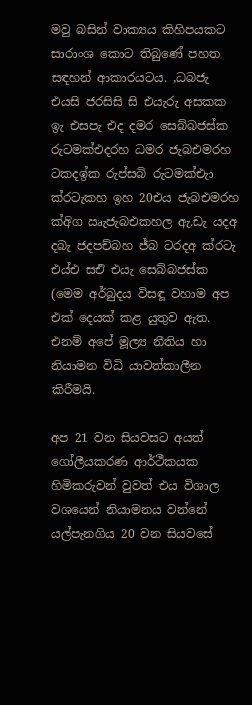මවු බසින් වාක්‍යය කිහිපයකට සාරාංශ කොට තිබුණේ පහත සඳහන් ආකාරයටය. ,ධබජැ එයසි ජරසිසි සි එයැරු අසකක ඉැ එසපැ එද දමර සෙබ්බජස්ක රුටමක්එදරහ ධමර ජැබඑමරහ ටකදඉ්ක රුප්සබි රුටමක්එැා ක්රටැකහ ඉහ 20එය ජැබඑමරහ ක්අිග ඍැජැබඑකහල ඇ.ඩැ යදඅ දබැ ජදපච්බහ ජ්බ ටරදඅ ක්රටැ එය්එ සඑි එයැ සෙබ්බජස්ක (මෙම අර්බුදය විසඳූ වහාම අප එක් දෙයක් කළ යුතුව ඇත. එනම් අපේ මූල්‍ය නීතිය හා නියාමන විධි යාවත්කාලීන කිරීමයි.

අප 21 වන සියවසට අයත් ගෝලීයකරණ ආර්ථීකයක හිමිකරුවන් වුවත් එය විශාල වශයෙන් නියාමනය වන්නේ යල්පැනගිය 20 වන සියවසේ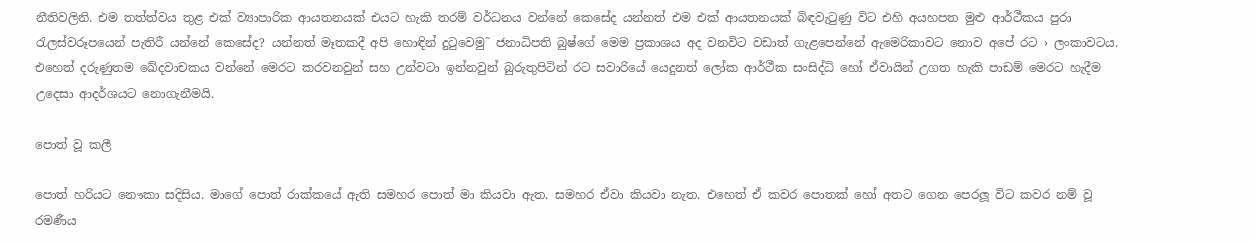නීතිවලිනි. එම තත්ත්වය තුළ එක් ව්‍යාපාරික ආයතනයක් එයට හැකි තරම් වර්ධනය වන්නේ කෙසේද යන්නත් එම එක් ආයතනයක් බිඳවැටුණු විට එහි අයහපත මුළු ආර්ථීකය පුරා රැලස්වරූපයෙන් පැතිරී යන්නේ කෙසේද? යන්නත් මෑතකදී අපි හොඳින් දුටුවෙමු˜ ජනාධිපති බුෂ්ගේ මෙම ප්‍රකාශය අද වනවිට වඩාත් ගැළපෙන්නේ ඇමෙරිකාවට නොව අපේ රට › ලංකාවටය. එහෙත් දරුණුතම ඛේදවාචකය වන්නේ මෙරට කරවනවුන් සහ උන්වටා ඉන්නවුන් බුරුතුපිටින් රට සවාරියේ යෙදුනත් ලෝක ආර්ථීක සංසිද්ධි හෝ ඒවායින් උගත හැකි පාඩම් මෙරට හැදීම උදෙසා ආදර්ශයට නොගැනීමයි.

පොත් වූ කලී

පොත් හරියට නෞකා සදිසිය. මාගේ පොත් රාක්කයේ ඇති සමහර පොත් මා කියවා ඇත. සමහර ඒවා කියවා නැත. එහෙත් ඒ කවර පොතක් හෝ අතට ගෙන පෙරලූ විට කවර නම් වූ රමණීය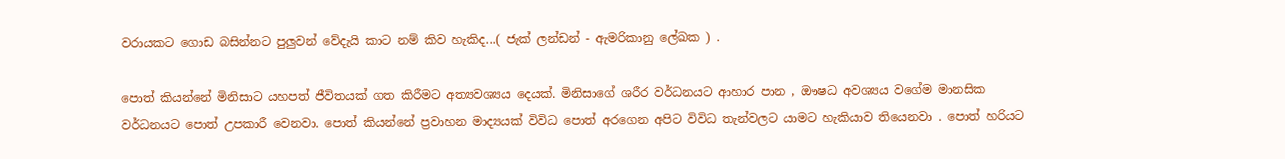වරායකට ගොඩ බසින්නට පුලුවන් වේදැයි කාට නම් කිව හැකිද...( ජැක් ලන්ඩන් - ඇමරිකානු ලේඛක ) .

පොත් කියන්නේ මිනිසාට යහපත් ජීවිතයක් ගත කිරීමට අත්‍යවශ්‍යය දෙයක්. මිනිසාගේ ශරීර වර්ධනයට ආහාර පාන , ඖෂධ අවශ්‍යය වගේම මානසික වර්ධනයට පොත් උපකාරී වෙනවා. පොත් කියන්නේ ප්‍රවාහන මාද්‍යයක් විවිධ පොත් අරගෙන අපිට විවිධ තැන්වලට යාමට හැකියාව තියෙනවා . පොත් හරියට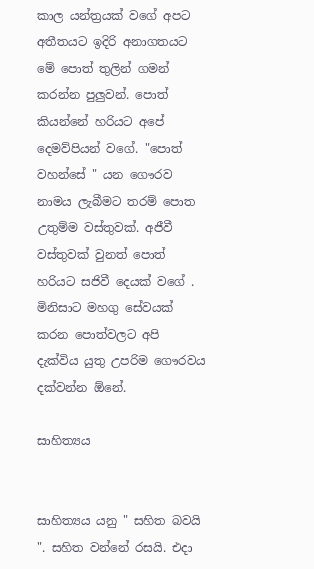කාල යන්ත්‍රයක් වගේ අපට අතීතයට ඉදිරි අනාගතයට මේ පොත් තුලින් ගමන් කරන්න පුලුවන්. පොත් කියන්නේ හරියට අපේ දෙමව්පියන් වගේ. "පොත් වහන්සේ " යන ගෞරව නාමය ලැබීමට තරම් පොත උතුම්ම වස්තුවක්. අජීවී වස්තුවක් වුනත් පොත් හරියට සජිවී දෙයක් වගේ . මිනිසාට මහගු සේවයක් කරන පොත්වලට අපි දැක්විය යුතු උපරිම ගෞරවය දක්වන්න ඕනේ.

සාහිත්‍යය


සාහිත්‍යය යනු " සහිත බවයි ". සහිත වන්නේ රසයි. එදා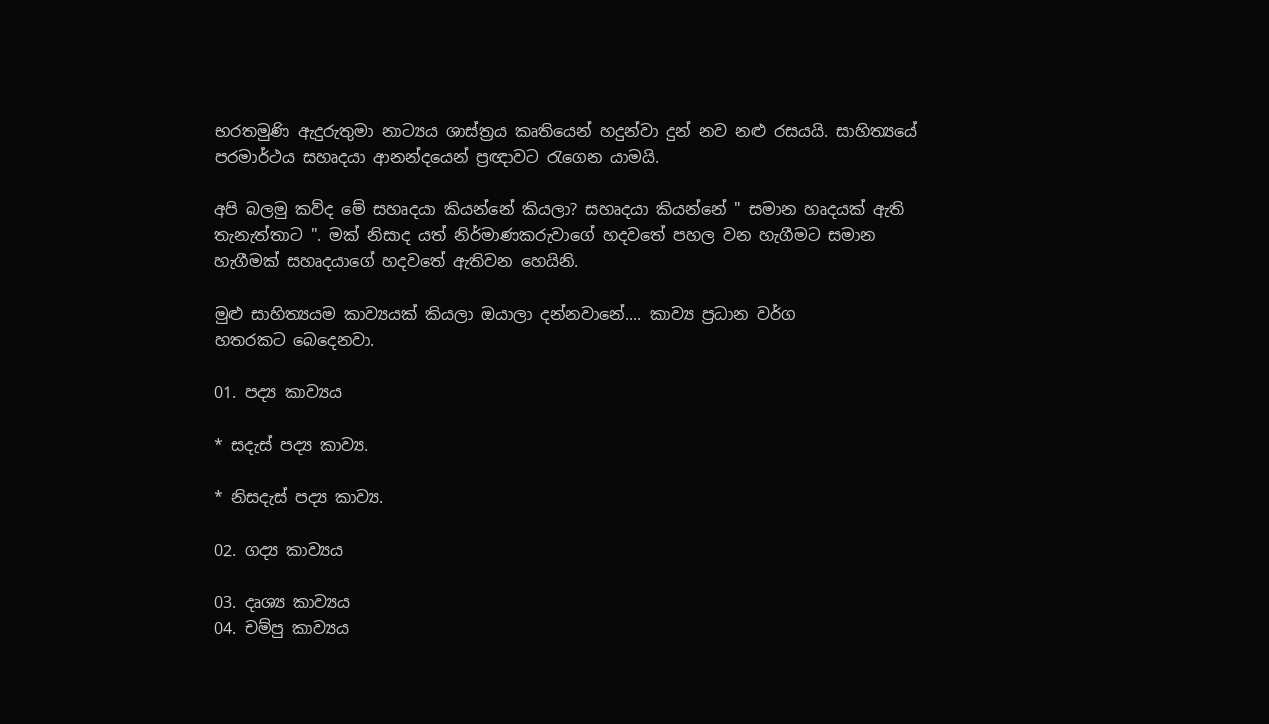භරතමුණි ඇදුරුතුමා නාට්‍යය ශාස්ත්‍රය කෘතියෙන් හදුන්වා දුන් නව නළු රසයයි. සාහිත්‍යයේ පරමාර්ථය සහෘදයා ආනන්දයෙන් ප්‍රඥාවට රැගෙන යාමයි.

අපි බලමු කව්ද මේ සහෘදයා කියන්නේ කියලා? සහෘදයා කියන්නේ " සමාන හෘදයක් ඇති තැනැත්තාට ". මක් නිසාද යත් නිර්මාණකරුවාගේ හදවතේ පහල වන හැගීමට සමාන හැගීමක් සහෘදයාගේ හදවතේ ඇතිවන හෙයිනි.

මුළු සාහිත්‍යයම කාව්‍යයක් කියලා ඔයාලා දන්නවානේ.... කාව්‍ය ප්‍රධාන වර්ග හතරකට ‍බෙදෙනවා.

01. පද්‍ය කාව්‍යය

* සදැස් පද්‍ය කාව්‍ය.

* නිසදැස් පද්‍ය කාව්‍ය.

02. ගද්‍ය කාව්‍යය

03. දෘශ්‍ය කාව්‍යය
04. චම්පු කාව්‍යය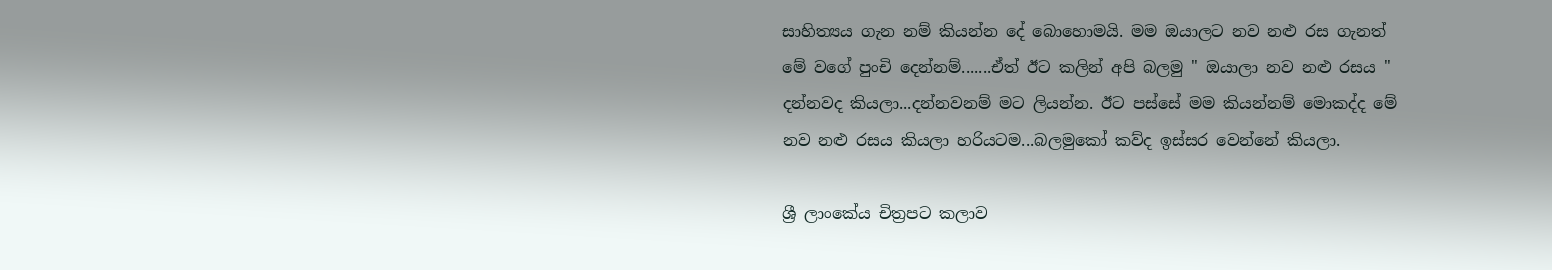සාහිත්‍යය ගැන නම් කියන්න දේ බොහොමයි. මම ඔයාලට නව නළු රස ගැනත් මේ වගේ පුංචි දෙන්නම්.......ඒත් ඊට කලින් අපි බලමු " ඔයාලා නව නළු රසය " දන්නවද කියලා...දන්නවනම් මට ලියන්න. ඊට පස්සේ මම කියන්නම් මොකද්ද මේ නව නළු රසය කියලා හරියටම...බලමුකෝ කව්ද ඉස්සර වෙන්නේ කියලා.

ශ්‍රී ලාංකේය චිත්‍රපට කලාව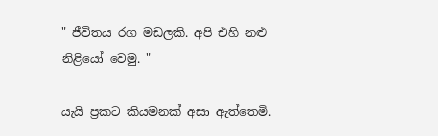" ජීවිතය රග මඩලකි. අපි එහි නළු නිළියෝ වෙමු. "

යැයි ප්‍රකට කියමනක් අසා ඇත්තෙමි.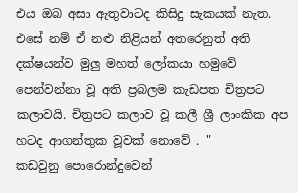එය ඔබ අසා ඇතුවාටද කිසිදු සැකයක් නැත. එසේ නම් ඒ නළු නිළියන් අතරෙනුත් අති දක්ෂයන්ව මුලු මහත් ලෝකයා හමුවේ පෙන්වන්නා වූ අති ප්‍රබලම කැඩපත චිත්‍රපට කලාවයි. චිත්‍රපට කලාව වූ කලී ශ්‍රී ලාංකික අප හටද ආගන්තුක වූවක් නොවේ . " කඩවුනු ‍පොරොන්දුවෙන්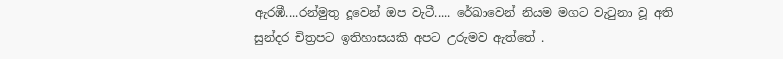ඇරඹී....රන්මුතු දූවෙන් ඔප වැටී..... රේඛාවෙන් නියම මගට වැටුනා වූ අති සුන්දර චිත්‍රපට ඉතිහාසයකි අපට උරුමව ඇත්තේ .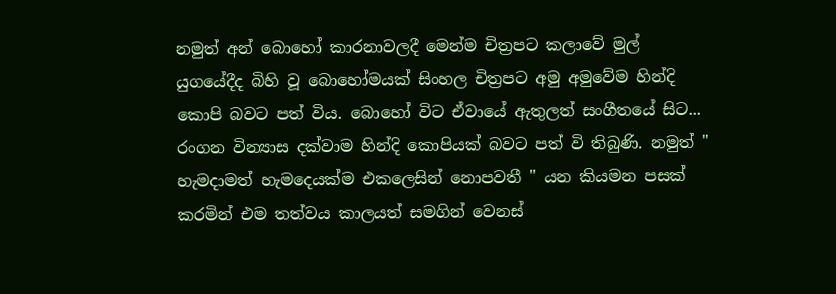නමුත් අන් බොහෝ කාරනාවලදී මෙන්ම චිත්‍රපට කලාවේ මුල් යුගයේදීද බිහි වූ බොහෝමයක් සිංහල චිත්‍රපට අමු අමුවේම හින්දි කොපි බවට පත් විය. බොහෝ විට ඒවායේ ඇතුලත් සංගීතයේ සිට... රංගන වින්‍යාස දක්වාම හින්දි කොපියක් බවට පත් වි තිබුණි. නමුත් " හැමදාමත් හැමදෙයක්ම එකලෙසින් නොපවතී " යන කියමන පසක් කරමින් එම තත්වය කාලයත් සමගින් වෙනස්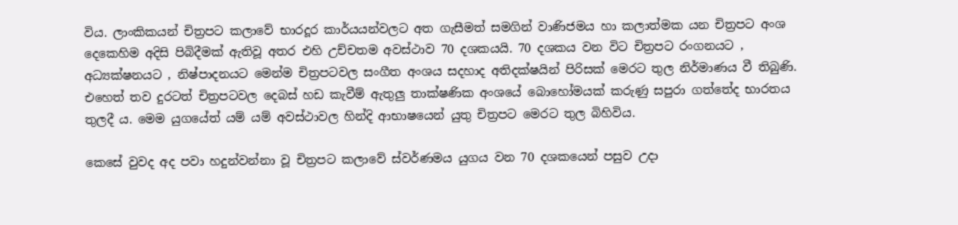විය. ලාංකිකයන් චිත්‍රපට කලාවේ භාරදූර කාර්යයන්වලට අත ගැසීමත් සමගින් වාණිජමය හා කලාත්මක යන චිත්‍රපට අංශ දෙකෙහිම අදිසි පිබිදීමක් ඇතිවූ අතර එහි උච්චතම අවස්ථාව 70 දශකයයි. 70 දශකය වන විට චිත්‍රපට රංගනයට , අධ්‍යක්ෂනයට , නිෂ්පාදනයට මෙන්ම චිත්‍රපටවල සංගීත අංශය සදහාද අතිදක්ෂයින් පිරිසක් මෙරට තුල නිර්මාණය වී තිබුණි. එහෙත් තව දුරටත් චිත්‍රපටවල දෙබස් හඩ කැවීම් ඇතුලු තාක්ෂණික අංශයේ බොහෝමයක් කරුණු සපුරා ගත්තේද භාරතය තුලදී ය. මෙම යුගයේත් යම් යම් අවස්ථාවල හින්දි ආභාෂයෙන් යුතු චිත්‍රපට මෙරට තුල බිහිවිය.

කෙසේ වුවද අද පවා හදුන්වන්නා වූ චිත්‍රපට කලාවේ ස්වර්ණමය යුගය වන 70 දශකයෙන් පසුව උදා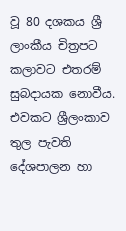වූ 80 දශකය ශ්‍රී ලාංකීය චිත්‍රපට කලාවට එතරම් සුබදායක නොවීය. එවකට ශ්‍රීලංකාව තුල පැවති දේශපාලන හා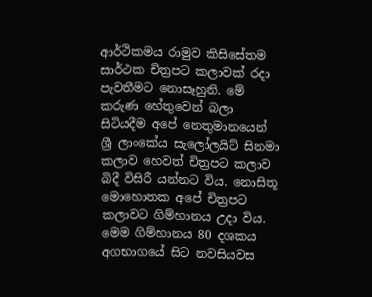ආර්ථිකමය රාමුව කිසිසේතම සාර්ථක චිත්‍රපට කලාවක් රදා පැවතීමට නොසෑහුනි. මේ කරුණ හේතුවෙන් බලා සිටියදීම අපේ නෙතුමානයෙන් ශ්‍රී ලාංකේය සැලෝලයිට් සිනමා කලාව හෙවත් චිත්‍රපට කලාව බිදී විසිරී යන්නට විය. නොසිතූ මොහොතක අපේ චිත්‍රපට කලාවට ගිම්හානය උදා විය. මෙම ගිම්හානය 80 දශකය අගභාගයේ සිට නවසියවස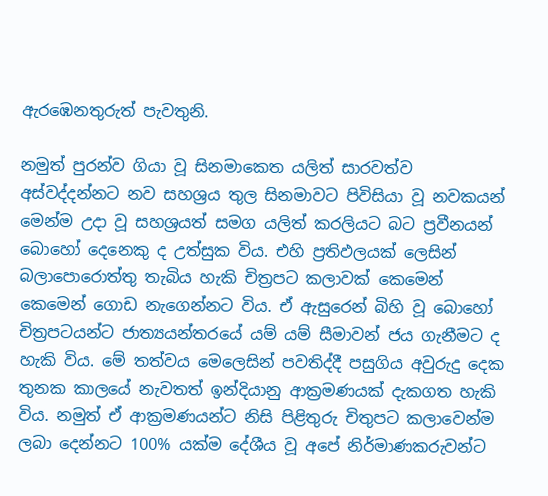ඇරඹෙනතුරුත් පැවතුනි.

නමුත් පුරන්ව ගියා වූ සිනමාකෙත යලිත් සාරවත්ව අස්වද්දන්නට නව සහශ්‍රය තුල සිනමාවට පිවිසියා වූ නවකයන් මෙන්ම උදා වූ සහශ්‍රයත් සමග යලිත් කරලියට බට ප්‍රවීනයන් බොහෝ දෙනෙකු ද උත්සුක විය. එහි ප්‍රතිඵලයක් ලෙසින් බලාපොරොත්තු තැබිය හැකි චිත්‍රපට කලාවක් කෙමෙන් කෙමෙන් ගොඩ නැගෙන්නට විය. ඒ ඇසුරෙන් බිහි වූ බොහෝ චිත්‍රපටයන්ට ජාත්‍යයන්තරයේ යම් යම් සීමාවන් ජය ගැනීමට ද හැකි විය. මේ තත්වය මෙලෙසින් පවතිද්දී පසුගිය අවුරුදු දෙක තුනක කාලයේ නැවතත් ඉන්දියානු ආක්‍රමණයක් දැකගත හැකි විය. නමුත් ඒ ආක්‍රමණයන්ට නිසි පිළිතුරු චිතුපට කලාවෙන්ම ලබා දෙන්නට 100% යක්ම දේශීය වූ අපේ නිර්මාණකරුවන්ට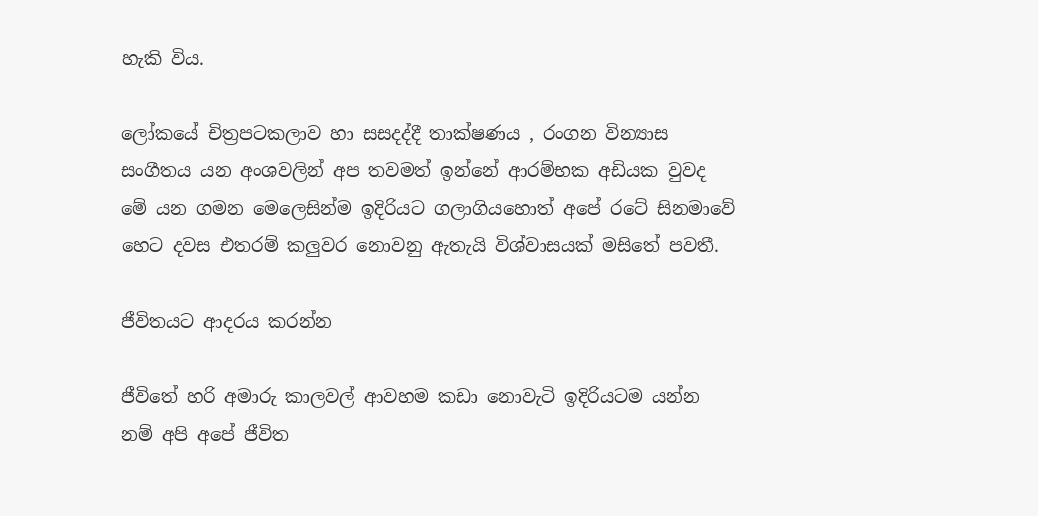හැකි විය.

ලෝකයේ චිත්‍රපටකලාව හා සසදද්දී තාක්ෂණය , රංගන වින්‍යාස සංගීතය යන අංශවලින් අප තවමත් ඉන්නේ ආරම්භක අඩියක වුවද මේ යන ගමන මෙලෙසින්ම ඉදිරියට ගලාගියහොත් අපේ රටේ සිනමාවේ හෙට දවස එතරම් කලුවර නොවනු ඇතැයි විශ්වාසයක් මසිතේ පවතී.

ජීවිතයට ආදරය කරන්න

ජීවිතේ හරි අමාරු කාලවල් ආවහම කඩා නොවැටි ඉදිරියටම යන්න නම් අපි අපේ ජීවිත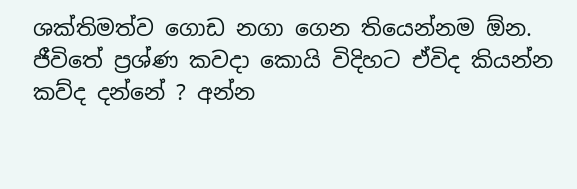ශක්තිමත්ව ගොඩ නගා ගෙන තියෙන්නම ඕන. ජීවිතේ ප්‍රශ්ණ කවදා කොයි විදිහට ඒවිද කියන්න කව්ද දන්නේ ? අන්න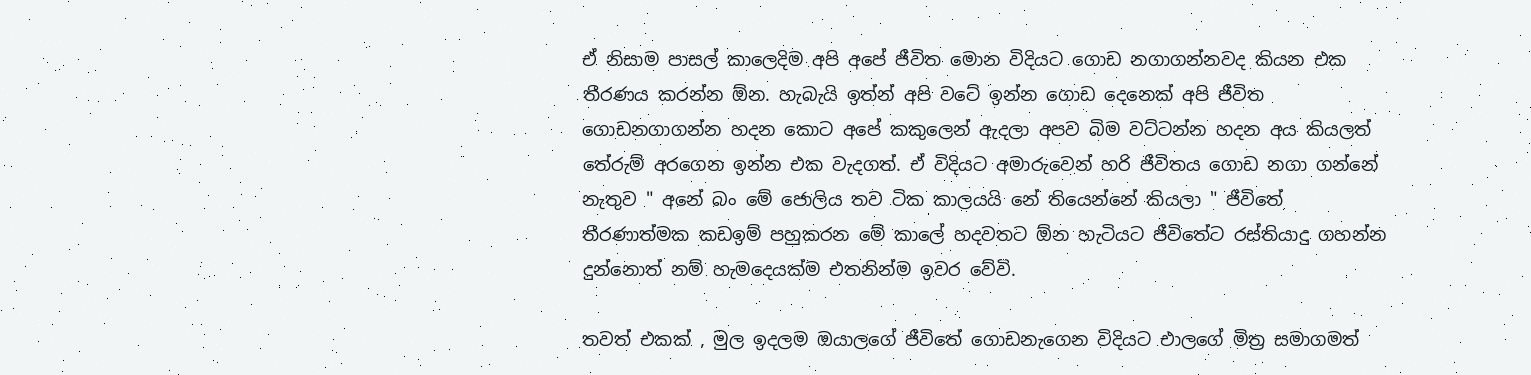ඒ නිසාම පාසල් කාලෙදිම අපි අපේ ජීවිත මොන විදියට ගොඩ නගාගන්නවද කියන එක තීරණය කරන්න ඕන. හැබැයි ඉත්න් අපි වටේ ඉන්න ගොඩ දෙනෙක් අපි ජීවිත ගොඩනගාගන්න හදන කොට අපේ කකුලෙන් ඇදලා අපව බිම වට්ටන්න හදන අය කියලත් තේරුම් අරගෙන ඉන්න එක වැදගත්. ඒ විදියට අමාරුවෙන් හරි ජීවිතය ගොඩ නගා ගන්නේ නැතුව " අනේ බං මේ ජොලිය තව ටික කාලයයි නේ තියෙන්නේ කියලා " ජීවිතේ තීරණාත්මක කඩඉම් පහුකරන මේ කාලේ හදවතට ඕන හැටියට ජීවිතේට රස්තියාදු ගහන්න දුන්නොත් නම් හැමදෙයක්ම එතනින්ම ඉවර වේවි.

තවත් එකක් , මුල ඉදලම ඔයාලගේ ජීවිතේ ගොඩනැගෙන විදියට එාලගේ මිත්‍ර සමාගමත්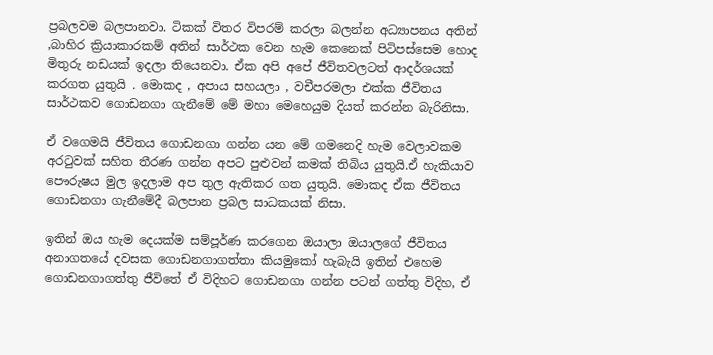ප්‍රබලවම බලපානවා. ටිකක් විතර විපරම් කරලා බලන්න අධ්‍යාපනය අතින් ,බාහිර ක්‍රියාකාරකම් අතින් සාර්ථක වෙන හැම කෙනෙක් පිටිපස්සෙම හොද මිතුරු නඩයක් ඉදලා තියෙනවා. ඒක අපි අපේ ජීවිතවලටත් ආදර්ශයක් කරගත යුතුයි . මොකද , අපාය සහයලා , වචීපරමලා එක්ක ජීවිතය සාර්ථකව ගොඩනගා ගැනීමේ මේ මහා මෙහෙයුම දියත් කරන්න බැරිනිසා.

ඒ වගෙමයි ජීවිතය ගොඩනගා ගන්න යන මේ ගමනෙදි හැම වෙලාවකම අරටුවක් සහිත තීරණ ගන්න අපට පුළුවන් කමක් තිබිය යුතුයි.ඒ හැකියාව පෞරුෂය මුල ඉදලාම අප තුල ඇතිකර ගත යුතුයි. මොකද ඒක ජීවිතය ගොඩනගා ගැනීමේදී බලපාන ප්‍රබල සාධකයක් නිසා.

ඉතින් ඔය හැම දෙයක්ම සම්පූර්ණ කරගෙන ඔයාලා ඔයාලගේ ජීවිතය අනාගතයේ දවසක ගොඩනගාගත්තා කියමුකෝ හැබැයි ඉතින් එහෙම ගොඩනගාගත්තු ජීවිතේ ඒ විදිහට ගොඩනගා ගන්න පටන් ගත්තු විදිහ, ඒ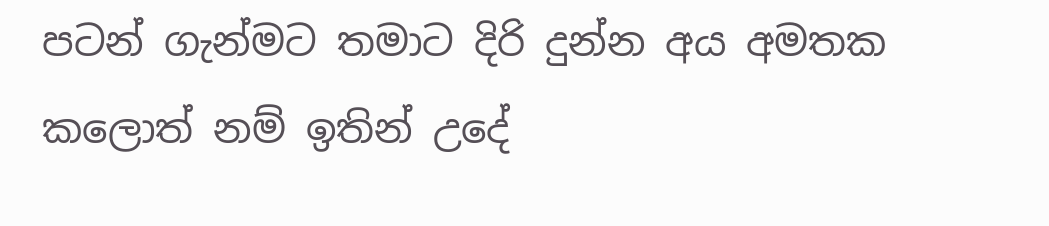පටන් ගැන්මට තමාට දිරි දුන්න අය අමතක කලොත් නම් ඉතින් උදේ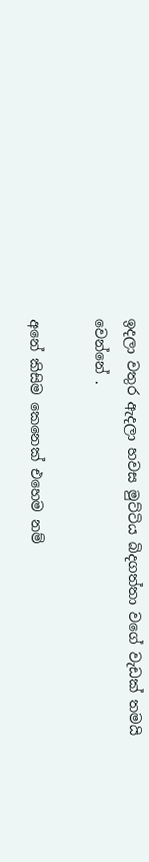ඉදලා වතුර ඇදලා හවස මුට්ටිය බිදගත්තා වගේ වැඩක් තමයි වෙන්නේ .

අනේ කිසිම කෙනෙක් එහෙම නම්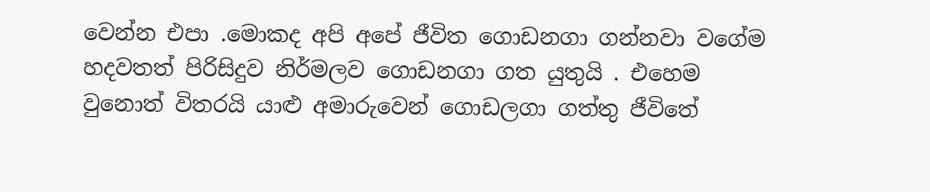වෙන්න එපා .මොකද අපි අපේ ජීවිත ගොඩනගා ගන්නවා වගේම හදවතත් පිරිසිදුව නිර්මලව ගොඩනගා ගත යුතුයි . එහෙම වුනොත් විතරයි යාළු අමාරුවෙන් ගොඩලගා ගත්තු ජීවිතේ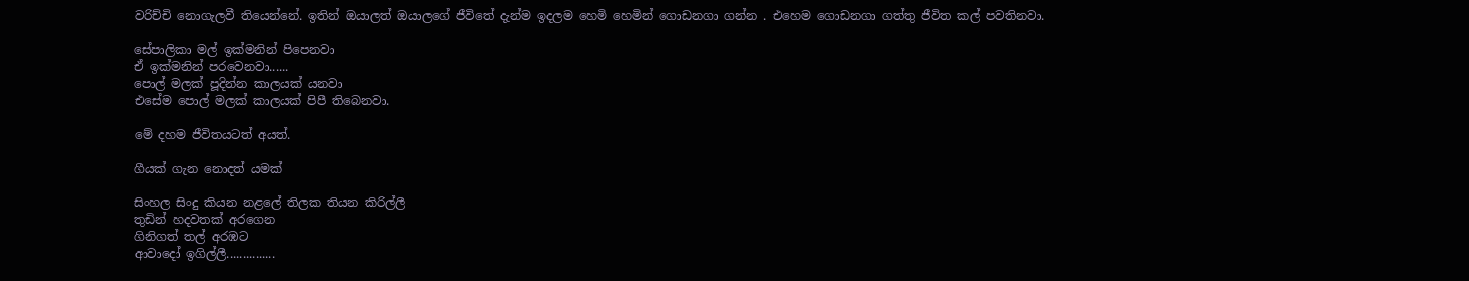වරිච්චි නොගැලවී තියෙන්නේ. ඉතින් ඔයාලත් ඔයාලගේ ජීවිතේ දැන්ම ඉදලම හෙමි හෙමින් ගොඩනගා ගන්න . එහෙම ගොඩනගා ගත්තු ජීවිත කල් පවතිනවා.

සේපාලිකා මල් ඉක්මනින් පිපෙනවා
ඒ ඉක්මනින් පරවෙනවා......
පොල් මලක් පූදින්න කාලයක් යනවා
එසේම පොල් මලක් කාලයක් පිපී තිබෙනවා.

මේ දහම ජීවිතයටත් අයත්.

ගීයක් ගැන නොදත් යමක්

සිංහල සිංදු කියන නළලේ තිලක තියන කිරිල්ලී
තුඩින් හදවතක් අරගෙන
ගිනිගත් තල් අරඹට
ආවාදෝ ඉගිල්ලී...............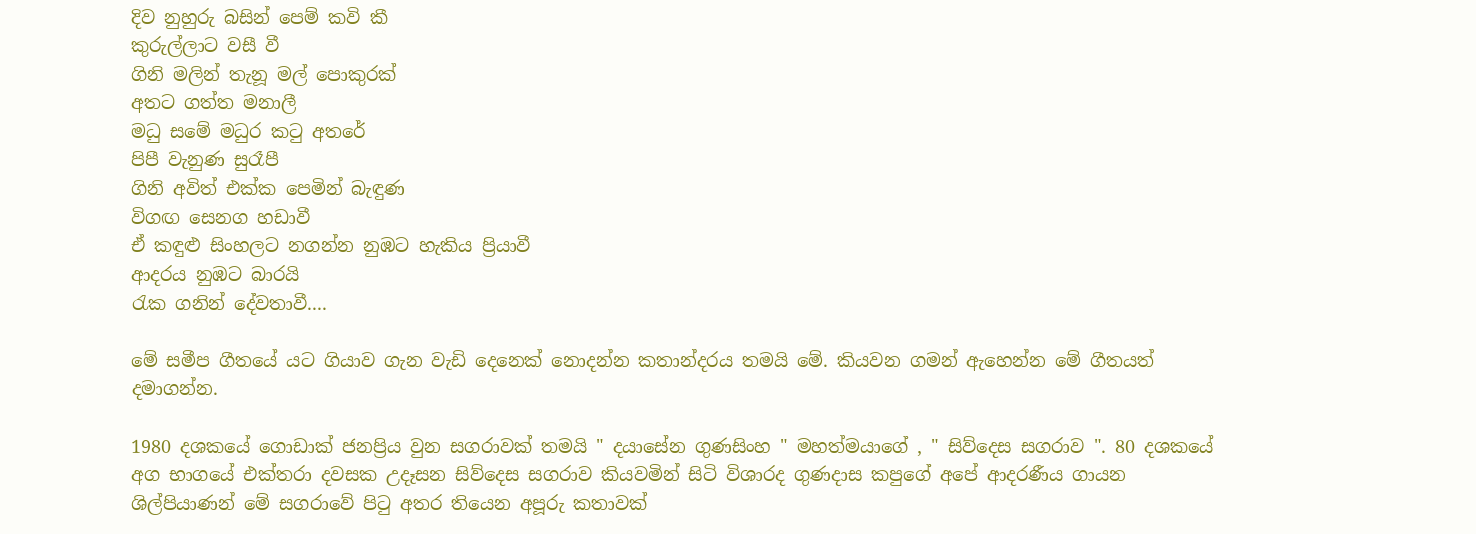දිව නුහුරු බසින් පෙම් කවි කී
කුරුල්ලාට වසී වී
ගිනි මලින් තැනූ මල් පොකුරක්
අතට ගත්ත මනාලී
මධු සමේ මධුර කටු අතරේ
පිපී වැනුණ සුරෑපී
ගිනි අවිත් එක්ක පෙමින් බැඳුණ
විගඟ සෙනග හඩාවී
ඒ කඳුළු සිංහලට නගන්න නුඹට හැකිය ප්‍රියාවී
ආදරය නුඹට බාරයි
රැක ගනින් දේවතාවී....

මේ සමීප ගීතයේ යට ගියාව ගැන වැඩි දෙනෙක් නොදන්න කතාන්දරය තමයි මේ. කියවන ගමන් ඇහෙන්න මේ ගීතයත් දමාගන්න.

1980 දශකයේ ගොඩාක් ජනප්‍රිය වුන සගරාවක් තමයි " දයාසේන ගුණසිංහ " මහත්මයාගේ , " සිව්දෙස සගරාව ". 80 දශකයේ අග භාගයේ එක්තරා දවසක උදෑසන සිව්දෙස සගරාව කියවමින් සිටි විශාරද ගුණදාස කපුගේ අපේ ආදරණීය ගායන ශිල්පියාණන් මේ සගරාවේ පිටු අතර තියෙන අපූරු කතාවක්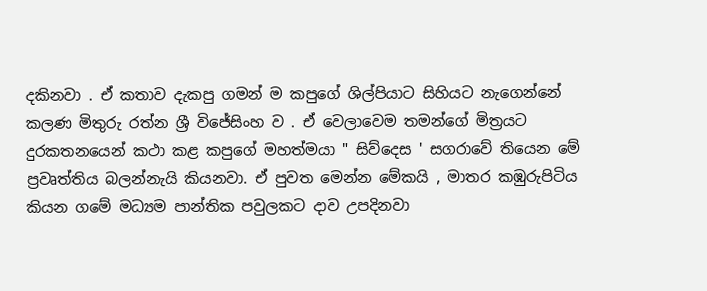දකිනවා . ඒ කතාව දැකපු ගමන් ම කපුගේ ශිල්පියාට සිහියට නැගෙන්නේ කලණ මිතුරු රත්න ශ්‍රී විජේසිංහ ව . ඒ වෙලාවෙම තමන්ගේ මිත්‍රයට දුරකතනයෙන් කථා කළ කපුගේ මහත්මයා " සිව්දෙස ' සගරාවේ තියෙන මේ ප්‍රවෘත්තිය බලන්නැයි කියනවා. ඒ පුවත මෙන්න මේකයි , මාතර කඹුරුපිටිය කියන ගමේ මධ්‍යම පාන්තික පවුලකට දාව උපදිනවා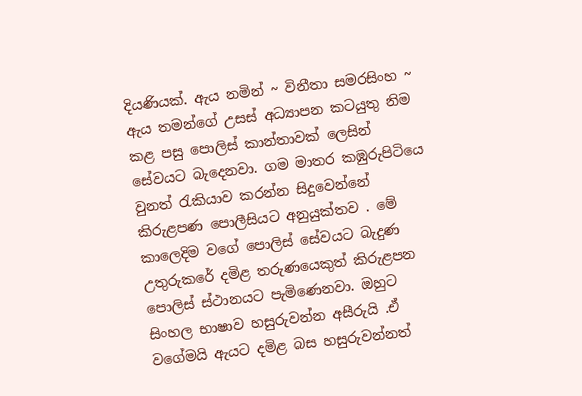දියණියක්. ඇය නමින් ~ විනීතා සමරසිංහ ~ ඇය තමන්ගේ උසස් අධ්‍යාපන කටයුතු නිම කළ පසු පොලිස් කාන්තාවක් ලෙසින් සේවයට බැදෙනවා. ගම මාතර කඹුරුපිටියෙ වුනත් රැකියාව කරන්න සිදුවෙන්නේ කිරුළපණ පොලීසියට අනුයුක්තව . මේ කාලෙදිම වගේ පොලිස් සේවයට බැදුණ උතුරුකරේ දමිළ තරුණයෙකුත් කිරුළපන පොලිස් ස්ථානයට පැමිණෙනවා. ඔහුට සිංහල භාෂාව හසුරුවන්න අසීරුයි .ඒ වගේමයි ඇයට දමිළ බස හසුරුවන්නත්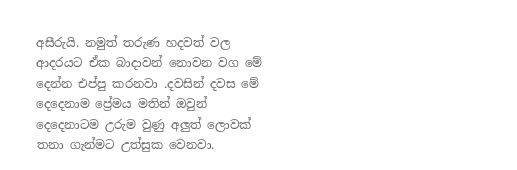අසීරුයි. නමුත් තරුණ හදවත් වල ආදරයට ඒක බාදාවන් නොවන වග මේ දෙන්න එප්පු කරනවා .දවසින් දවස මේ දෙදෙනාම ප්‍රේමය මතින් ඔවුන් දෙදෙනාටම උරුම වුණු අලුත් ලොවක් තනා ගැන්මට උත්සුක වෙනවා.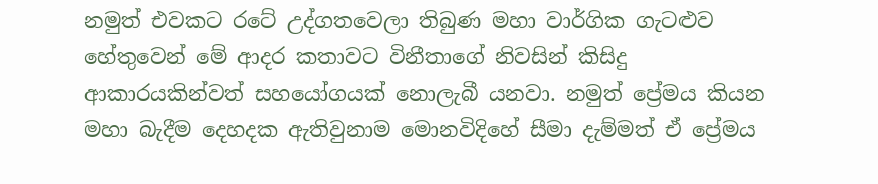නමුත් එවකට රටේ උද්ගතවෙලා තිබුණ මහා වාර්ගික ගැටළුව හේතුවෙන් මේ ආදර කතාවට විනීතාගේ නිවසින් කිසිදු ආකාරයකින්වත් සහයෝගයක් නොලැබී යනවා. නමුත් ප්‍රේමය කියන මහා බැදීම දෙහදක ඇතිවුනාම මොනවිදිහේ සීමා දැම්මත් ඒ ප්‍රේමය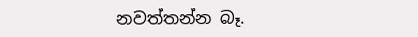නවත්තන්න බෑ.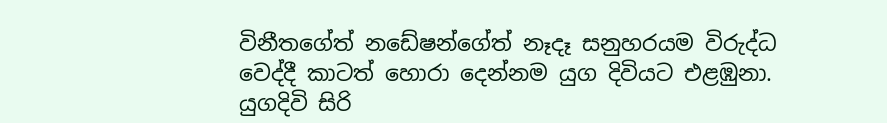විනීතගේත් නඩේෂන්ගේත් නෑදෑ සනුහරයම විරුද්ධ වෙද්දී කාටත් හොරා දෙන්නම යුග දිවියට එළඹුනා. යුගදිවි සිරි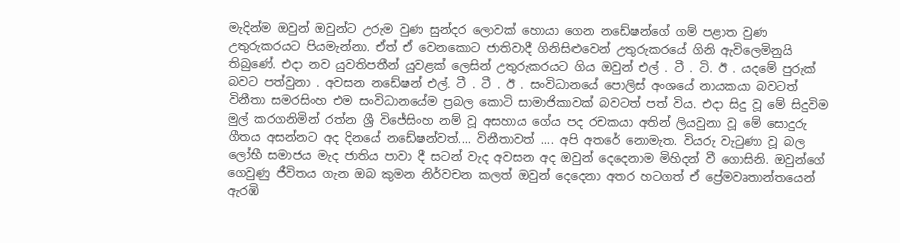මැදින්ම ඔවුන් ඔවුන්ට උරුම වුණ සුන්දර ලොවක් හොයා ගෙන නඩේෂන්ගේ ගම් පළාත වුණ උතුරුකරයට පියමැන්නා. ඒත් ඒ වෙනකොට ජාතිවාදී ගිනිසිළුවෙන් උතුරුකරයේ ගිනි ඇවිලෙමිනුයි තිබුණේ. එදා නව යුවතිපතීන් යුවළක් ලෙසින් උතුරුකරයට ගිය ඔවුන් එල් . ටී . ටි. ඊ . යදමේ පුරුක් බවට පත්වුනා . අවසන නඩේෂන් එල්. ටී . ටී . ඊ . සංවිධානයේ පොලිස් අංශයේ නායකයා බවටත් විනීතා සමරසිංහ එම සංවිධානයේම ප්‍රබල කොටි සාමාජිකාවක් බවටත් පත් විය. එදා සිදු වූ මේ සිදුවිම මුල් කරගනිමින් රත්න ශ්‍රී විජේසිංහ නම් වූ අසහාය ගේය පද රචකයා අතින් ලියවුනා වූ මේ සොදුරු ගීතය අසන්නට අද දිනයේ නඩේෂන්වත්.... විනීතාවත් .... අපි අතරේ නොමැත. වියරු වැටුණා වූ බල ලෝභී සමාජය මැද ජාතිය පාවා දී සටන් වැද අවසන අද ඔවුන් දෙදෙනාම මිහිදන් වී ගොසිනි. ඔවුන්ගේ ගෙවුණු ජීවිතය ගැන ඔබ කුමන නිර්වචන කලත් ඔවුන් දෙදෙනා අතර හටගත් ඒ ප්‍රේමවෘතාන්තයෙන් ඇරඹි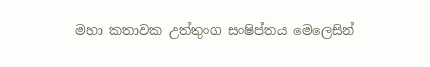මහා කතාවක උත්තුංග සංෂිප්තය මෙලෙසින්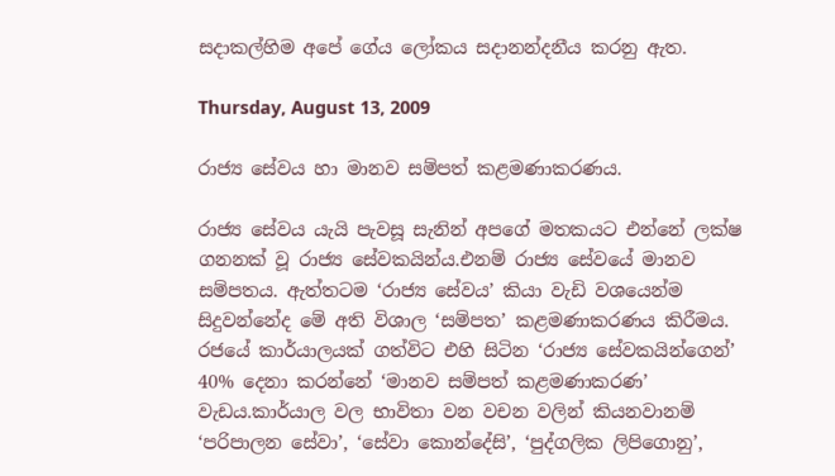සදාකල්හිම අපේ ගේය ලෝකය සදානන්දනීය කරනු ඇත.

Thursday, August 13, 2009

රාජ්‍ය සේවය හා මානව සම්පත් කළමණාකරණය.

රාජ්‍ය සේවය යැයි පැවසූ සැනින් අපගේ මතකයට එන්නේ ලක්ෂ ගනනක් වූ රාජ්‍ය සේවකයින්ය.එනම් රාජ්‍ය සේවයේ මානව සම්පතය. ඇත්තටම ‘රාජ්‍ය සේවය’ කියා වැඩි වශයෙන්ම සිදුවන්නේද මේ අති විශාල ‘සම්පත’ කළමණාකරණය කිරීමය. රජයේ කාර්යාලයක් ගත්විට එහි සිටින ‘රාජ්‍ය සේවකයින්ගෙන්’ 40% දෙනා කරන්නේ ‘මානව සම්පත් කළමණාකරණ’ වැඩය.කාර්යාල වල භාවිතා වන වචන වලින් කියනවානම් ‘පරිපාලන සේවා’, ‘සේවා කොන්දේසි’, ‘පුද්ගලික ලිපිගොනු’,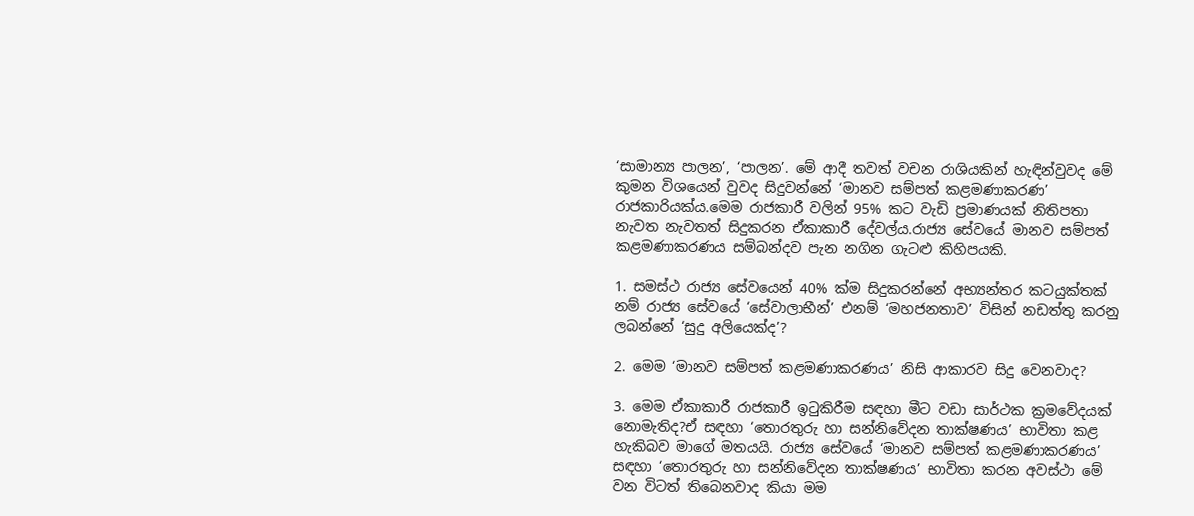‘සාමාන්‍ය පාලන’, ‘පාලන’. මේ ආදී තවත් වචන රාශියකින් හැඳින්වුවද මේ කුමන විශයෙන් වුවද සිදුවන්නේ ‘මානව සම්පත් කළමණාකරණ’ රාජකාරියක්ය.මෙම රාජකාරී වලින් 95% කට වැඩි ප්‍රමාණයක් නිතිපතා නැවත නැවතත් සිදුකරන ඒකාකාරී දේවල්ය.රාජ්‍ය සේවයේ මානව සම්පත් කළමණාකරණය සම්බන්දව පැන නගින ගැටළු කිහිපයකි.

1. සමස්ථ රාජ්‍ය සේවයෙන් 40% ක්ම සිදුකරන්නේ අභ්‍යන්තර කටයුක්තක් නම් රාජ්‍ය සේවයේ ‘සේවාලාභීන්’ එනම් ‘මහජනතාව’ විසින් නඩත්තු කරනු ලබන්නේ ‘සුදු අලියෙක්ද’?

2. මෙම ‘මානව සම්පත් කළමණාකරණය’ නිසි ආකාරව සිදු වෙනවාද?

3. මෙම ඒකාකාරී රාජකාරී ඉටුකිරීම සඳහා මීට වඩා සාර්ථක ක්‍රමවේදයක් නොමැතිද?ඒ සඳහා ‘තොරතුරු හා සන්නිවේදන තාක්ෂණය’ භාවිතා කළ හැකිබව මාගේ මතයයි. රාජ්‍ය සේවයේ ‘මානව සම්පත් කළමණාකරණය’ සඳහා ‘තොරතුරු හා සන්නිවේදන තාක්ෂණය’ භාවිතා කරන අවස්ථා මේ වන විටත් තිබෙනවාද කියා මම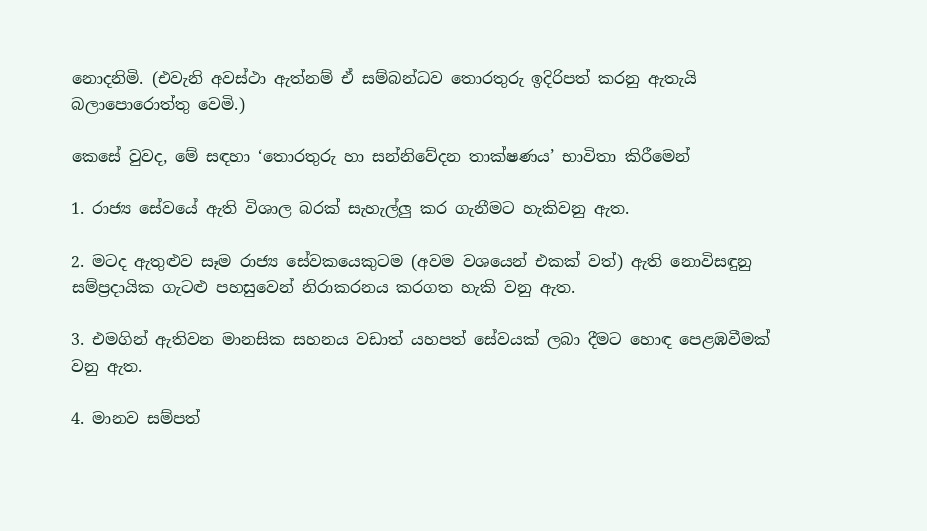නොදනිමි. (එවැනි අවස්ථා ඇත්නම් ඒ සම්බන්ධව තොරතුරු ඉදිරිපත් කරනු ඇතැයි බලාපොරොත්තු වෙමි.)

කෙසේ වුවද, මේ සඳහා ‘තොරතුරු හා සන්නිවේදන තාක්ෂණය’ භාවිතා කිරීමෙන්

1. රාජ්‍ය සේවයේ ඇති විශාල බරක් සැහැල්ලු කර ගැනීමට හැකිවනු ඇත.

2. මටද ඇතුළුව සෑම රාජ්‍ය සේවකයෙකුටම (අවම වශයෙන් එකක් වත්) ඇති නොවිසඳුනු සම්ප්‍රදායික ගැටළු පහසුවෙන් නිරාකරනය කරගත හැකි වනු ඇත.

3. එමගින් ඇතිවන මානසික සහනය වඩාත් යහපත් සේවයක් ලබා දීමට හොඳ පෙළඹවීමක් වනු ඇත.

4. මානව සම්පත්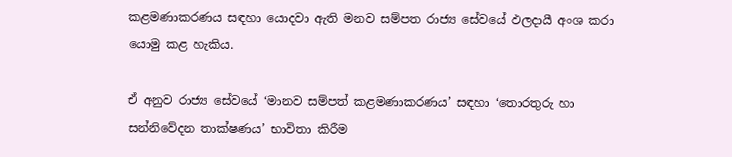කළමණාකරණය සඳහා යොදවා ඇති මනව සම්පත රාජ්‍ය සේවයේ ඵලදායී අංශ කරා යොමු කළ හැකිය.

ඒ අනුව රාජ්‍ය සේවයේ ‘මානව සම්පත් කළමණාකරණය’ සඳහා ‘තොරතුරු හා සන්නිවේදන තාක්ෂණය’ භාවිතා කිරීම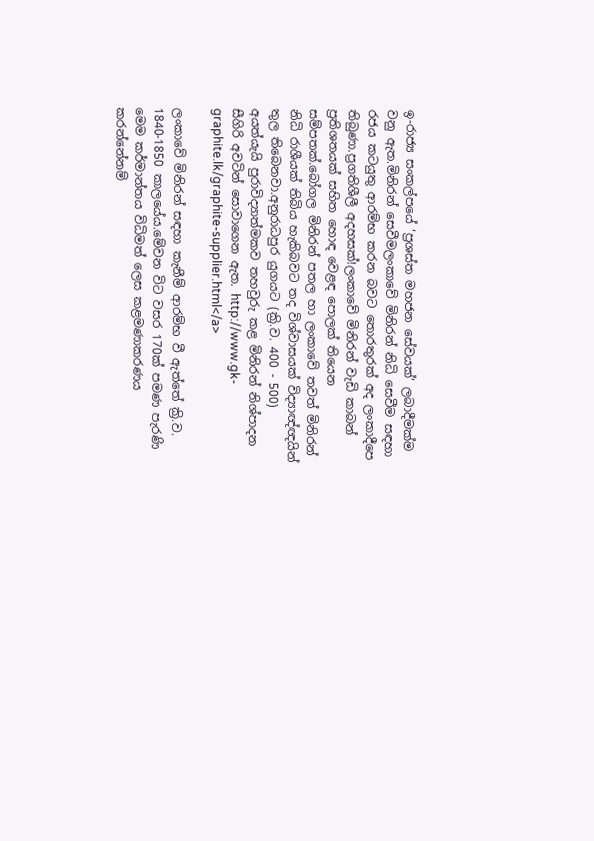ඉ-රාජ්‍ය සංකල්පයේ ‘ප්‍රශස්ත මහජන සේවයක්’ ලබාදීමක්ම වනු ඇත.මිනිරන් සෙවීමලංකාවේ මිනිරන් නිධි සෙවීම සඳහා රජය කටයුතු ආරම්භ කරන බවට තොරතුරක් අද ලංකාදීපෙ තිබුණා.ප්‍රගතිශීලී අදහසක්!ලංකාවේ මිනිරන් වැඩි කාබන් ප්‍රතිශතයක් සහිත හොඳ වෙළඳ පොලක් තියෙන සම්පතක්.බෝගල මිනිරන් පතල හා ලංක‍ාවේ තවත් මිනිරන් නිධි රාශීයක් තිබිය හැකිබවට තද විශ්වාසයක් විද්‍යාඥ්ඥයින් තුල තිබෙනවා.අනුරාධපුර යුගයට (ක්‍රි.ව. 400 - 500) අයත්යැයි පුරාවිද්‍යාත්මකව තහවුරු කළ මිනිරන් නිශ්පාදන සීගිරි අවටින් සොවාගෙන ඇත. http://www.gk-graphite.lk/graphite-supplier.html</a>

ලංකාවේ මිනිරන් සඳහා කැනීම් ආරම්භ වී ඇත්තේ ක්‍රි.ව. 1840-1850 කාලයේය.මේවන විට වසර 170ක් පමණ පැරණි මෙම කර්මාන්තය විධිමත් ලෙස කළමණාකරණය කරන්නේනම්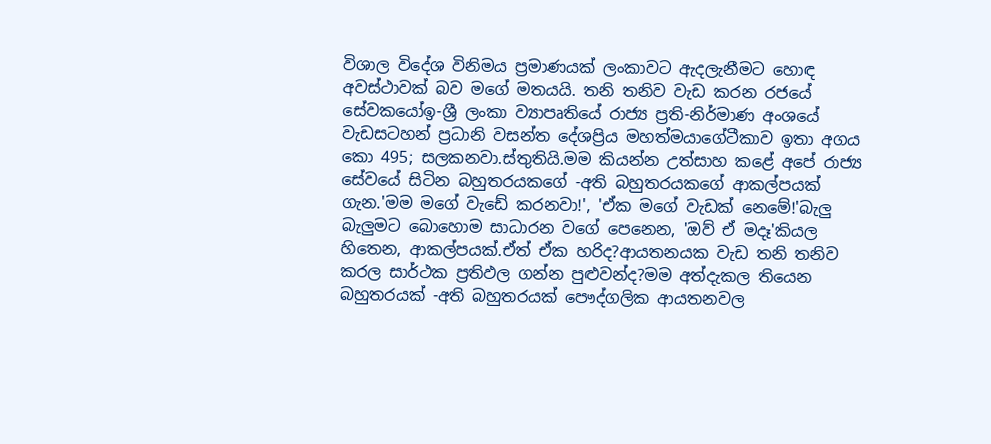විශාල විදේශ විනිමය ප්‍රමාණයක් ලංකාවට ඇදලැනීමට හොඳ අවස්ථාවක් බව මගේ මතයයි. තනි තනිව වැඩ කරන රජයේ සේවකයෝඉ-ශ්‍රී ලංකා ව්‍යාපෘතියේ රාජ්‍ය ප්‍රති-නිර්මාණ අංශයේ වැඩසටහන් ප්‍රධානි වසන්ත දේශප්‍රිය මහත්මයාගේටීකාව ඉතා අගය කො 495; සලකනවා.ස්තුතියි.මම කියන්න උත්සාහ කළේ අපේ රාජ්‍ය සේවයේ සිටින බහුතරයකගේ -අති බහුතරයකගේ ආකල්පයක් ගැන.'මම මගේ වැඩේ කරනවා!', 'ඒක මගේ වැඩක් නෙමේ!'බැලු බැලුමට බොහොම සාධාරන වගේ පෙනෙන, 'ඔව් ඒ මදෑ'කියල හිතෙන, ආකල්පයක්.ඒත් ඒක හරිද?ආයතනයක වැඩ තනි තනිව කරල සාර්ථක ප්‍රතිඵල ගන්න පුළුවන්ද?මම අත්දැකල තියෙන බහුතරයක් -අති බහුතරයක් පෞද්ගලික ආයතනවල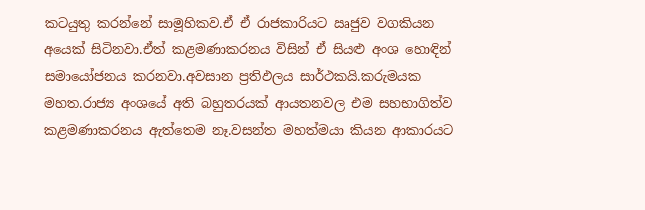කටයුතු කරන්නේ සාමූහිකව.ඒ ඒ රාජකාරියට ඍජුව වගකියන අයෙක් සිටිනවා.ඒත් කළමණාකරනය විසින් ඒ සියළු අංශ හොඳින් සමායෝජනය කරනවා.අවසාන ප්‍රතිඵලය සාර්ථකයි.කරුමයක මහත.රාජ්‍ය අංශයේ අති බහුතරයක් ආයතනවල එම සහභාගිත්ව කළමණාකරනය ඇත්තෙම නෑ.වසන්ත මහත්මයා කියන ආකාරයට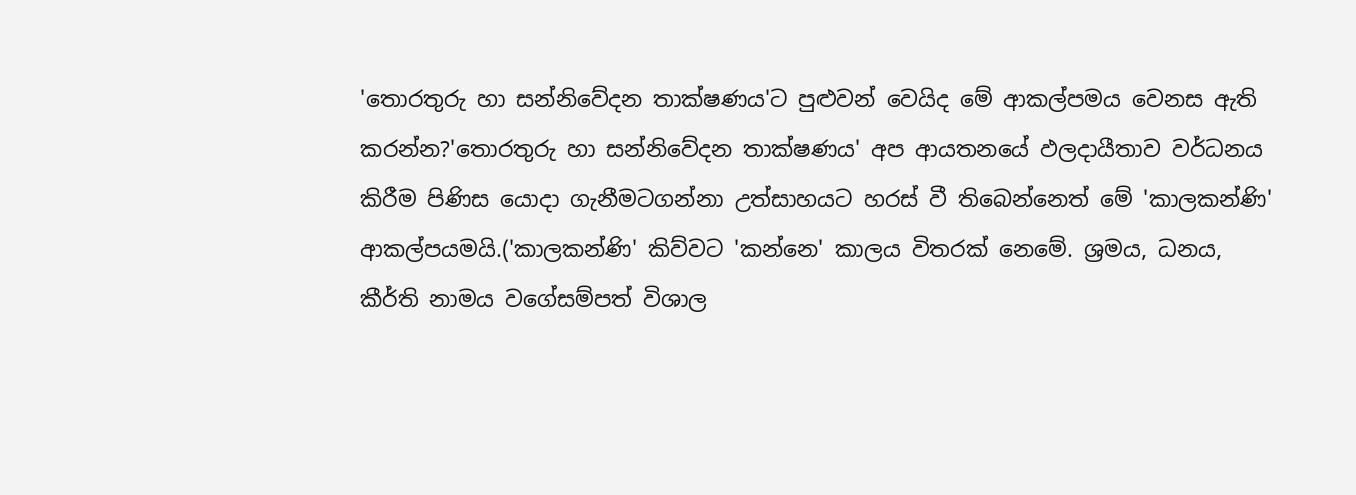'තොරතුරු හා සන්නිවේදන තාක්ෂණය'ට පුළුවන් වෙයිද මේ ආකල්පමය වෙනස ඇති කරන්න?'තොරතුරු හා සන්නිවේදන තාක්ෂණය' අප ආයතනයේ ඵලදායීතාව වර්ධනය කිරීම පිණිස යොදා ගැනීමටගන්නා උත්සාහයට හරස් වී තිබෙන්නෙත් මේ 'කාලකන්ණි' ආකල්පයමයි.('කාලකන්ණි' කිව්වට 'කන්නෙ' කාලය විතරක් නෙමේ. ශ්‍රමය, ධනය, කීර්ති නාමය වගේසම්පත් විශාල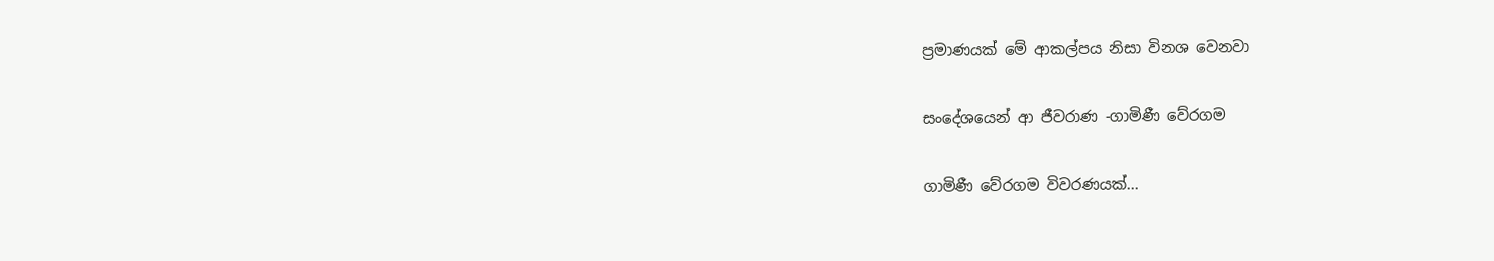ප්‍රමාණයක් මේ ආකල්පය නිසා විනශ වෙනවා

සංදේශයෙන් ආ ජීවරාණ -ගාමිණී වේරගම

ගාමිණී වේරගම විවරණයක්...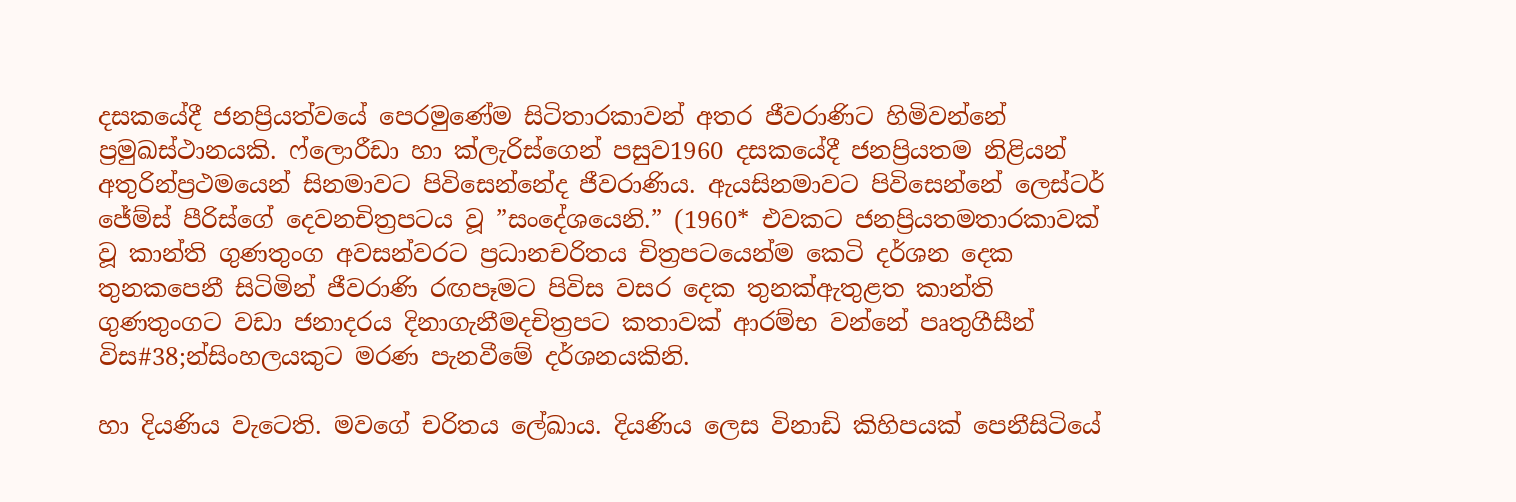දසකයේදී ජනප්‍රියත්වයේ පෙරමුණේම සිටිතාරකාවන් අතර ජීවරාණිට හිමිවන්නේ ප්‍රමුඛස්ථානයකි. ෆ්ලොරීඩා හා ක්ලැරිස්ගෙන් පසුව1960 දසකයේදී ජනප්‍රියතම නිළියන් අතුරින්ප්‍රථමයෙන් සිනමාවට පිවිසෙන්නේද ජීවරාණිය. ඇයසිනමාවට පිවිසෙන්නේ ලෙස්ටර් ජේම්ස් පීරිස්ගේ දෙවනචිත්‍රපටය වූ ”සංදේශයෙනි.” (1960* එවකට ජනප්‍රියතමතාරකාවක් වූ කාන්ති ගුණතුංග අවසන්වරට ප්‍රධානචරිතය චිත්‍රපටයෙන්ම කෙටි දර්ශන දෙක තුනකපෙනී සිටිමින් ජීවරාණි රඟපෑමට පිවිස වසර දෙක තුනක්ඇතුළත කාන්ති ගුණතුංගට වඩා ජනාදරය දිනාගැනීමදචිත්‍රපට කතාවක් ආරම්භ වන්නේ පෘතුගීසීන් විස#38;න්සිංහලයකුට මරණ පැනවීමේ දර්ශනයකිනි.

හා දියණිය වැටෙති. මවගේ චරිතය ලේඛාය. දියණිය ලෙස විනාඩි කිහිපයක් පෙනීසිටියේ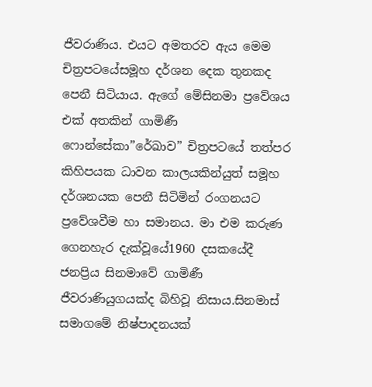ජීවරාණිය. එයට අමතරව ඇය මෙම චිත්‍රපටයේසමූහ දර්ශන දෙක තුනකද පෙනී සිටියාය. ඇගේ මේසිනමා ප්‍රවේශය එක් අතකින් ගාමිණී ෆොන්සේකා”රේඛාව” චිත්‍රපටයේ තත්පර කිහිපයක ධාවන කාලයකින්යුත් සමූහ දර්ශනයක පෙනී සිටිමින් රංගනයට ප්‍රවේශවීම හා සමානය. මා එම කරුණ ගෙනහැර දැක්වූයේ1960 දසකයේදී ජනප්‍රිය සිනමාවේ ගාමිණී ජීවරාණියුගයක්ද බිහිවූ නිසාය.සිනමාස් සමාගමේ නිෂ්පාදනයක්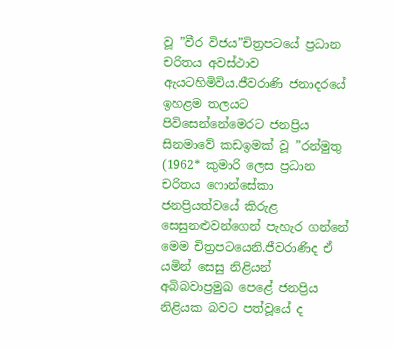වූ ”වීර විජය”චිත්‍රපටයේ ප්‍රධාන චරිතය අවස්ථාව ඇයටහිමිවිය.ජීවරාණි ජනාදරයේ ඉහළම තලයට පිවිසෙන්නේමෙරට ජනප්‍රිය සිනමාවේ කඩඉමක් වූ ”රන්මුතු (1962* කුමාරි ලෙස ප්‍රධාන චරිතය ෆොන්සේකා ජනප්‍රියත්වයේ කිරුළ සෙසුනළුවන්ගෙන් පැහැර ගන්නේ මෙම චිත්‍රපටයෙනි.ජීවරාණිද ඒ යමින් සෙසු නිළියන් අබිබවාප්‍රමුඛ පෙළේ ජනප්‍රිය නිළියක බවට පත්වූයේ ද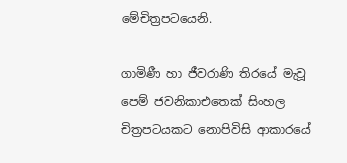මේචිත්‍රපටයෙනි.

ගාමිණී හා ජීවරාණි තිරයේ මැවූ පෙම් ජවනිකාඑතෙක් සිංහල චිත්‍රපටයකට නොපිවිසි ආකාරයේ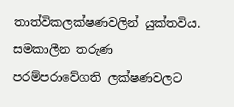තාත්විකලක්ෂණවලින් යුක්තවිය. සමකාලීන තරුණ පරම්පරාවේගති ලක්ෂණවලට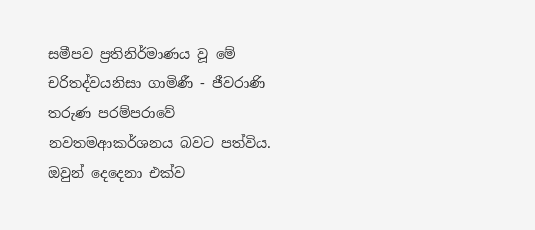සමීපව ප්‍රතිනිර්මාණය වූ මේ චරිතද්වයනිසා ගාමිණී - ජීවරාණි තරුණ පරම්පරාවේ නවතමආකර්ශනය බවට පත්විය. ඔවුන් දෙදෙනා එක්ව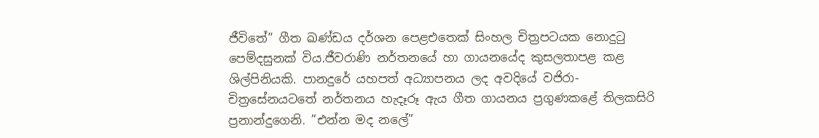ජීවිතේ” ගීත ඛණ්ඩය දර්ශන පෙළඑතෙක් සිංහල චිත්‍රපටයක නොදුටු පෙම්දසුනක් විය.ජීවරාණි නර්තනයේ හා ගායනයේද කුසලතාපළ කළ ශිල්පිනියකි. පානදුරේ යහපත් අධ්‍යාපනය ලද අවදියේ වජිරා-චිත්‍රසේනයටතේ නර්තනය හැදෑරූ ඇය ගීත ගායනය ප්‍රගුණකළේ තිලකසිරි ප්‍රනාන්දුගෙනි. ”එන්න මද නලේ”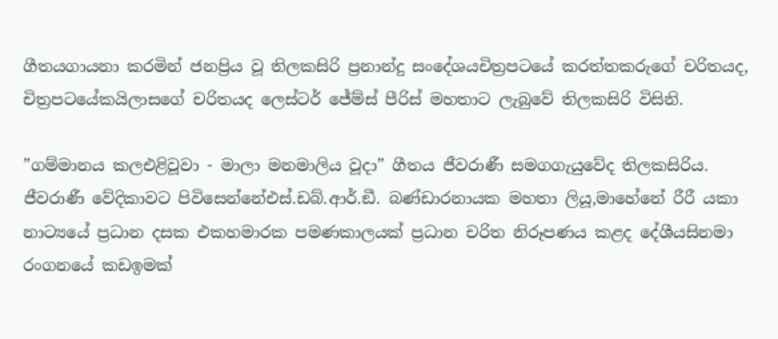ගීතයගායනා කරමින් ජනප්‍රිය වූ තිලකසිරි ප්‍රනාන්දු සංදේශයචිත්‍රපටයේ කරත්තකරුගේ චරිතයද, චිත්‍රපටයේකයිලාසගේ චරිතයද ලෙස්ටර් ජේම්ස් පීරිස් මහතාට ලැබුවේ තිලකසිරි විසිනි.

”ගම්මානය කලඑළිවූවා - මාලා මනමාලිය වූදා” ගීතය ජීවරාණී සමගගැයුවේද තිලකසිරිය. ජීවරාණී වේදිකාවට පිවිසෙන්නේඑස්.ඩබ්.ආර්.ඞී. බණ්ඩාරනායක මහතා ලියූ,මාහේනේ රීරී යකා නාට්‍යයේ ප්‍රධාන දසක එකහමාරක පමණකාලයක් ප්‍රධාන චරිත නිරූපණය කළද දේශීයසිනමා රංගනයේ කඩඉමක්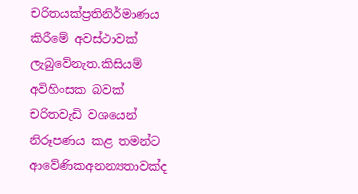චරිතයක්ප්‍රතිනිර්මාණය කිරීමේ අවස්ථාවක් ලැබුවේනැත.කිසියම් අවිහිංසක බවක් චරිතවැඩි වශයෙන් නිරූපණය කළ තමන්ට ආවේණිකඅනන්‍යතාවක්ද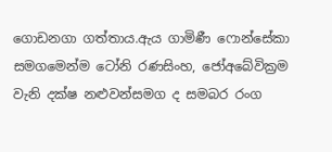ගොඩනගා ගත්තාය.ඇය ගාමිණී ෆොන්සේකා සමගමෙන්ම ටෝනි රණසිංහ, ජෝඅබේවික්‍රම වැනි දක්ෂ නළුවන්සමග ද සමබර රංග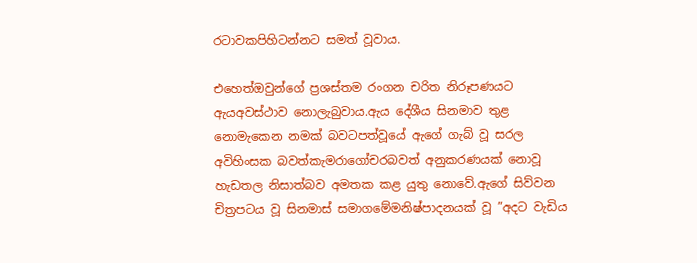රටාවකපිහිටන්නට සමත් වූවාය.

එහෙත්ඔවුන්ගේ ප්‍රශස්තම රංගන චරිත නිරූපණයට ඇයඅවස්ථාව නොලැබුවාය.ඇය දේශීය සිනමාව තුළ නොමැකෙන නමක් බවටපත්වූයේ ඇගේ ගැබ් වූ සරල අවිහිංසක බවත්කැමරාගෝචරබවත් අනුකරණයක් නොවූ හැඩතල නිසාත්බව අමතක කළ යුතු නොවේ.ඇගේ සිව්වන චිත්‍රපටය වූ සිනමාස් සමාගමේමනිෂ්පාදනයක් වූ ”අදට වැඩිය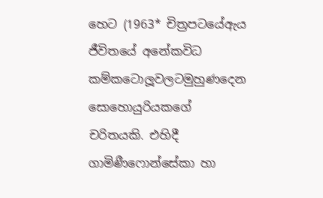හෙට (1963* චිත්‍රපටයේඇය ජීවිතයේ අනේකවිධ කම්කටොලූවලටමුහුණදෙන සොහොයුරියකගේ චරිතයකි. එහිදී ගාමිණීෆොන්සේකා හා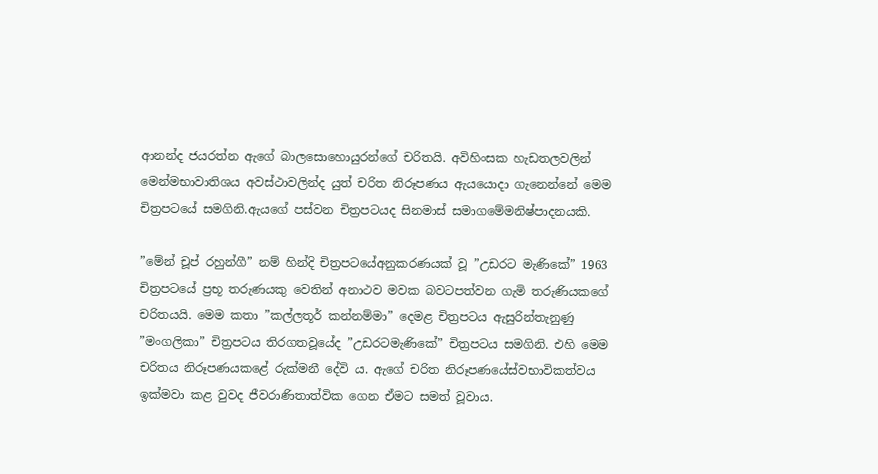ආනන්ද ජයරත්න ඇගේ බාලසොහොයුරන්ගේ චරිතයි. අවිහිංසක හැඩතලවලින් මෙන්මභාවාතිශය අවස්ථාවලින්ද යුත් චරිත නිරූපණය ඇයයොදා ගැනෙන්නේ මෙම චිත්‍රපටයේ සමගිනි.ඇයගේ පස්වන චිත්‍රපටයද සිනමාස් සමාගමේමනිෂ්පාදනයකි.

”මේන් චූප් රහුන්ගී” නම් හින්දි චිත්‍රපටයේඅනුකරණයක් වූ ”උඩරට මැණිකේ” 1963 චිත්‍රපටයේ ප්‍රභූ තරුණයකු වෙතින් අනාථව මවක බවටපත්වන ගැමි තරුණියකගේ චරිතයයි. මෙම කතා ”කල්ලතූර් කන්නම්මා” දෙමළ චිත්‍රපටය ඇසුරින්තැනුණු ”මංගලිකා” චිත්‍රපටය තිරගතවූයේද ”උඩරටමැණිකේ” චිත්‍රපටය සමගිනි. එහි මෙම චරිතය නිරූපණයකළේ රුක්මනී දේවි ය. ඇගේ චරිත නිරූපණයේස්වභාවිකත්වය ඉක්මවා කළ වුවද ජීවරාණිතාත්වික ගෙන ඒමට සමත් වූවාය.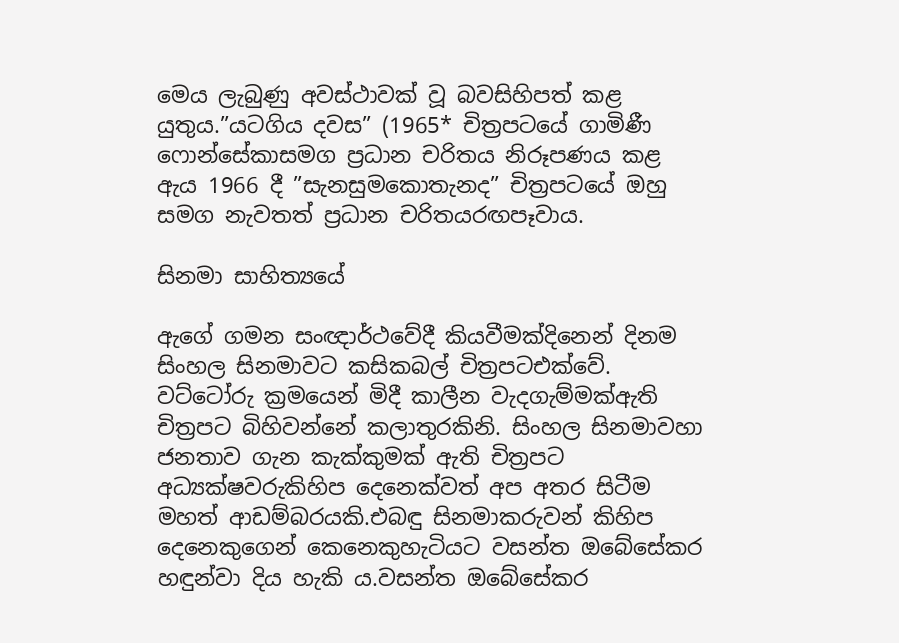මෙය ලැබුණු අවස්ථාවක් වූ බවසිහිපත් කළ යුතුය.”යටගිය දවස” (1965* චිත්‍රපටයේ ගාමිණී ෆොන්සේකාසමග ප්‍රධාන චරිතය නිරූපණය කළ ඇය 1966 දී ”සැනසුමකොතැනද” චිත්‍රපටයේ ඔහු සමග නැවතත් ප්‍රධාන චරිතයරඟපෑවාය.

සිනමා සාහිත්‍යයේ

ඇගේ ගමන සංඥාර්ථවේදී කියවීමක්දිනෙන් දිනම සිංහල සිනමාවට කසිකබල් චිත්‍රපටඑක්වේ. වට්ටෝරු ක්‍රමයෙන් මිදී කාලීන වැදගැම්මක්ඇති චිත්‍රපට බිහිවන්නේ කලාතුරකිනි. සිංහල සිනමාවහා ජනතාව ගැන කැක්කුමක් ඇති චිත්‍රපට අධ්‍යක්ෂවරුකිහිප දෙනෙක්වත් අප අතර සිටීම මහත් ආඩම්බරයකි.එබඳු සිනමාකරුවන් කිහිප දෙනෙකුගෙන් කෙනෙකුහැටියට වසන්ත ඔබේසේකර හඳුන්වා දිය හැකි ය.වසන්ත ඔබේසේකර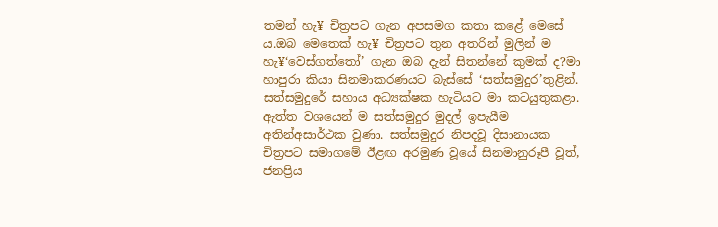තමන් හැ¥ චිත්‍රපට ගැන අපසමග කතා කළේ මෙසේ ය.ඔබ මෙතෙක් හැ¥ චිත්‍රපට තුන අතරින් මුලින් ම හැ¥‘වෙස්ගත්තෝ’ ගැන ඔබ දැන් සිතන්නේ කුමක් ද?මා හාපුරා කියා සිනමාකරණයට බැස්සේ ‘සත්සමුදුර’තුළින්. සත්සමුදුරේ සහාය අධ්‍යක්ෂක හැටියට මා කටයුතුකළා. ඇත්ත වශයෙන් ම සත්සමුදුර මුදල් ඉපැයීම අතින්අසාර්ථක වුණා. සත්සමුදුර නිපදවූ දිසානායක චිත්‍රපට සමාගමේ ඊළඟ අරමුණ වූයේ සිනමානුරූපී වූත්, ජනප්‍රිය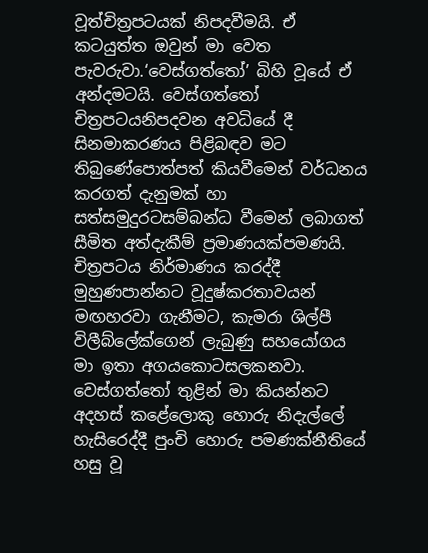වූත්චිත්‍රපටයක් නිපදවීමයි. ඒ කටයුත්ත ඔවුන් මා වෙත පැවරුවා.‘වෙස්ගත්තෝ’ බිහි වූයේ ඒ අන්දමටයි. වෙස්ගත්තෝ චිත්‍රපටයනිපදවන අවධියේ දී සිනමාකරණය පිළිබඳව මට තිබුණේපොත්පත් කියවීමෙන් වර්ධනය කරගත් දැනුමක් හා සත්සමුදුරටසම්බන්ධ වීමෙන් ලබාගත් සීමිත අත්දැකීම් ප්‍රමාණයක්පමණයි. චිත්‍රපටය නිර්මාණය කරද්දී මුහුණපාන්නට වූදුෂ්කරතාවයන් මඟහරවා ගැනීමට, කැමරා ශිල්පී විලීබ්ලේක්ගෙන් ලැබුණු සහයෝගය මා ඉතා අගයකොටසලකනවා. වෙස්ගත්තෝ තුළින් මා කියන්නට අදහස් කළේලොකු හොරු නිදැල්ලේ හැසිරෙද්දී පුංචි හොරු පමණක්නීතියේ හසු වූ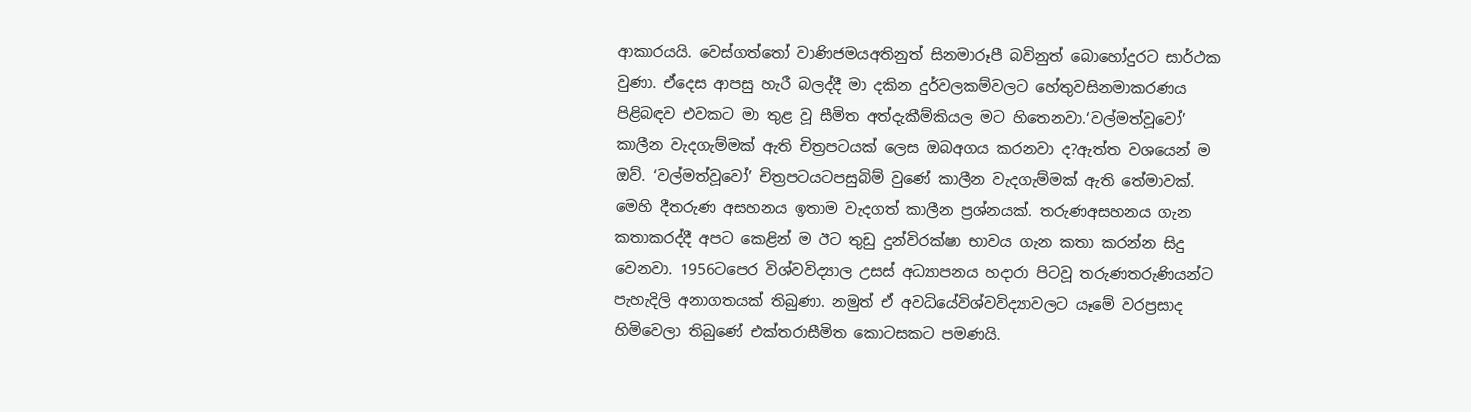ආකාරයයි. වෙස්ගත්තෝ වාණිජමයඅතිනුත් සිනමාරූපී බවිනුත් බොහෝදුරට සාර්ථක වුණා. ඒදෙස ආපසු හැරී බලද්දී මා දකින දුර්වලකම්වලට හේතුවසිනමාකරණය පිළිබඳව එවකට මා තුළ වූ සීමිත අත්දැකීම්කියල මට හිතෙනවා.‘වල්මත්වූවෝ’ කාලීන වැදගැම්මක් ඇති චිත්‍රපටයක් ලෙස ඔබඅගය කරනවා ද?ඇත්ත වශයෙන් ම ඔව්. ‘වල්මත්වූවෝ’ චිත්‍රපටයටපසුබිම් වුණේ කාලීන වැදගැම්මක් ඇති තේමාවක්. මෙහි දීතරුණ අසහනය ඉතාම වැදගත් කාලීන ප්‍රශ්නයක්. තරුණඅසහනය ගැන කතාකරද්දී අපට කෙළින් ම ඊට තුඩු දුන්විරක්ෂා භාවය ගැන කතා කරන්න සිදු වෙනවා. 1956ටපෙර විශ්වවිද්‍යාල උසස් අධ්‍යාපනය හදාරා පිටවූ තරුණතරුණියන්ට පැහැදිලි අනාගතයක් තිබුණා. නමුත් ඒ අවධියේවිශ්වවිද්‍යාවලට යෑමේ වරප්‍රසාද හිමිවෙලා තිබුණේ එක්තරාසීමිත කොටසකට පමණයි.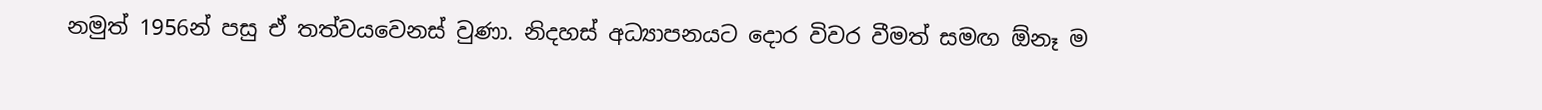නමුත් 1956න් පසු ඒ තත්වයවෙනස් වුණා. නිදහස් අධ්‍යාපනයට දොර විවර වීමත් සමඟ ඕනෑ ම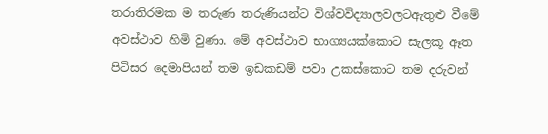තරාතිරමක ම තරුණ තරුණියන්ට විශ්වවිද්‍යාලවලටඇතුළු වීමේ අවස්ථාව හිමි වුණා. මේ අවස්ථාව භාග්‍යයක්කොට සැලකූ ඈත පිටිසර දෙමාපියන් තම ඉඩකඩම් පවා උකස්කොට තම දරුවන්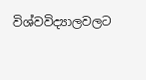විශ්වවිද්‍යාලවලට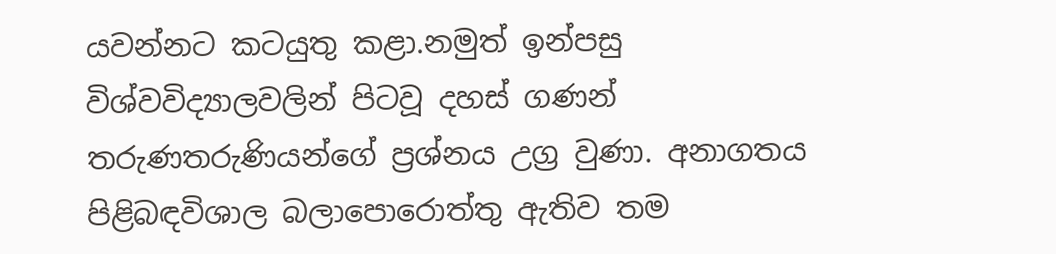යවන්නට කටයුතු කළා.නමුත් ඉන්පසු විශ්වවිද්‍යාලවලින් පිටවූ දහස් ගණන් තරුණතරුණියන්ගේ ප්‍රශ්නය උග්‍ර වුණා. අනාගතය පිළිබඳවිශාල බලාපොරොත්තු ඇතිව තම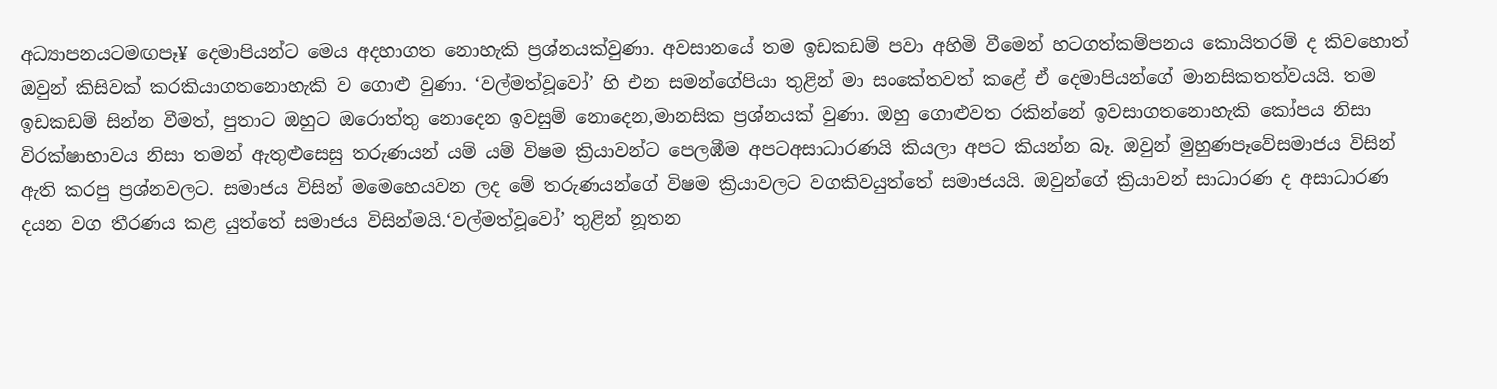අධ්‍යාපනයටමඟපෑ¥ දෙමාපියන්ට මෙය අදහාගත නොහැකි ප්‍රශ්නයක්වුණා. අවසානයේ තම ඉඩකඩම් පවා අහිමි වීමෙන් හටගත්කම්පනය කොයිතරම් ද කිවහොත් ඔවුන් කිසිවක් කරකියාගතනොහැකි ව ගොළු වුණා. ‘වල්මත්වූවෝ’ හි එන සමන්ගේපියා තුළින් මා සංකේතවත් කළේ ඒ දෙමාපියන්ගේ මානසිකතත්වයයි. තම ඉඩකඩම් සින්න වීමත්, පුතාට ඔහුට ඔරොත්තු නොදෙන ඉවසුම් නොදෙන,මානසික ප්‍රශ්නයක් වුණා. ඔහු ගොළුවත රකින්නේ ඉවසාගතනොහැකි කෝපය නිසා විරක්ෂාභාවය නිසා තමන් ඇතුළුසෙසු තරුණයන් යම් යම් විෂම ක්‍රියාවන්ට පෙලඹීම අපටඅසාධාරණයි කියලා අපට කියන්න බෑ. ඔවුන් මුහුණපෑවේසමාජය විසින් ඇති කරපු ප්‍රශ්නවලට. සමාජය විසින් මමෙහෙයවන ලද මේ තරුණයන්ගේ විෂම ක්‍රියාවලට වගකිවයුත්තේ සමාජයයි. ඔවුන්ගේ ක්‍රියාවන් සාධාරණ ද අසාධාරණ දයන වග තීරණය කළ යුත්තේ සමාජය විසින්මයි.‘වල්මත්වූවෝ’ තුළින් නූතන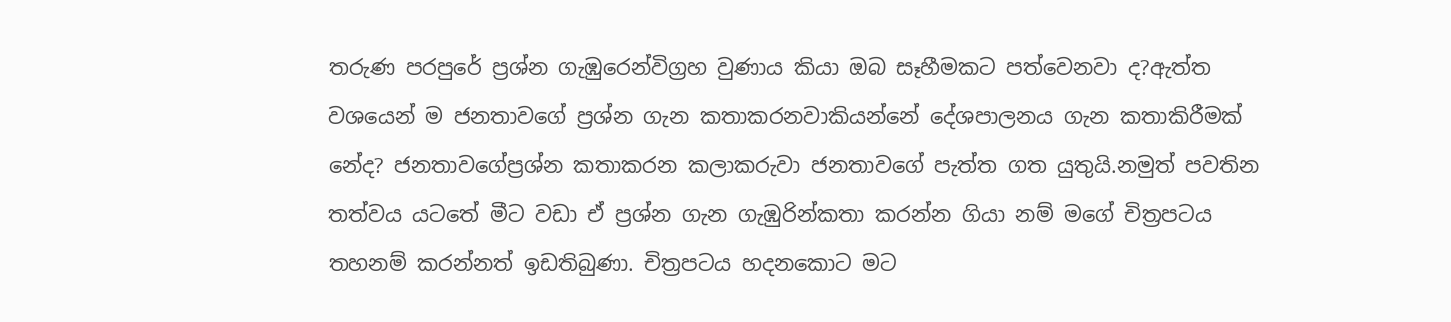තරුණ පරපුරේ ප්‍රශ්න ගැඹුරෙන්විග්‍රහ වුණාය කියා ඔබ සෑහීමකට පත්වෙනවා ද?ඇත්ත වශයෙන් ම ජනතාවගේ ප්‍රශ්න ගැන කතාකරනවාකියන්නේ දේශපාලනය ගැන කතාකිරීමක් නේද? ජනතාවගේප්‍රශ්න කතාකරන කලාකරුවා ජනතාවගේ පැත්ත ගත යුතුයි.නමුත් පවතින තත්වය යටතේ මීට වඩා ඒ ප්‍රශ්න ගැන ගැඹුරින්කතා කරන්න ගියා නම් මගේ චිත්‍රපටය තහනම් කරන්නත් ඉඩතිබුණා. චිත්‍රපටය හදනකොට මට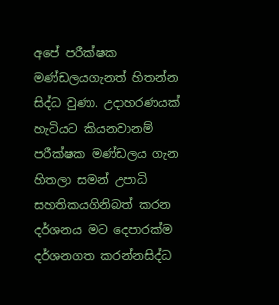අපේ පරීක්ෂක මණ්ඩලයගැනත් හිතන්න සිද්ධ වුණා. උදාහරණයක් හැටියට කියනවානම් පරීක්ෂක මණ්ඩලය ගැන හිතලා සමන් උපාධි සහතිකයගිනිබත් කරන දර්ශනය මට දෙපාරක්ම දර්ශනගත කරන්නසිද්ධ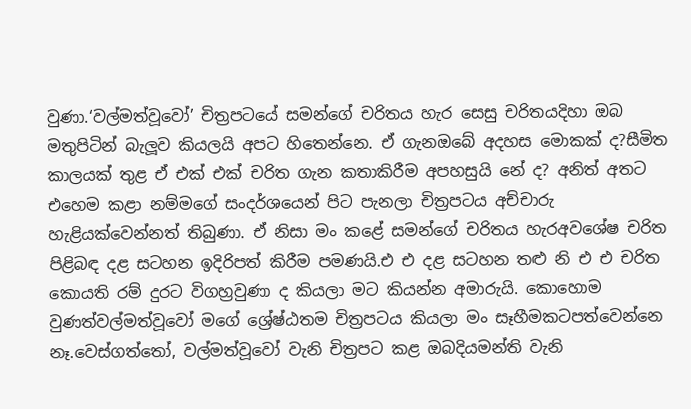වුණා.‘වල්මත්වූවෝ’ චිත්‍රපටයේ සමන්ගේ චරිතය හැර සෙසු චරිතයදිහා ඔබ මතුපිටින් බැලූව කියලයි අපට හිතෙන්නෙ. ඒ ගැනඔබේ අදහස මොකක් ද?සීමිත කාලයක් තුළ ඒ එක් එක් චරිත ගැන කතාකිරීම අපහසුයි නේ ද? අනිත් අතට එහෙම කළා නම්මගේ සංදර්ශයෙන් පිට පැනලා චිත්‍රපටය අච්චාරු හැළියක්වෙන්නත් තිබුණා. ඒ නිසා මං කළේ සමන්ගේ චරිතය හැරඅවශේෂ චරිත පිළිබඳ දළ සටහන ඉදිරිපත් කිරීම පමණයි.එ එ දළ සටහන තළු නි එ එ චරිත කොයති රම් දුරට විගහ්‍රවුණා ද කියලා මට කියන්න අමාරුයි. කොහොම වුණත්වල්මත්වූවෝ මගේ ශ්‍රේෂ්ඨතම චිත්‍රපටය කියලා මං සෑහීමකටපත්වෙන්නෙ නෑ.වෙස්ගත්තෝ, වල්මත්වූවෝ වැනි චිත්‍රපට කළ ඔබදියමන්ති වැනි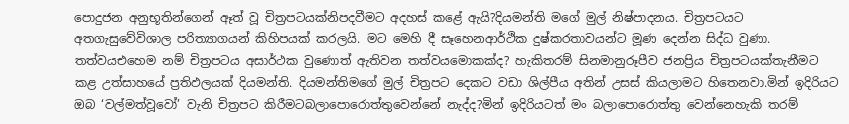පොදුජන අනුභූතින්ගෙන් ඈත් වූ චිත්‍රපටයක්නිපදවීමට අදහස් කළේ ඇයි?දියමන්ති මගේ මුල් නිෂ්පාදනය. චිත්‍රපටයට අතගැසුවේවිශාල පරිත්‍යාගයන් කිහිපයක් කරලයි. මට මෙහි දී සෑහෙනආර්ථික දුෂ්කරතාවයන්ට මූණ දෙන්න සිද්ධ වුණා. තත්වයඑහෙම නම් චිත්‍රපටය අසාර්ථක වුණොත් ඇතිවන තත්වයමොකක්ද? හැකිතරම් සිනමානුරූපීව ජනප්‍රිය චිත්‍රපටයක්තැනීමට කළ උත්සාහයේ ප්‍රතිඵලයක් දියමන්ති. දියමන්තිමගේ මුල් චිත්‍රපට දෙකට වඩා ශිල්පීය අතින් උසස් කියලාමට හිතෙනවා.මින් ඉදිරියට ඔබ ‘වල්මත්වූවෝ’ වැනි චිත්‍රපට කිරීමටබලාපොරොත්තුවෙන්නේ නැද්ද?මින් ඉදිරියටත් මං බලාපොරොත්තු වෙන්නෙහැකි තරම්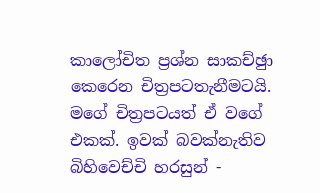කාලෝචිත ප්‍රශ්න සාකච්ඡුා කෙරෙන චිත්‍රපටතැනීමටයි. මගේ චිත්‍රපටයත් ඒ වගේ එකක්. ඉවක් බවක්නැතිව බිහිවෙච්චි හරසුන් -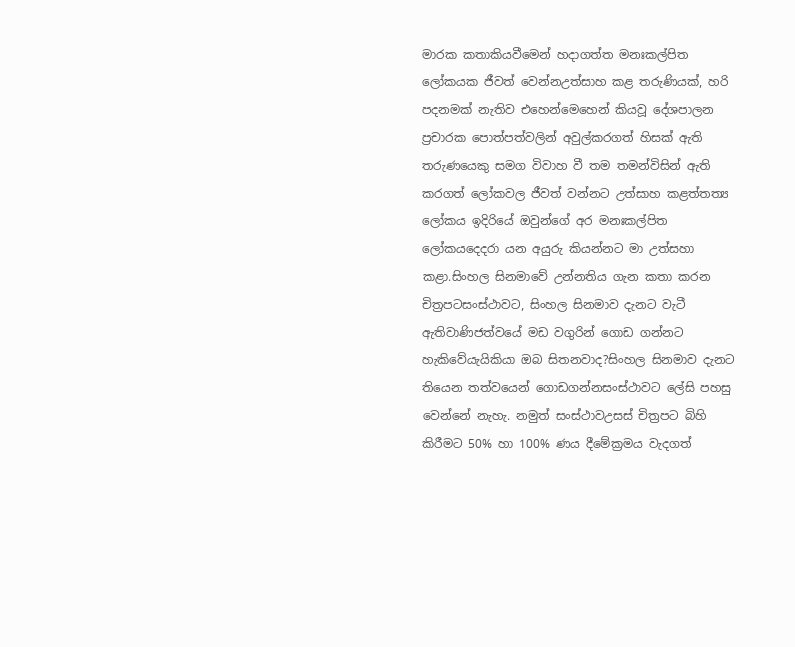මාරක කතාකියවීමෙන් හදාගත්ත මනඃකල්පිත ලෝකයක ජීවත් වෙන්නඋත්සාහ කළ තරුණියක්, හරි පදනමක් නැතිව එහෙන්මෙහෙන් කියවූ දේශපාලන ප්‍රචාරක පොත්පත්වලින් අවුල්කරගත් හිසක් ඇති තරුණයෙකු සමග විවාහ වී තම තමන්විසින් ඇති කරගත් ලෝකවල ජීවත් වන්නට උත්සාහ කළත්තත්‍ය ලෝකය ඉදිරියේ ඔවුන්ගේ අර මනඃකල්පිත ලෝකයදෙදරා යන අයුරු කියන්නට මා උත්සහා කළා.සිංහල සිනමාවේ උන්නතිය ගැන කතා කරන චිත්‍රපටසංස්ථාවට, සිංහල සිනමාව දැනට වැටී ඇතිවාණිජත්වයේ මඩ වගුරින් ගොඩ ගන්නට හැකිවේයැයිකියා ඔබ සිතනවාද?සිංහල සිනමාව දැනට තියෙන තත්වයෙන් ගොඩගන්නසංස්ථාවට ලේසි පහසු වෙන්නේ නැහැ. නමුත් සංස්ථාවඋසස් චිත්‍රපට බිහි කිරීමට 50% හා 100% ණය දීමේක්‍රමය වැදගත්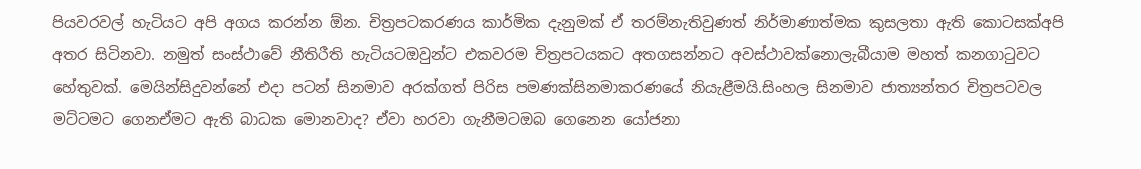පියවරවල් හැටියට අපි අගය කරන්න ඕන. චිත්‍රපටකරණය කාර්මික දැනුමක් ඒ තරම්නැතිවුණත් නිර්මාණාත්මක කුසලතා ඇති කොටසක්අපි අතර සිටිනවා. නමුත් සංස්ථාවේ නීතිරීති හැටියටඔවුන්ට එකවරම චිත්‍රපටයකට අතගසන්නට අවස්ථාවක්නොලැබීයාම මහත් කනගාටුවට හේතුවක්. මෙයින්සිදුවන්නේ එදා පටන් සිනමාව අරක්ගත් පිරිස පමණක්සිනමාකරණයේ නියැළීමයි.සිංහල සිනමාව ජාත්‍යන්තර චිත්‍රපටවල මට්ටමට ගෙනඒමට ඇති බාධක මොනවාද? ඒවා හරවා ගැනීමටඔබ ගෙනෙන යෝජනා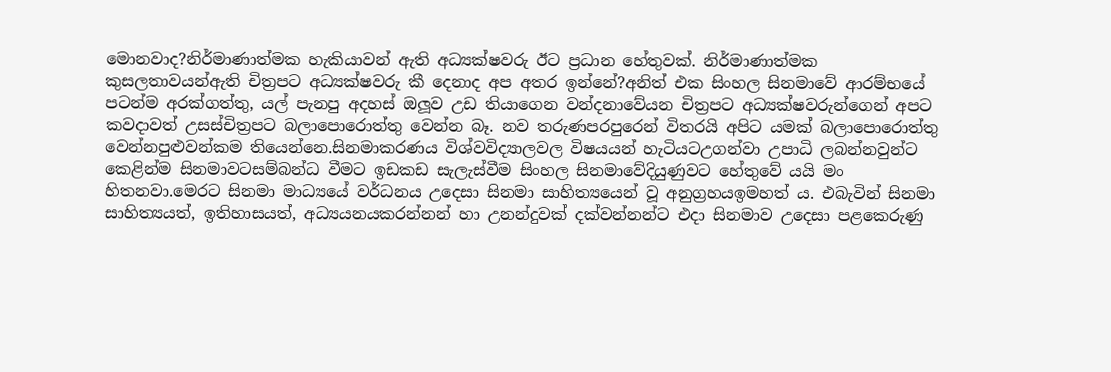මොනවාද?නිර්මාණාත්මක හැකියාවන් ඇති අධ්‍යක්ෂවරු ඊට ප්‍රධාන හේතුවක්. නිර්මාණාත්මක කුසලතාවයන්ඇති චිත්‍රපට අධ්‍යක්ෂවරු කී දෙනාද අප අතර ඉන්නේ?අනිත් එක සිංහල සිනමාවේ ආරම්භයේ පටන්ම අරක්ගත්තු, යල් පැනපු අදහස් ඔලූව උඩ තියාගෙන වන්දනාවේයන චිත්‍රපට අධ්‍යක්ෂවරුන්ගෙන් අපට කවදාවත් උසස්චිත්‍රපට බලාපොරොත්තු වෙන්න බෑ. නව තරුණපරපුරෙන් විතරයි අපිට යමක් බලාපොරොත්තු වෙන්නපුළුවන්කම තියෙන්නෙ.සිනමාකරණය විශ්වවිද්‍යාලවල විෂයයන් හැටියටඋගන්වා උපාධි ලබන්නවුන්ට කෙළින්ම සිනමාවටසම්බන්ධ වීමට ඉඩකඩ සැලැස්වීම සිංහල සිනමාවේදියුණුවට හේතුවේ යයි මං හිතනවා.මෙරට සිනමා මාධ්‍යයේ වර්ධනය උදෙසා සිනමා සාහිත්‍යයෙන් වූ අනුග්‍රහයඉමහත් ය. එබැවින් සිනමා සාහිත්‍යයත්, ඉතිහාසයත්, අධ්‍යයනයකරන්නන් හා උනන්දුවක් දක්වන්නන්ට එදා සිනමාව උදෙසා පළකෙරුණු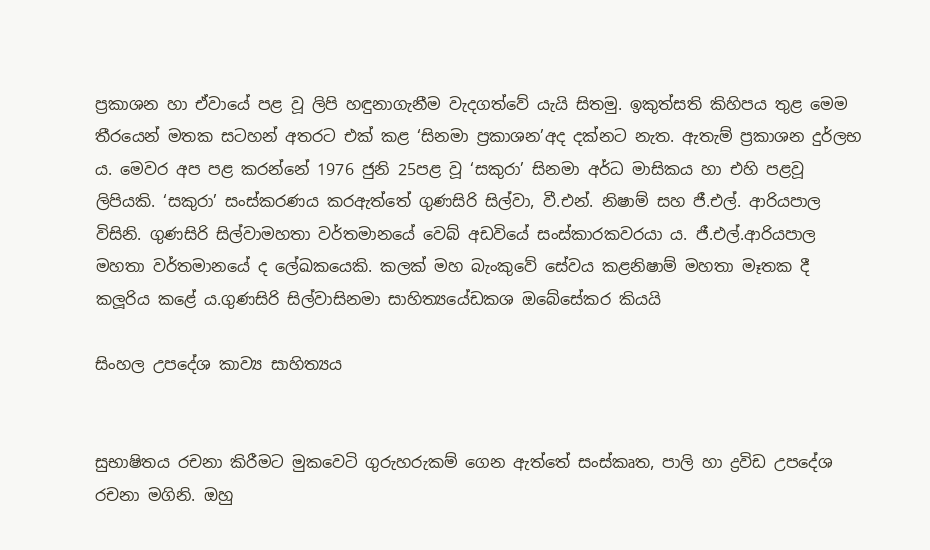ප්‍රකාශන හා ඒවායේ පළ වූ ලිපි හඳුනාගැනීම වැදගත්වේ යැයි සිතමු. ඉකුත්සති කිහිපය තුළ මෙම තීරයෙන් මතක සටහන් අතරට එක් කළ ‘සිනමා ප්‍රකාශන’අද දක්නට නැත. ඇතැම් ප්‍රකාශන දුර්ලභ ය. මෙවර අප පළ කරන්නේ 1976 ජුනි 25පළ වූ ‘සකුරා’ සිනමා අර්ධ මාසිකය හා එහි පළවූ ලිපියකි. ‘සකුරා’ සංස්කරණය කරඇත්තේ ගුණසිරි සිල්වා, වී.එන්. නිෂාම් සහ ජී.එල්. ආරියපාල විසිනි. ගුණසිරි සිල්වාමහතා වර්තමානයේ වෙබ් අඩවියේ සංස්කාරකවරයා ය. ජී.එල්.ආරියපාල මහතා වර්තමානයේ ද ලේඛකයෙකි. කලක් මහ බැංකුවේ සේවය කළනිෂාම් මහතා මෑතක දී කලූරිය කළේ ය.ගුණසිරි සිල්වාසිනමා සාහිත්‍යයේඩකශ ඔබේසේකර කියයි

සිංහල උපදේශ කාව්‍ය සාහිත්‍යය


සුභාෂිතය රචනා කිරීමට මුකවෙටි ගුරුහරුකම් ගෙන ඇත්තේ සංස්‌කෘත, පාලි හා ද්‍රවිඩ උපදේශ රචනා මගිනි. ඔහු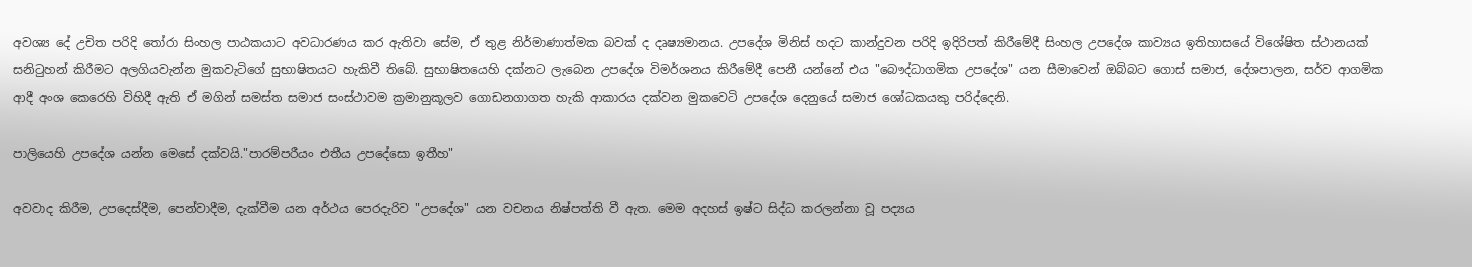අවශ්‍ය දේ උචිත පරිදි තෝරා සිංහල පාඨකයාට අවධාරණය කර ඇතිවා සේම, ඒ තුළ නිර්මාණාත්මක බවක්‌ ද දෘෂ්‍යමානය. උපදේශ මිනිස්‌ හදට කාන්දුවන පරිදි ඉදිරිපත් කිරීමේදී සිංහල උපදේශ කාව්‍යය ඉතිහාසයේ විශේෂිත ස්‌ථානයක්‌ සනිටුහන් කිරීමට අලගියවැන්න මුකවැටිගේ සුභාෂිතයට හැකිවී තිබේ. සුභාෂිතයෙහි දක්‌නට ලැබෙන උපදේශ විමර්ශනය කිරීමේදී පෙනී යන්නේ එය "බෞද්ධාගමික උපදේශ" යන සීමාවෙන් ඔබ්බට ගොස්‌ සමාජ, දේශපාලන, සර්ව ආගමික ආදී අංශ කෙරෙහි විහිදී ඇති ඒ මගින් සමස්‌ත සමාජ සංස්‌ථාවම ක්‍රමානුකූලව ගොඩනගාගත හැකි ආකාරය දක්‌වන මුකවෙටි උපදේශ දෙනුයේ සමාජ ශෝධකයකු පරිද්දෙනි.

පාලියෙහි උපදේශ යන්න මෙසේ දක්‌වයි."පාරම්පරීයං එතීය උපදේසො ඉතීහ"

අවවාද කිරීම, උපදෙස්‌දීම, පෙන්වාදීම, දැක්‌වීම යන අර්ථය පෙරදැරිව "උපදේශ" යන වචනය නිෂ්පත්ති වී ඇත. මෙම අදහස්‌ ඉෂ්ට සිද්ධ කරලන්නා වූ පද්‍යය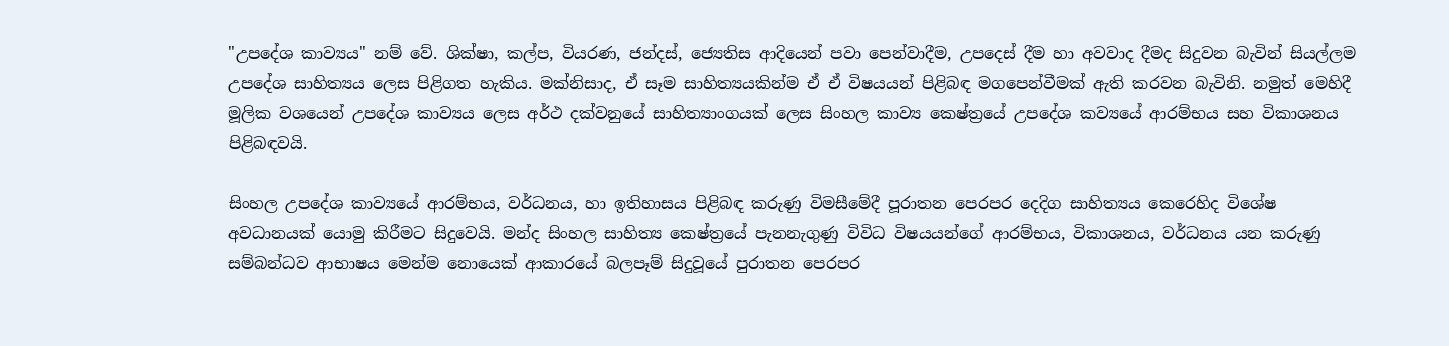"උපදේශ කාව්‍යය" නම් වේ. ශික්‌ෂා, කල්ප, වියරණ, ජන්දස්‌, ජ්‍යෙතිස ආදියෙන් පවා පෙන්වාදීම, උපදෙස්‌ දීම හා අවවාද දීමද සිදුවන බැවින් සියල්ලම උපදේශ සාහිත්‍යය ලෙස පිළිගත හැකිය. මක්‌නිසාද, ඒ සෑම සාහිත්‍යයකින්ම ඒ ඒ විෂයයන් පිළිබඳ මගපෙන්වීමක්‌ ඇති කරවන බැවිනි. නමුත් මෙහිදී මූලික වශයෙන් උපදේශ කාව්‍යය ලෙස අර්ථ දක්‌වනුයේ සාහිත්‍යාංගයක්‌ ලෙස සිංහල කාව්‍ය කෙෂ්ත්‍රයේ උපදේශ කව්‍යයේ ආරම්භය සහ විකාශනය පිළිබඳවයි.

සිංහල උපදේශ කාව්‍යයේ ආරම්භය, වර්ධනය, හා ඉතිහාසය පිළිබඳ කරුණු විමසීමේදී පූරාතන පෙරපර දෙදිග සාහිත්‍යය කෙරෙහිද විශේෂ අවධානයක්‌ යොමු කිරීමට සිදුවෙයි. මන්ද සිංහල සාහිත්‍ය කෙෂ්ත්‍රයේ පැනනැගුණු විවිධ විෂයයන්ගේ ආරම්භය, විකාශනය, වර්ධනය යන කරුණු සම්බන්ධව ආභාෂය මෙන්ම නොයෙක්‌ ආකාරයේ බලපෑම් සිදුවූයේ පුරාතන පෙරපර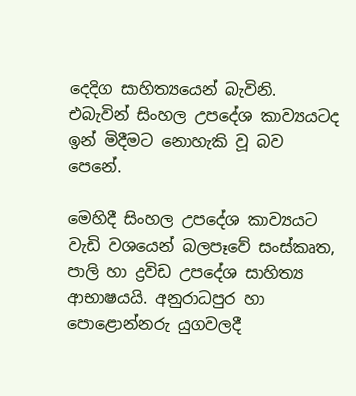දෙදිග සාහිත්‍යයෙන් බැවිනි. එබැවින් සිංහල උපදේශ කාව්‍යයටද ඉන් මිදීමට නොහැකි වූ බව පෙනේ.

මෙහිදී සිංහල උපදේශ කාව්‍යයට වැඩි වශයෙන් බලපෑවේ සංස්‌කෘත, පාලි හා ද්‍රවිඩ උපදේශ සාහිත්‍ය ආභාෂයයි. අනුරාධපුර හා පොළොන්නරු යුගවලදී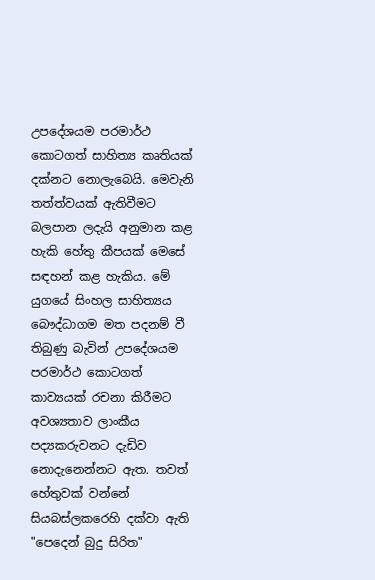උපදේශයම පරමාර්ථ කොටගත් සාහිත්‍ය කෘතියක්‌ දක්‌නට නොලැබෙයි. මෙවැනි තත්ත්වයක්‌ ඇතිවීමට බලපාන ලදැයි අනුමාන කළ හැකි හේතු කීපයක්‌ මෙසේ සඳහන් කළ හැකිය. මේ යුගයේ සිංහල සාහිත්‍යය බෞද්ධාගම මත පදනම් වී තිබුණු බැවින් උපදේශයම පරමාර්ථ කොටගත් කාව්‍යයක්‌ රචනා කිරීමට අවශ්‍යතාව ලාංකීය පද්‍යකරුවනට දැඩිව නොදැනෙන්නට ඇත. තවත් හේතුවක්‌ වන්නේ සියබස්‌ලකරෙහි දක්‌වා ඇති "පෙදෙන් බුදු සිරිත"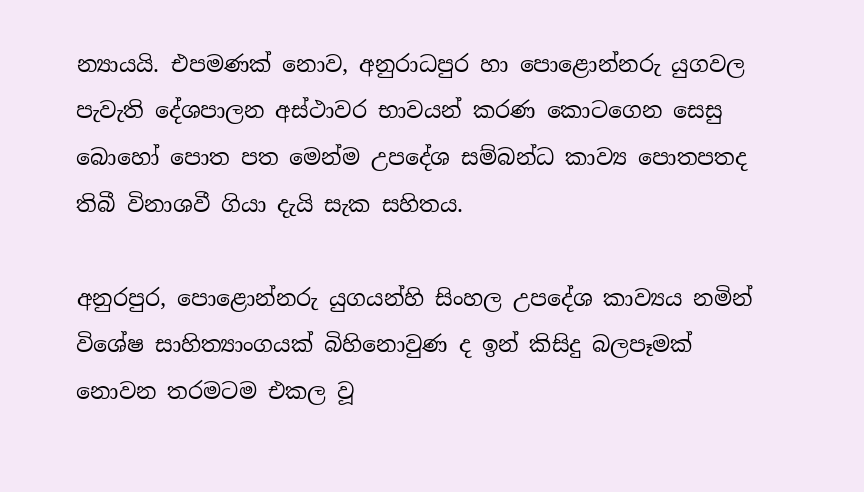න්‍යායයි. එපමණක්‌ නොව, අනුරාධපුර හා පොළොන්නරු යුගවල පැවැති දේශපාලන අස්‌ථාවර භාවයන් කරණ කොටගෙන සෙසු බොහෝ පොත පත මෙන්ම උපදේශ සම්බන්ධ කාව්‍ය පොතපතද තිබී විනාශවී ගියා දැයි සැක සහිතය.

අනුරපුර, පොළොන්නරු යුගයන්හි සිංහල උපදේශ කාව්‍යය නමින් විශේෂ සාහිත්‍යාංගයක්‌ බිහිනොවුණ ද ඉන් කිසිදු බලපෑමක්‌ නොවන තරමටම එකල වූ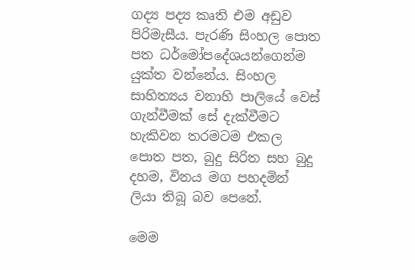ගද්‍ය පද්‍ය කෘති එම අඩුව පිරිමැසීය. පැරණි සිංහල පොත පත ධර්මෝපදේශයන්ගෙන්ම යුක්‌ත වන්නේය. සිංහල සාහිත්‍යය වනාහි පාලියේ වෙස්‌ ගැන්වීමක්‌ සේ දැක්‌වීමට හැකිවන තරමටම එකල පොත පත, බුදු සිරිත සහ බුදු දහම, විනය මග පහදමින් ලියා තිබූ බව පෙනේ.

මෙම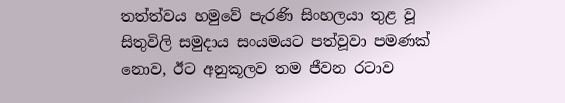තත්ත්වය හමුවේ පැරණි සිංහලයා තුළ වූ සිතුවිලි සමුදාය සංයමයට පත්වූවා පමණක්‌ නොව, ඊට අනුකූලව තම ජීවන රටාව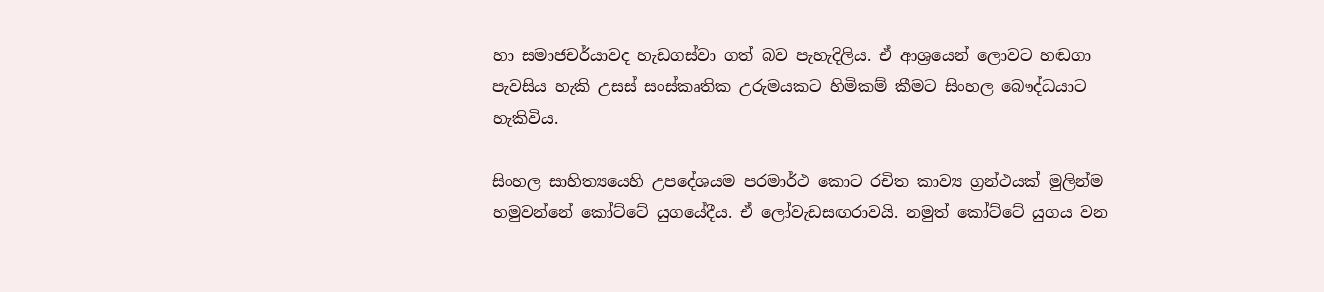හා සමාජචර්යාවද හැඩගස්‌වා ගත් බව පැහැදිලිය. ඒ ආශ්‍රයෙන් ලොවට හඬගා පැවසිය හැකි උසස්‌ සංස්‌කෘතික උරුමයකට හිමිකම් කීමට සිංහල බෞද්ධයාට හැකිවිය.

සිංහල සාහිත්‍යයෙහි උපදේශයම පරමාර්ථ කොට රචිත කාව්‍ය ග්‍රන්ථයක්‌ මුලින්ම හමුවන්නේ කෝට්ටේ යුගයේදීය. ඒ ලෝවැඩසඟරාවයි. නමුත් කෝට්ටේ යුගය වන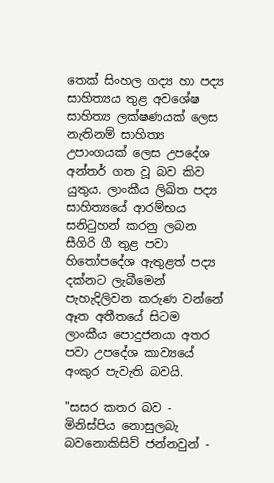තෙක්‌ සිංහල ගද්‍ය හා පද්‍ය සාහිත්‍යය තුළ අවශේෂ සාහිත්‍ය ලක්‌ෂණයක්‌ ලෙස නැතිනම් සාහිත්‍ය උපාංගයක්‌ ලෙස උපදේශ අන්තර් ගත වූ බව කිව යුතුය. ලාංකීය ලිඛිත පද්‍ය සාහිත්‍යයේ ආරම්භය සනිටුහන් කරනු ලබන සීගිරි ගී තුළ පවා හිතෝපදේශ ඇතුළත් පද්‍ය දක්‌නට ලැබීමෙන් පැහැදිලිවන කරුණ වන්නේ ඈත අතීතයේ සිටම ලාංකීය පොදුජනයා අතර පවා උපදේශ කාව්‍යයේ අංකුර පැවැති බවයි.

"සසර කතර බව - මිනිස්‌පිය නොසුලබැ බවනොකිසිව් ජන්නවුන් -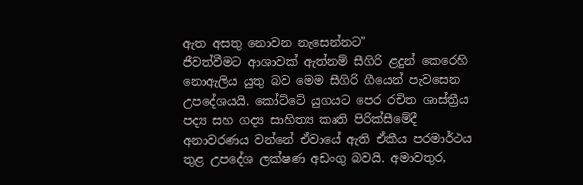ඇත අසතු නොවන නැසෙන්නට"
ජීවත්වීමට ආශාවක්‌ ඇත්නම් සීගිරි ළදුන් කෙරෙහි නොඇලිය යුතු බව මෙම සීගිරි ගීයෙන් පැවසෙන උපදේශයයි. කෝට්ටේ යුගයට පෙර රචිත ශාස්ත්‍රීය පද්‍ය සහ ගද්‍ය සාහිත්‍ය කෘති පිරික්‌සීමේදී අනාවරණය වන්නේ ඒවායේ ඇති ඒකීය පරමාර්ථය තුළ උපදේශ ලක්‌ෂණ අඩංගු බවයි. අමාවතුර,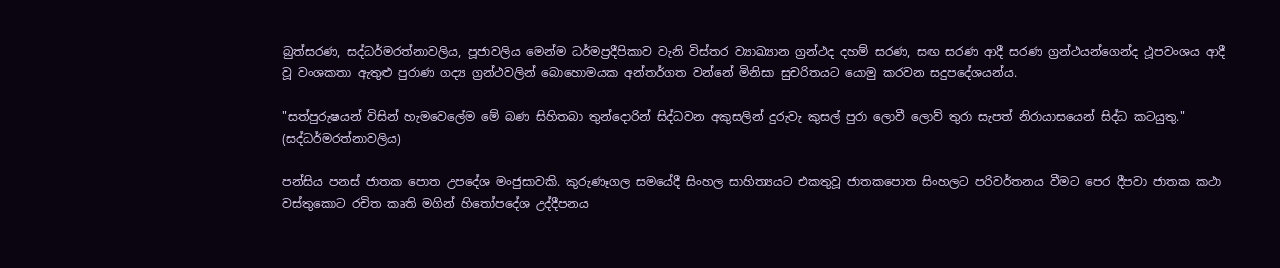බුත්සරණ, සද්ධර්මරත්නාවලිය, පූජාවලිය මෙන්ම ධර්මප්‍රදීපිකාව වැනි විස්‌තර ව්‍යාඛ්‍යාන ග්‍රන්ථද දහම් සරණ, සඟ සරණ ආදී සරණ ග්‍රන්ථයන්ගෙන්ද ථූපවංශය ආදී වූ වංශකතා ඇතුළු පුරාණ ගද්‍ය ග්‍රන්ථවලින් බොහොමයක අන්තර්ගත වන්නේ මිනිසා සුචරිතයට යොමු කරවන සදුපදේශයන්ය.

"සත්පුරුෂයන් විසින් හැමවෙලේම මේ බණ සිහිතබා තුන්දොරින් සිද්ධවන අකුසලින් දුරුවැ කුසල් පුරා ලොවී ලොව් තුරා සැපත් නිරායාසයෙන් සිද්ධ කටයුතු." (සද්ධර්මරත්නාවලිය)

පන්සිය පනස්‌ ජාතක පොත උපදේශ මංජුසාවකි. කුරුණෑගල සමයේදී සිංහල සාහිත්‍යයට එකතුවූ ජාතකපොත සිංහලට පරිවර්තනය වීමට පෙර දීපවා ජාතක කථා වස්‌තුකොට රචිත කෘති මගින් හිතෝපදේශ උද්දීපනය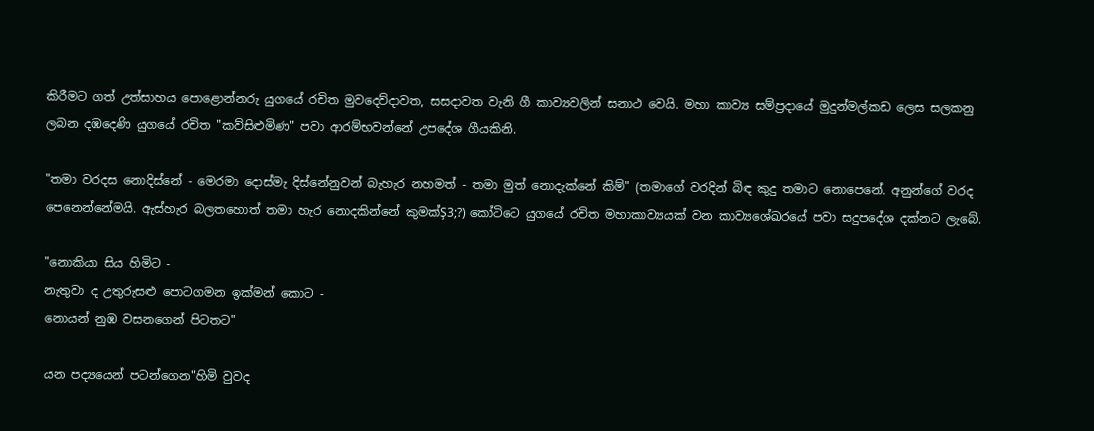කිරීමට ගත් උත්සාහය පොළොන්නරු යුගයේ රචිත මුවදෙව්දාවත, සසදාවත වැනි ගී කාව්‍යවලින් සනාථ වෙයි. මහා කාව්‍ය සම්ප්‍රදායේ මුදුන්මල්කඩ ලෙස සලකනු ලබන දඹදෙණි යුගයේ රචිත "කව්සිළුමිණ" පවා ආරම්භවන්නේ උපදේශ ගීයකිනි.

"තමා වරදස නොදිස්‌නේ - මෙරමා දොස්‌මැ දිස්‌නේනුවන් බැහැර නහමත් - තමා මුත් නොදැක්‌නේ කිම්" (තමාගේ වරදින් බිඳ කුදු තමාට නොපෙනේ. අනුන්ගේ වරද පෙනෙන්නේමයි. ඇස්‌හැර බලතහොත් තමා හැර නොදකින්නේ කුමක්‌Ş3;?) කෝටිටෙ යුගයේ රචිත මහාකාව්‍යයක්‌ වන කාව්‍යශේඛරයේ පවා සදුපදේශ දක්‌නට ලැබේ.

"නොකියා සිය හිමිට -
නැතුවා ද උතුරුසළු පොටගමන ඉක්‌මන් කොට -
නොයන් නුඹ වසනගෙන් පිටතට"

යන පද්‍යයෙන් පටන්ගෙන"හිමි වුවද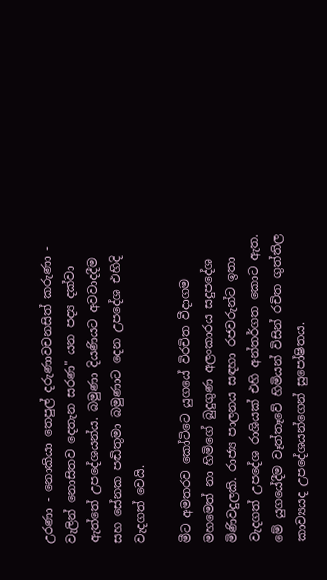උරණා - නොකියා තෙපුල් දරුණාවචනසිත් කරුණා - වැලින් නොසිතව දෙතැන සරණ" යන පද්‍ය දක්‌වා ඇත්තේ උපදේශයන්ය. බමුණා දියණියට අවවාදදීම සහ සේනක පඬිතුමා බමුණාට දෙන උපදේශ එහිදි වැදගත් වෙයි.

මීට අමතරව කෝටිටෙ යුගයේ විරචිත වීදාගම මහමෙත් නා හිමිගේ බුදුගුණ අලංකාරය සදුපදේශ මිණිවදුලකි. රාජ්‍ය පාලනය සඳහා රජවරුන්ට ඉතා වැදගත් උපදේශ රාශියක්‌ එහි අන්තර්ගත කොට ඇත. මේ යුගයේදීම වෑත්තෑවේ හිමියන් විසින් රචිත ගුත්තිල කාව්‍යයද උපදේශයන්ගෙන් සුපෝෂිතය.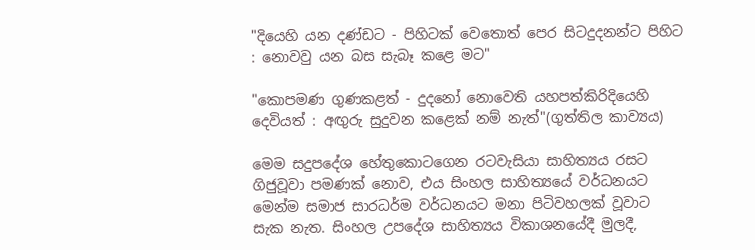"දියෙහි යන දණ්‌ඩට - පිහිටක්‌ වෙතොත් පෙර සිටදුදනන්ට පිහිට : නොවවු යන බස සැබෑ කළෙ මට"

"කොපමණ ගුණකළත් - දුදනෝ නොවෙති යහපත්කිරිදියෙහි දෙවියත් : අඟුරු සුදුවන කළෙක්‌ නම් නැත්"(ගුත්තිල කාව්‍යය)

මෙම සදුපදේශ හේතුකොටගෙන රටවැසියා සාහිත්‍යය රසට ගිජුවූවා පමණක්‌ නොව, එය සිංහල සාහිත්‍යයේ වර්ධනයට මෙන්ම සමාජ සාරධර්ම වර්ධනයට මනා පිටිවහලක්‌ වූවාට සැක නැත. සිංහල උපදේශ සාහිත්‍යය විකාශනයේදී මුලදී,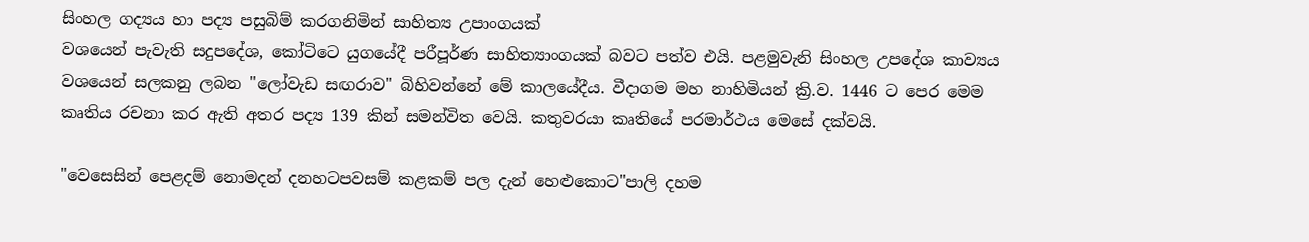සිංහල ගද්‍යය හා පද්‍ය පසුබිම් කරගනිමින් සාහිත්‍ය උපාංගයක්‌
වශයෙන් පැවැති සදුපදේශ, කෝටිටෙ යුගයේදී පරීපූර්ණ සාහිත්‍යාංගයක්‌ බවට පත්ව එයි. පළමුවැනි සිංහල උපදේශ කාව්‍යය වශයෙන් සලකනු ලබන "ලෝවැඩ සඟරාව" බිහිවන්නේ මේ කාලයේදීය. වීදාගම මහ නාහිමියන් ක්‍රි.ව. 1446 ට පෙර මෙම කෘතිය රචනා කර ඇති අතර පද්‍ය 139 කින් සමන්විත වෙයි. කතුවරයා කෘතියේ පරමාර්ථය මෙසේ දක්‌වයි.

"වෙසෙසින් පෙළදම් නොමදන් දනහටපවසම් කළකම් පල දැන් හෙළුකොට"පාලි දහම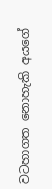වටහාගත නොහැකි අයගේ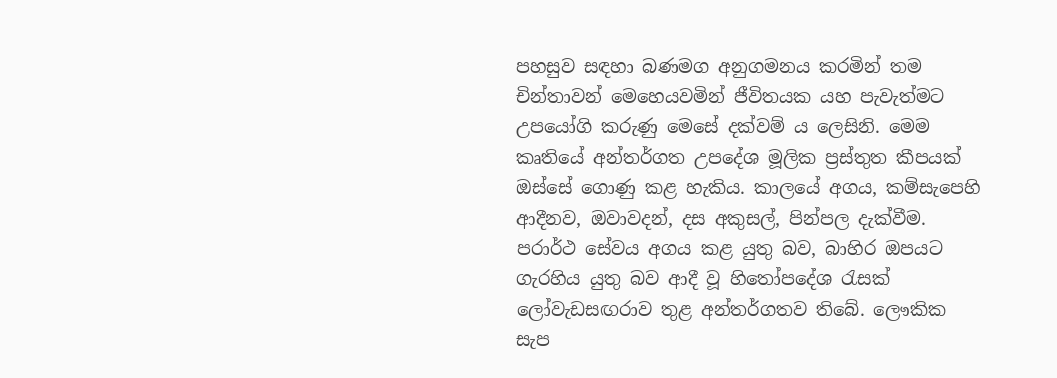පහසුව සඳහා බණමග අනුගමනය කරමින් තම චින්තාවන් මෙහෙයවමින් ජීවිතයක යහ පැවැත්මට උපයෝගි කරුණු මෙසේ දක්‌වම් ය ලෙසිනි. මෙම කෘතියේ අන්තර්ගත උපදේශ මූලික ප්‍රස්‌තුත කීපයක්‌ ඔස්‌සේ ගොණු කළ හැකිය. කාලයේ අගය, කම්සැපෙහි ආදීනව, ඔවාවදන්, දස අකුසල්, පින්පල දැක්‌වීම. පරාර්ථ සේවය අගය කළ යුතු බව, බාහිර ඔපයට ගැරහිය යුතු බව ආදී වූ හිතෝපදේශ රැසක්‌ ලෝවැඩසඟරාව තුළ අන්තර්ගතව තිබේ. ලෞකික සැප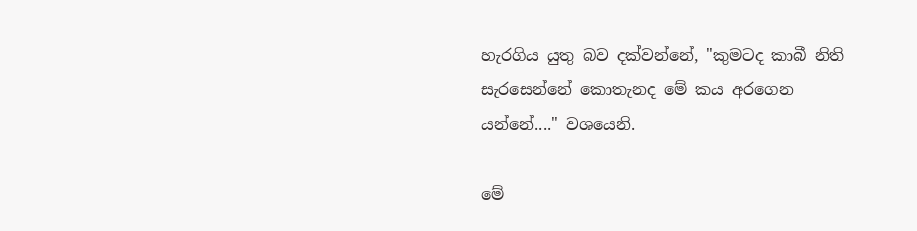හැරගිය යුතු බව දක්‌වන්නේ, "කුමටද කාබී නිති සැරසෙන්නේ කොතැනද මේ කය අරගෙන යන්නේ...." වශයෙනි.

මේ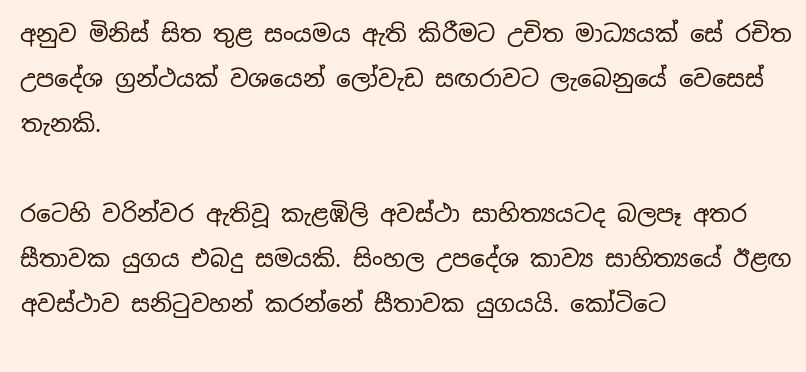අනුව මිනිස්‌ සිත තුළ සංයමය ඇති කිරීමට උචිත මාධ්‍යයක්‌ සේ රචිත උපදේශ ග්‍රන්ථයක්‌ වශයෙන් ලෝවැඩ සඟරාවට ලැබෙනුයේ වෙසෙස්‌ තැනකි.

රටෙහි වරින්වර ඇතිවූ කැළඹිලි අවස්‌ථා සාහිත්‍යයටද බලපෑ අතර සීතාවක යුගය එබදු සමයකි. සිංහල උපදේශ කාව්‍ය සාහිත්‍යයේ ඊළඟ අවස්‌ථාව සනිටුවහන් කරන්නේ සීතාවක යුගයයි. කෝටිටෙ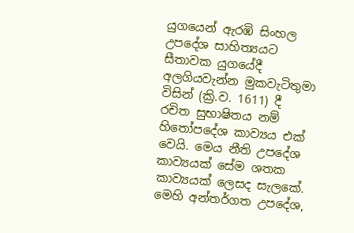යුගයෙන් ඇරඹි සිංහල උපදේශ සාහිත්‍යයට සීතාවක යුගයේදී අලගියවැන්න මුකවැටිතුමා විසින් (ක්‍රි.ව. 1611) දී
රචිත සුභාෂිතය නම් හිතෝපදේශ කාව්‍යය එක්‌ වෙයි. මෙය නීති උපදේශ කාව්‍යයක්‌ සේම ශතක කාව්‍යයක්‌ ලෙසද සැලකේ. මෙහි අන්තර්ගත උපදේශ,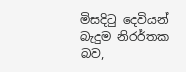මිසදිටු දෙවියන් බැදුම නිරර්තක බව,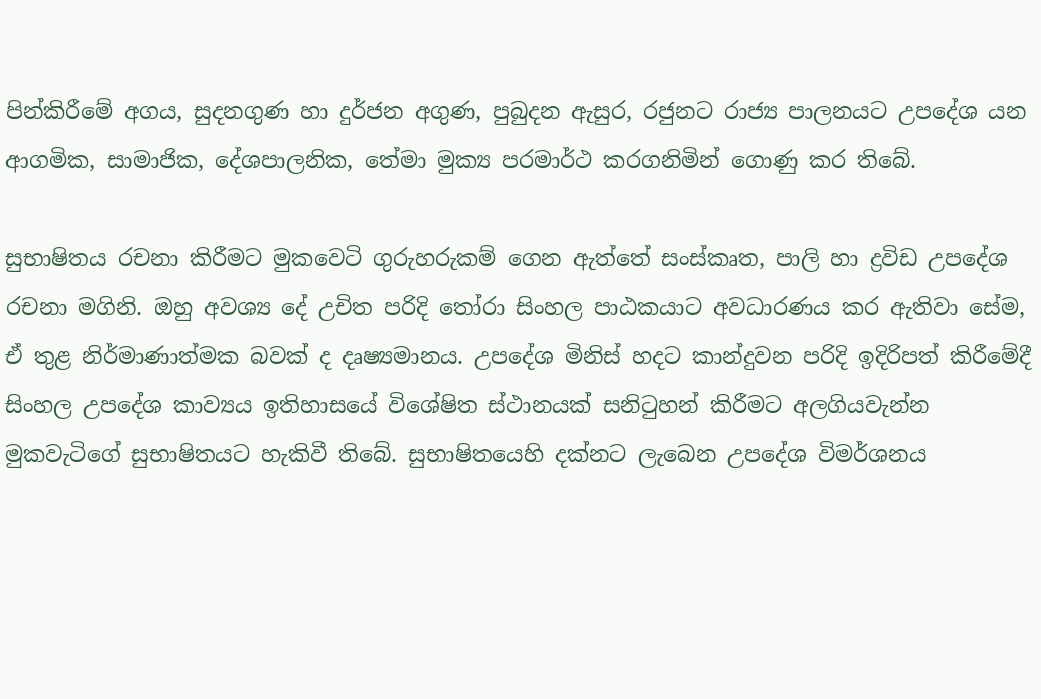පින්කිරීමේ අගය, සුදනගුණ හා දුර්ජන අගුණ, පුබුදන ඇසුර, රජුනට රාජ්‍ය පාලනයට උපදේශ යන ආගමික, සාමාජික, දේශපාලනික, තේමා මුක්‍ය පරමාර්ථ කරගනිමින් ගොණු කර තිබේ.

සුභාෂිතය රචනා කිරීමට මුකවෙටි ගුරුහරුකම් ගෙන ඇත්තේ සංස්‌කෘත, පාලි හා ද්‍රවිඩ උපදේශ රචනා මගිනි. ඔහු අවශ්‍ය දේ උචිත පරිදි තෝරා සිංහල පාඨකයාට අවධාරණය කර ඇතිවා සේම, ඒ තුළ නිර්මාණාත්මක බවක්‌ ද දෘෂ්‍යමානය. උපදේශ මිනිස්‌ හදට කාන්දුවන පරිදි ඉදිරිපත් කිරීමේදී සිංහල උපදේශ කාව්‍යය ඉතිහාසයේ විශේෂිත ස්‌ථානයක්‌ සනිටුහන් කිරීමට අලගියවැන්න මුකවැටිගේ සුභාෂිතයට හැකිවී තිබේ. සුභාෂිතයෙහි දක්‌නට ලැබෙන උපදේශ විමර්ශනය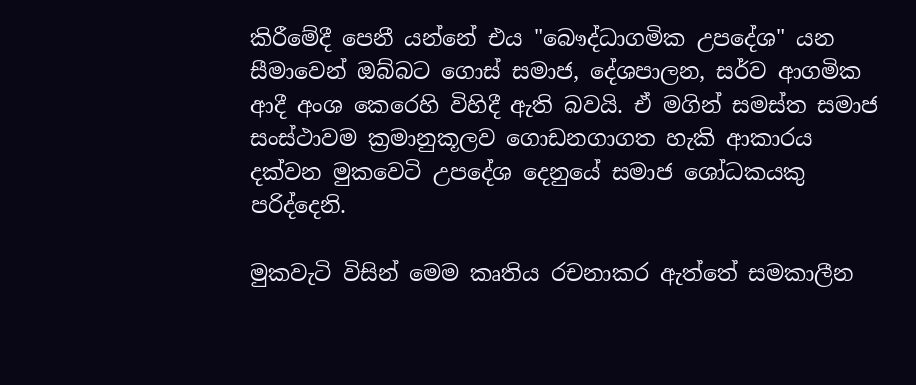කිරීමේදී පෙනී යන්නේ එය "බෞද්ධාගමික උපදේශ" යන සීමාවෙන් ඔබ්බට ගොස්‌ සමාජ, දේශපාලන, සර්ව ආගමික ආදී අංශ කෙරෙහි විහිදී ඇති බවයි. ඒ මගින් සමස්‌ත සමාජ සංස්‌ථාවම ක්‍රමානුකූලව ගොඩනගාගත හැකි ආකාරය දක්‌වන මුකවෙටි උපදේශ දෙනුයේ සමාජ ශෝධකයකු පරිද්දෙනි.

මුකවැටි විසින් මෙම කෘතිය රචනාකර ඇත්තේ සමකාලීන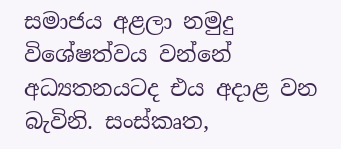සමාජය අළලා නමුදු විශේෂත්වය වන්නේ අධ්‍යතනයටද එය අදාළ වන බැවිනි. සංස්‌කෘත,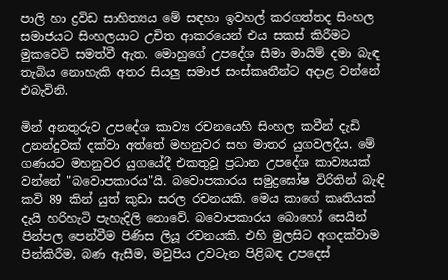පාලි හා ද්‍රවිඩ සාහිත්‍යය මේ සඳහා ඉවහල් කරගත්තද සිංහල සමාජයට සිංහලයාට උචිත ආකරයෙන් එය සකස්‌ කිරීමට මුකවෙටි සමත්වී ඇත. මොහුගේ උපදේශ සීමා මායිම් දමා බැඳ තැබිය නොහැකි අතර සියලු සමාජ සංස්‌කෘතීන්ට අදාළ වන්නේ එබැවිනි.

මින් අනතුරුව උපදේශ කාව්‍ය රචනයෙහි සිංහල කවීන් දැඩි උනන්දුවක්‌ දක්‌වා අත්තේ මහනුවර සහ මාතර යුගවලදීය. මේ ගණයට මහනුවර යුගයේදී එකතුවූ ප්‍රධාන උපදේශ කාව්‍යයක් වන්නේ "බවොපකාරය"යි. බවොපකාරය සමුද්‍රඝෝෂ විරිතින් බැඳි කවි 89 කින් යුත් කුඩා සරල රචනයකි. මෙය කාගේ කෘතියක්‌ දැයි හරිහැටි පැහැදිලි නොවේ. බවොපකාරය බොහෝ සෙයින් පින්පල පෙන්වීම පිණිස ලියූ රචනයකි. එහි මුලසිට අගදක්‌වාම පින්කිරීම, බණ ඇසීම, මවුපිය උවටැන පිළිබඳ උපදෙස්‌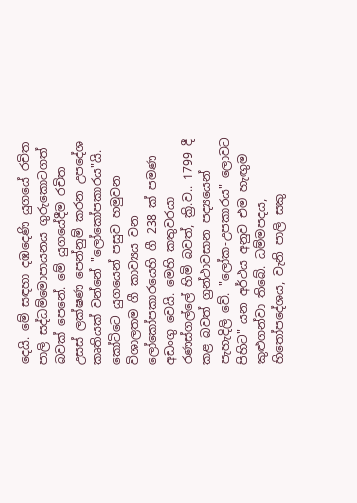දෙයි. මේ සඳහා දඹදෙණි යුගයේ රචිත පාලි සද්ධම්මොපායනය ගුරුකොටගත් බවක්‌ පෙනේ. මේ යුගයේදීම රචිත
උසස්‌ ලක්‌ෂණ පෙන්නුම් කරන උපදේශ කෘතියක්‌ වන්නේ "ලෝකෝපකාරය"යි. කෝටිටෙ යුගයෙන් පසුව හමුවන විශාලතම ගී කාව්‍යය වන ලෝකෝපකාරයෙහි ගී 238 ක්‌ පමණ අඩංගු වෙයි. මෙහි කතුවරයා රණස්‌ගල්ලේ හිමි බවත්, ක්‍රි.ව.. 1799 දී කළ බවත් ග්‍රන්ථාවසාන පද්‍යයෙන් පැහැදිලි වේ. "ලෝක-උපකාරය" ලොවට පිහිට" යන අර්ථය අනුව එම හැඟුම කුළුගන්වා තිබේ. ධම්මපදය, හිතෝපදේශය, වැනි පාලි සකු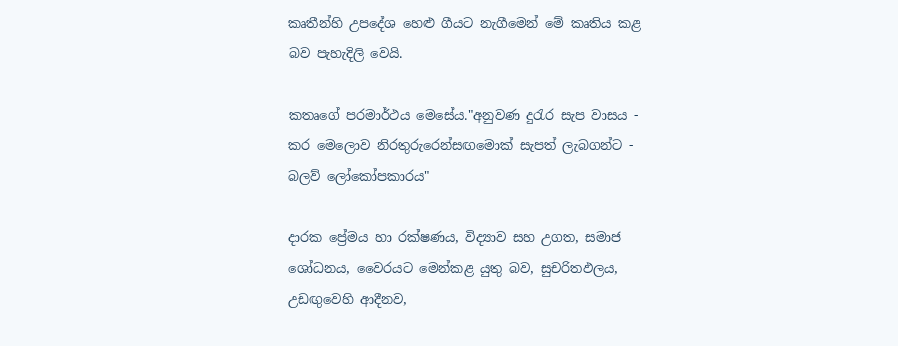කෘතීන්හි උපදේශ හෙළු ගීයට නැගීමෙන් මේ කෘතිය කළ බව පැහැදිලි වෙයි.

කතෘගේ පරමාර්ථය මෙසේය."අනුවණ දුරැර සැප වාසය - කර මෙලොව නිරතුරුරෙන්සඟමොක්‌ සැපත් ලැබගන්ට - බලව් ලෝකෝපකාරය"

දාරක ප්‍රේමය හා රක්‌ෂණය, විද්‍යාව සහ උගත, සමාජ ශෝධනය, වෛරයට මෙන්කළ යුතු බව, සුචරිතඵලය, උඩඟුවෙහි ආදීනව,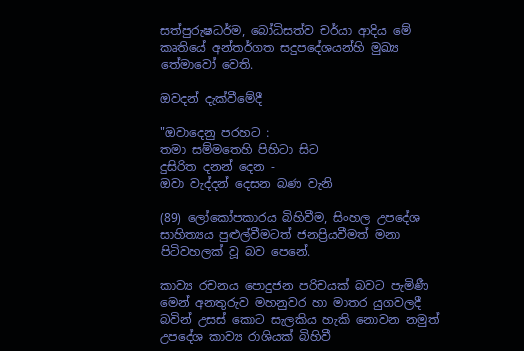සත්පුරුෂධර්ම, බෝධිසත්ව චර්යා ආදිය මේ කෘතියේ අන්තර්ගත සදුපදේශයන්හි මුඛ්‍ය තේමාවෝ වෙති.

ඔවදන් දැක්‌වීමේදී

"ඔවාදෙනු පරහට :
තමා සම්මතෙහි පිහිටා සිට
දුසිරිත දනන් දෙන -
ඔවා වැද්දන් දෙසන බණ වැනි

(89) ලෝකෝපකාරය බිහිවීම, සිංහල උපදේශ සාහිත්‍යය පුළුල්වීමටත් ජනප්‍රියවීමත් මනා පිටිවහලක්‌ වූ බව පෙනේ.

කාව්‍ය රචනය පොදුජන පරිචයක්‌ බවට පැමිණී මෙන් අනතුරුව මහනුවර හා මාතර යුගවලදී බවින් උසස්‌ කොට සැලකිය හැකි නොවන නමුත් උපදේශ කාව්‍ය රාශියක්‌ බිහිවී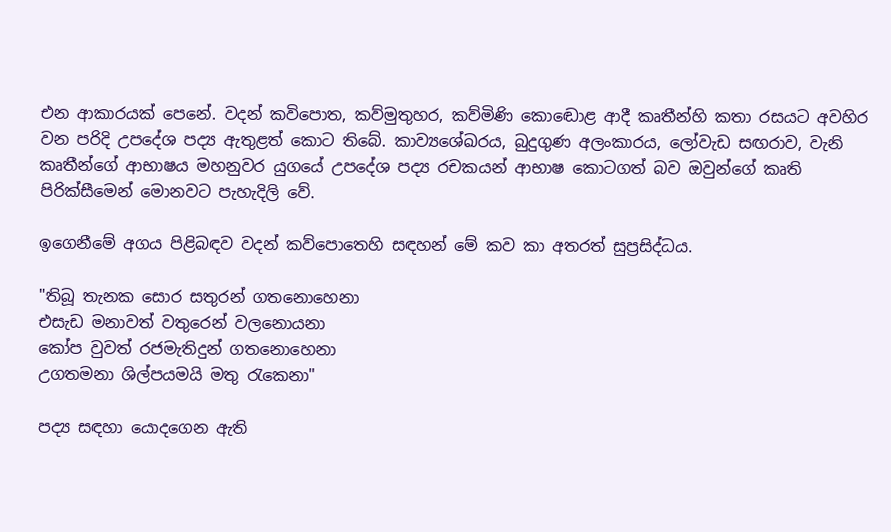එන ආකාරයක්‌ පෙනේ. වදන් කවිපොත, කව්මුතුහර, කව්මිණි කොඬොළ ආදී කෘතීන්හි කතා රසයට අවහිර වන පරිදි උපදේශ පද්‍ය ඇතුළත් කොට තිබේ. කාව්‍යශේඛරය, බුදුගුණ අලංකාරය, ලෝවැඩ සඟරාව, වැනි කෘතීන්ගේ ආභාෂය මහනුවර යුගයේ උපදේශ පද්‍ය රචකයන් ආභාෂ කොටගත් බව ඔවුන්ගේ කෘති පිරික්‌සීමෙන් මොනවට පැහැදිලි වේ.

ඉගෙනීමේ අගය පිළිබඳව වදන් කව්පොතෙහි සඳහන් මේ කව කා අතරත් සුප්‍රසිද්ධය.

"තිබූ තැනක සොර සතුරන් ගතනොහෙනා
එසැඩ මනාවත් වතුරෙන් වලනොයනා
කෝප වුවත් රජමැතිදුන් ගතනොහෙනා
උගතමනා ශිල්පයමයි මතු රැකෙනා"

පද්‍ය සඳහා යොදගෙන ඇති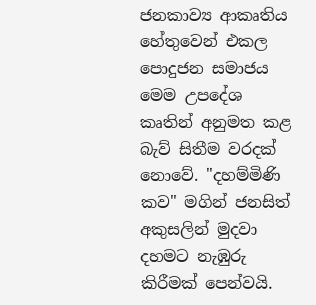ජනකාව්‍ය ආකෘතිය හේතුවෙන් එකල පොදුජන සමාජය මෙම උපදේශ කෘතින් අනුමත කළ බැව් සිතීම වරදක්‌ නොවේ. "දහම්මිණි කව" මගින් ජනසිත් අකුසලින් මුදවා දහමට නැඹුරු කිරීමක්‌ පෙන්වයි.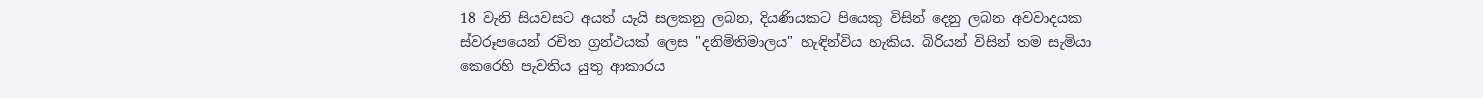18 වැනි සියවසට අයත් යැයි සලකනු ලබන, දියණියකට පියෙකු විසින් දෙනු ලබන අවවාදයක ස්‌වරූපයෙන් රචිත ග්‍රන්ථයක්‌ ලෙස "දනිමිතිමාලය" හැඳින්විය හැකිය. බිරියන් විසින් තම සැමියා කෙරෙහි පැවතිය යුතු ආකාරය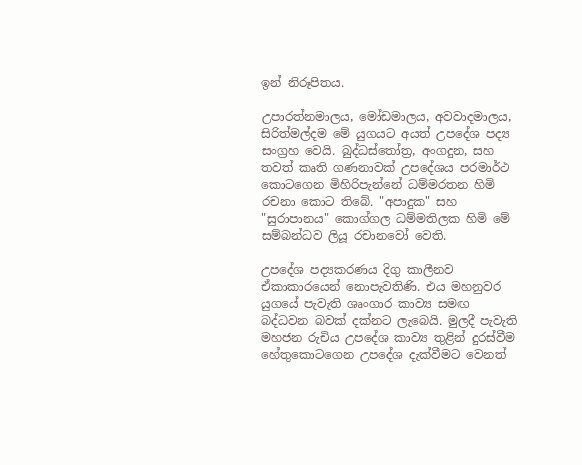ඉන් නිරූපිතය.

උපාරත්නමාලය, මෝඩමාලය, අවවාදමාලය, සිරිත්මල්දම මේ යුගයට අයත් උපදේශ පද්‍ය සංග්‍රහ වෙයි. බුද්ධස්‌තෝත්‍ර, අංගදුන, සහ තවත් කෘති ගණනාවක්‌ උපදේශය පරමාර්ථ කොටගෙන මිහිරිපැන්නේ ධම්මරතන හිමි රචනා කොට තිබේ. "අපාදුක" සහ "සුරාපානය" කොග්ගල ධම්මතිලක හිමි මේ සම්බන්ධව ලියූ රචානවෝ වෙති.

උපදේශ පද්‍යකරණය දිගු කාලීනව ඒකාකාරයෙන් නොපැවතිණි. එය මහනුවර යුගයේ පැවැති ශෘංගාර කාව්‍ය සමඟ බද්ධවන බවක්‌ දක්‌නට ලැබෙයි. මුලදී පැවැති මහජන රුචිය උපදේශ කාව්‍ය තුළින් දුරස්‌වීම හේතුකොටගෙන උපදේශ දැක්‌වීමට වෙනත්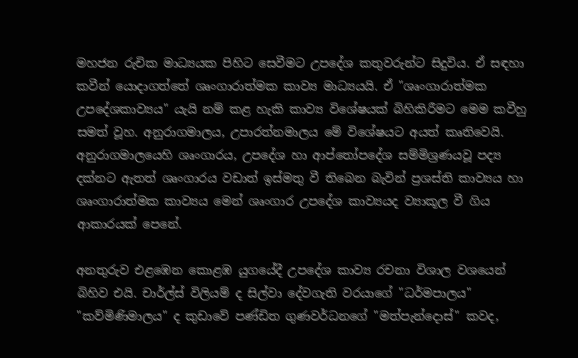මහජන රුචික මාධ්‍යයක පිහිට සෙවීමට උපදේශ කතුවරුන්ට සිදුවිය. ඒ සඳහා කවීන් යොදාගත්තේ ශෘංගාරාත්මක කාව්‍ය මාධ්‍යයයි. ඒ "ශෘංගාරාත්මක උපදේශකාව්‍යය" යැයි නම් කළ හැකි කාව්‍ය විශේෂයක්‌ බිහිකිරීමට මෙම කවීහු සමත් වූහ. අනුරාගමාලය, උපාරත්නමාලය මේ විශේෂයට අයත් කෘතිවෙයි. අනුරාගමාලයෙහි ශෘංගාරය, උපදේශ හා ආප්තෝපදේශ සම්මිශ්‍රණයවූ පද්‍ය දක්‌නට ඇතත් ශෘංගාරය වඩාත් ඉස්‌මතු වී තිබෙන බැවින් ප්‍රශස්‌ති කාව්‍යය හා ශෘංගාරාත්මක කාව්‍යය මෙන් ශෘංගාර උපදේශ කාව්‍යයද ව්‍යාකූල වී ගිය ආකාරයක්‌ පෙනේ.

අනතුරුව එළඹෙන කොළඹ යුගයේදී උපදේශ කාව්‍ය රචනා විශාල වශයෙන් බිහිව එයි. චාර්ල්ස්‌ විලියම් ද සිල්වා දේවගැති වරයාගේ "ධර්මපාලය" "කව්මිණිමාලය" ද කුඩාවේ පණ්‌ඩිත ගුණවර්ධනගේ "මත්පැන්දොස්‌" කවද,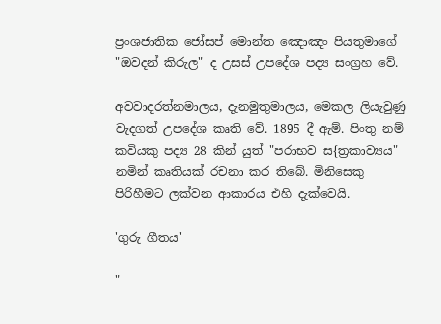ප්‍රංශජාතික ජෝසප් මොන්ත ඤොඤං පියතුමාගේ "ඔවදන් කිරුල" ද උසස්‌ උපදේශ පද්‍ය සංග්‍රහ වේ.

අවවාදරත්නමාලය, දැනමුතුමාලය, මෙකල ලියැවුණු වැදගත් උපදේශ කෘති වේ. 1895 දී ඇම්. පිංතු නම් කවියකු පද්‍ය 28 කින් යුත් "පරාභව ස{ත්‍රකාව්‍යය" නමින් කෘතියක්‌ රචනා කර තිබේ. මිනිසෙකු පිරිහීමට ලක්‌වන ආකාරය එහි දැක්‌වෙයි.

'ගුරු ගීතය'

"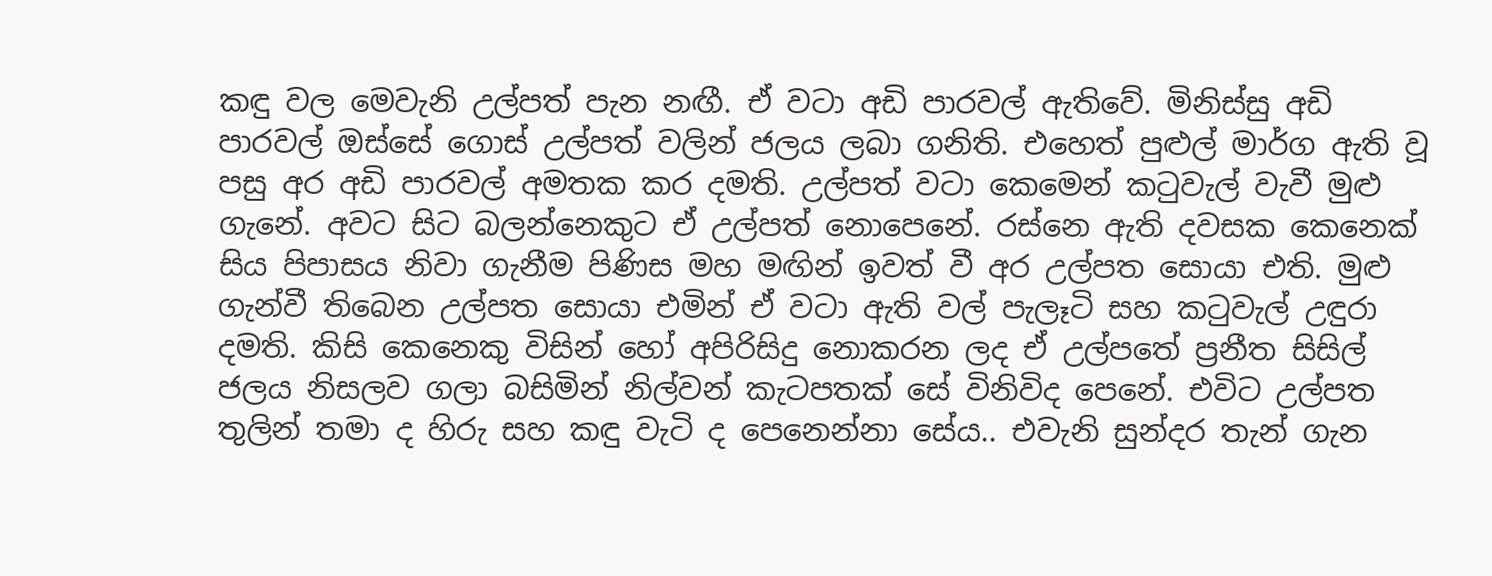කඳු වල මෙවැනි උල්පත් පැන නඟී. ඒ වටා අඩි පාරවල් ඇතිවේ. මිනිස්සු අඩි පාරවල් ඔස්සේ ගොස් උල්පත් වලින් ජලය ලබා ගනිති. එහෙත් පුළුල් මාර්ග ඇති වූ පසු අර අඩි පාරවල් අමතක කර දමති. උල්පත් වටා කෙමෙන් කටුවැල් වැවී මුළු ගැනේ. අවට සිට බලන්නෙකුට ඒ උල්පත් ‍නොපෙනේ. රස්නෙ ඇති දවසක කෙනෙක් සිය පිපාසය නිවා ගැනීම පිණිස මහ මඟින් ඉවත් වී අර උල්පත සොයා එති. මුළු ගැන්වී තිබෙන උල්පත සොයා එමින් ඒ වටා ඇති වල් පැලෑටි සහ කටුවැල් උඳුරා දමති. කිසි කෙනෙකු විසින් හෝ අපිරිසිදු නොකරන ලද ඒ උල්පතේ ප්‍රනීත සිසිල් ජලය නිසලව ගලා බසිමින් නිල්වන් කැටපතක් සේ විනිවිද පෙනේ. එවිට උල්පත තුලින් තමා ද හිරු සහ කඳු වැටි ද පෙනෙන්නා සේය.. එවැනි සුන්දර තැන් ගැන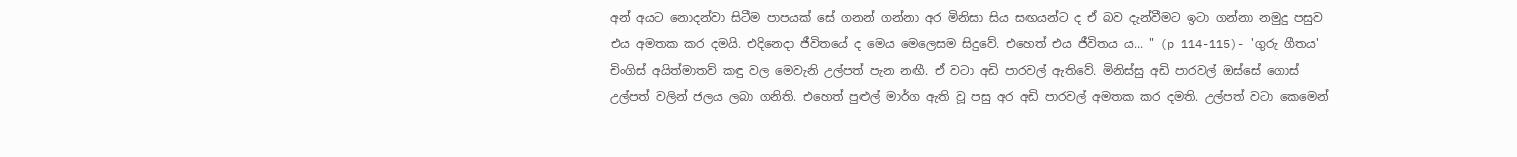අන් අයට නොදන්වා සිටීම පාපයක් සේ ගනන් ගන්නා අර මිනිසා සිය සඟයන්ට ද ඒ බව දැන්වීමට ඉටා ගන්නා නමුදු පසුව එය අමතක කර දමයි. එදිනෙදා ජීවිතයේ ද මෙය මෙලෙසම සිදුවේ. එහෙත් එය ජීවිතය ය... " (p 114-115)- 'ගුරු ගීතය' චිංගිස් අයිත්මාතව් කඳු වල මෙවැනි උල්පත් පැන නඟී. ඒ වටා අඩි පාරවල් ඇතිවේ. මිනිස්සු අඩි පාරවල් ඔස්සේ ගොස් උල්පත් වලින් ජලය ලබා ගනිති. එහෙත් පුළුල් මාර්ග ඇති වූ පසු අර අඩි පාරවල් අමතක කර දමති. උල්පත් වටා කෙමෙන්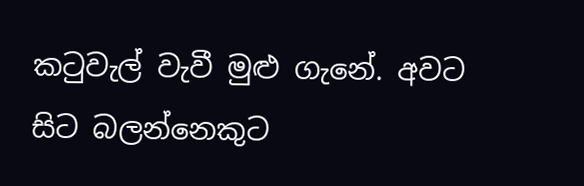කටුවැල් වැවී මුළු ගැනේ. අවට සිට බලන්නෙකුට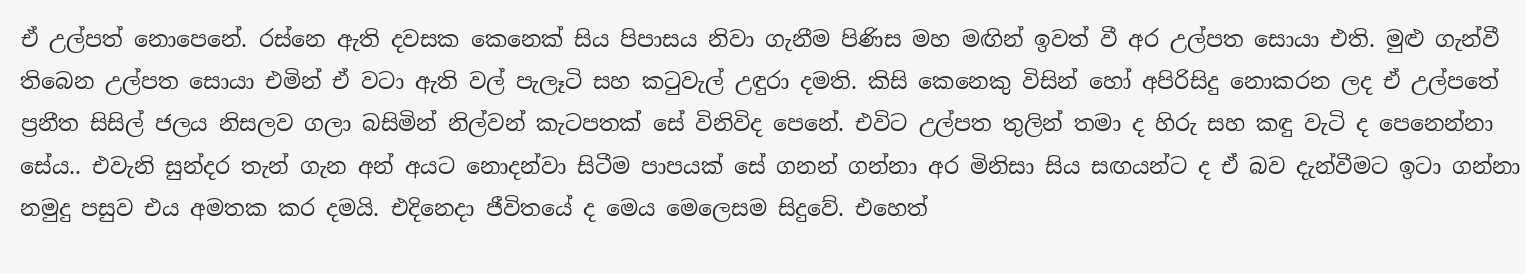ඒ උල්පත් ‍නොපෙනේ. රස්නෙ ඇති දවසක කෙනෙක් සිය පිපාසය නිවා ගැනීම පිණිස මහ මඟින් ඉවත් වී අර උල්පත සොයා එති. මුළු ගැන්වී තිබෙන උල්පත සොයා එමින් ඒ වටා ඇති වල් පැලෑටි සහ කටුවැල් උඳුරා දමති. කිසි කෙනෙකු විසින් හෝ අපිරිසිදු නොකරන ලද ඒ උල්පතේ ප්‍රනීත සිසිල් ජලය නිසලව ගලා බසිමින් නිල්වන් කැටපතක් සේ විනිවිද පෙනේ. එවිට උල්පත තුලින් තමා ද හිරු සහ කඳු වැටි ද පෙනෙන්නා සේය.. එවැනි සුන්දර තැන් ගැන අන් අයට නොදන්වා සිටීම පාපයක් සේ ගනන් ගන්නා අර මිනිසා සිය සඟයන්ට ද ඒ බව දැන්වීමට ඉටා ගන්නා නමුදු පසුව එය අමතක කර දමයි. එදිනෙදා ජීවිතයේ ද මෙය මෙලෙසම සිදුවේ. එහෙත්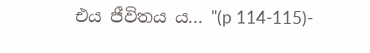එය ජීවිතය ය... "(p 114-115)-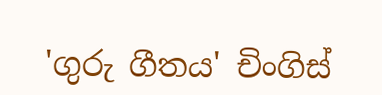'ගුරු ගීතය' චිංගිස්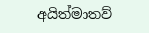අයිත්මාතව්